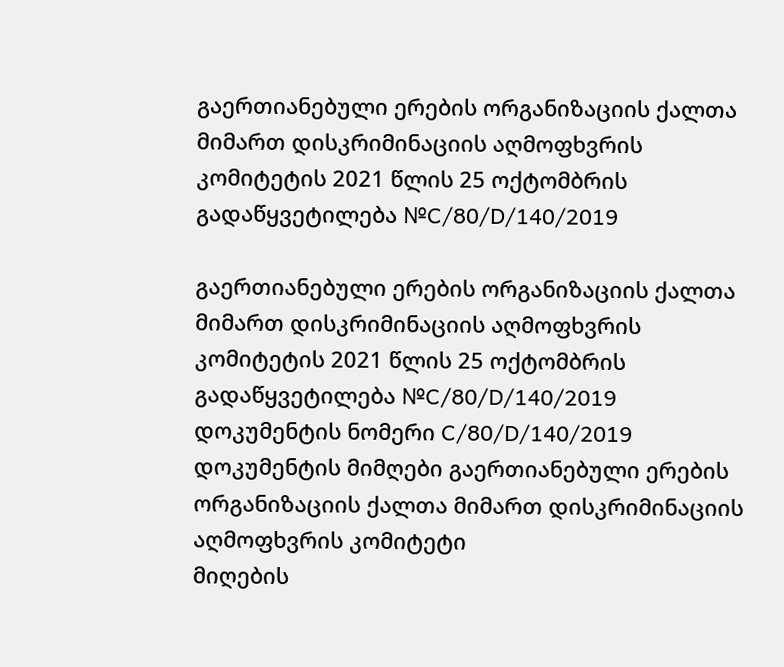გაერთიანებული ერების ორგანიზაციის ქალთა მიმართ დისკრიმინაციის აღმოფხვრის კომიტეტის 2021 წლის 25 ოქტომბრის გადაწყვეტილება №C/80/D/140/2019

გაერთიანებული ერების ორგანიზაციის ქალთა მიმართ დისკრიმინაციის აღმოფხვრის კომიტეტის 2021 წლის 25 ოქტომბრის გადაწყვეტილება №C/80/D/140/2019
დოკუმენტის ნომერი C/80/D/140/2019
დოკუმენტის მიმღები გაერთიანებული ერების ორგანიზაციის ქალთა მიმართ დისკრიმინაციის აღმოფხვრის კომიტეტი
მიღების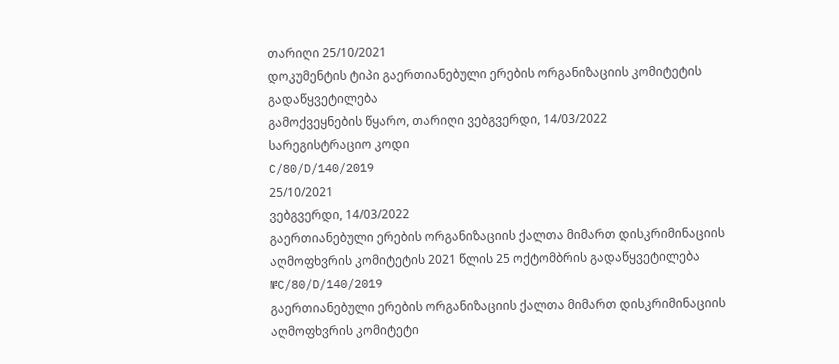თარიღი 25/10/2021
დოკუმენტის ტიპი გაერთიანებული ერების ორგანიზაციის კომიტეტის გადაწყვეტილება
გამოქვეყნების წყარო, თარიღი ვებგვერდი, 14/03/2022
სარეგისტრაციო კოდი
C/80/D/140/2019
25/10/2021
ვებგვერდი, 14/03/2022
გაერთიანებული ერების ორგანიზაციის ქალთა მიმართ დისკრიმინაციის აღმოფხვრის კომიტეტის 2021 წლის 25 ოქტომბრის გადაწყვეტილება №C/80/D/140/2019
გაერთიანებული ერების ორგანიზაციის ქალთა მიმართ დისკრიმინაციის აღმოფხვრის კომიტეტი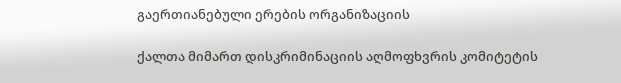გაერთიანებული ერების ორგანიზაციის

ქალთა მიმართ დისკრიმინაციის აღმოფხვრის კომიტეტის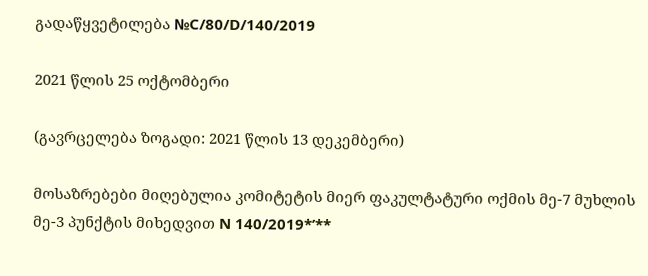გადაწყვეტილება №C/80/D/140/2019

2021 წლის 25 ოქტომბერი

(გავრცელება ზოგადი: 2021 წლის 13 დეკემბერი)

მოსაზრებები მიღებულია კომიტეტის მიერ ფაკულტატური ოქმის მე-7 მუხლის მე-3 პუნქტის მიხედვით N 140/2019*’**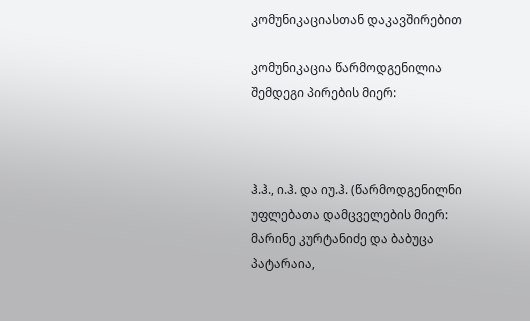კომუნიკაციასთან დაკავშირებით

კომუნიკაცია წარმოდგენილია შემდეგი პირების მიერ:



ჰ.ჰ., ი.ჰ. და იუ.ჰ. (წარმოდგენილნი უფლებათა დამცველების მიერ: მარინე კურტანიძე და ბაბუცა პატარაია,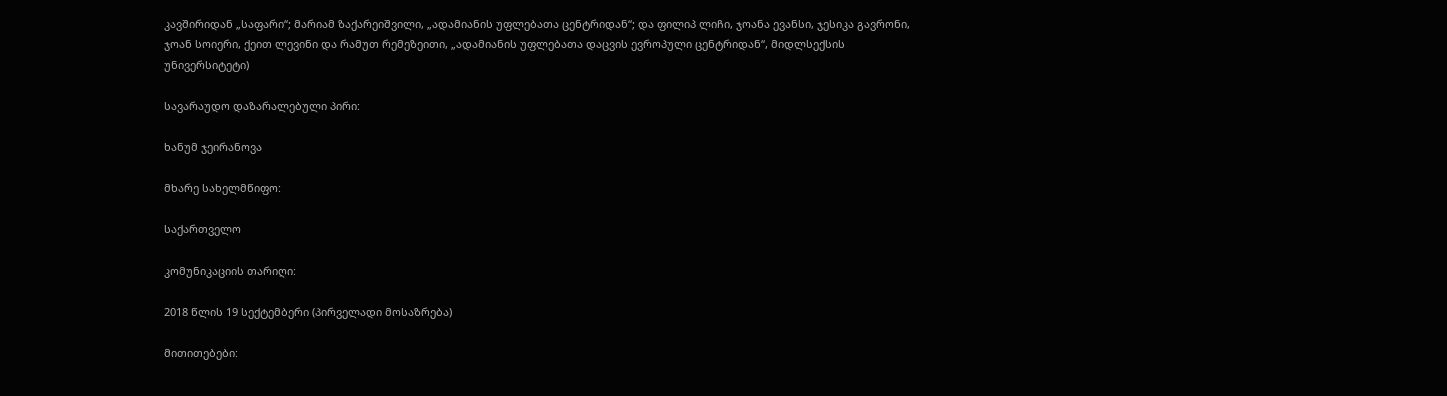კავშირიდან „საფარი“; მარიამ ზაქარეიშვილი, „ადამიანის უფლებათა ცენტრიდან“; და ფილიპ ლიჩი, ჯოანა ევანსი, ჯესიკა გავრონი, ჯოან სოიერი, ქეით ლევინი და რამუთ რემეზეითი, „ადამიანის უფლებათა დაცვის ევროპული ცენტრიდან“, მიდლსექსის უნივერსიტეტი)

სავარაუდო დაზარალებული პირი:

ხანუმ ჯეირანოვა

მხარე სახელმწიფო:

საქართველო

კომუნიკაციის თარიღი:

2018 წლის 19 სექტემბერი (პირველადი მოსაზრება)

მითითებები: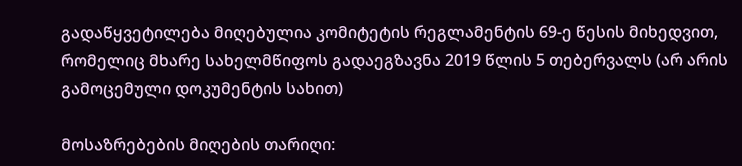გადაწყვეტილება მიღებულია კომიტეტის რეგლამენტის 69-ე წესის მიხედვით, რომელიც მხარე სახელმწიფოს გადაეგზავნა 2019 წლის 5 თებერვალს (არ არის გამოცემული დოკუმენტის სახით)

მოსაზრებების მიღების თარიღი: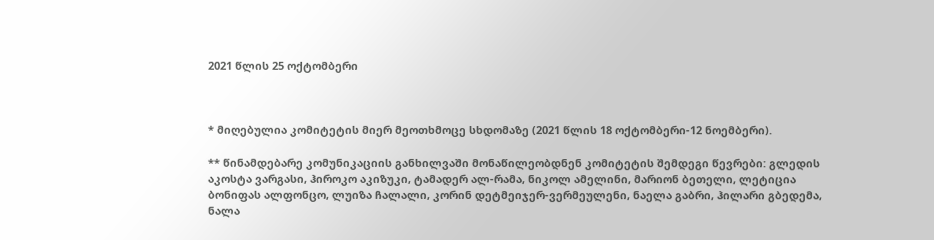2021 წლის 25 ოქტომბერი



* მიღებულია კომიტეტის მიერ მეოთხმოცე სხდომაზე (2021 წლის 18 ოქტომბერი-12 ნოემბერი).

** წინამდებარე კომუნიკაციის განხილვაში მონაწილეობდნენ კომიტეტის შემდეგი წევრები: გლედის აკოსტა ვარგასი, ჰიროკო აკიზუკი, ტამადერ ალ-რამა, ნიკოლ ამელინი, მარიონ ბეთელი, ლეტიცია ბონიფას ალფონცო, ლუიზა ჩალალი, კორინ დეტმეიჯერ-ვერმეულენი, ნაელა გაბრი, ჰილარი გბედემა, ნალა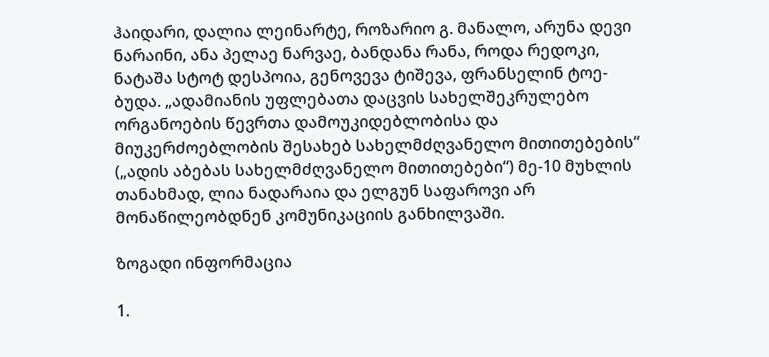ჰაიდარი, დალია ლეინარტე, როზარიო გ. მანალო, არუნა დევი ნარაინი, ანა პელაე ნარვაე, ბანდანა რანა, როდა რედოკი, ნატაშა სტოტ დესპოია, გენოვევა ტიშევა, ფრანსელინ ტოე-ბუდა. „ადამიანის უფლებათა დაცვის სახელშეკრულებო ორგანოების წევრთა დამოუკიდებლობისა და მიუკერძოებლობის შესახებ სახელმძღვანელო მითითებების“ („ადის აბებას სახელმძღვანელო მითითებები“) მე-10 მუხლის თანახმად, ლია ნადარაია და ელგუნ საფაროვი არ მონაწილეობდნენ კომუნიკაციის განხილვაში.

ზოგადი ინფორმაცია

1.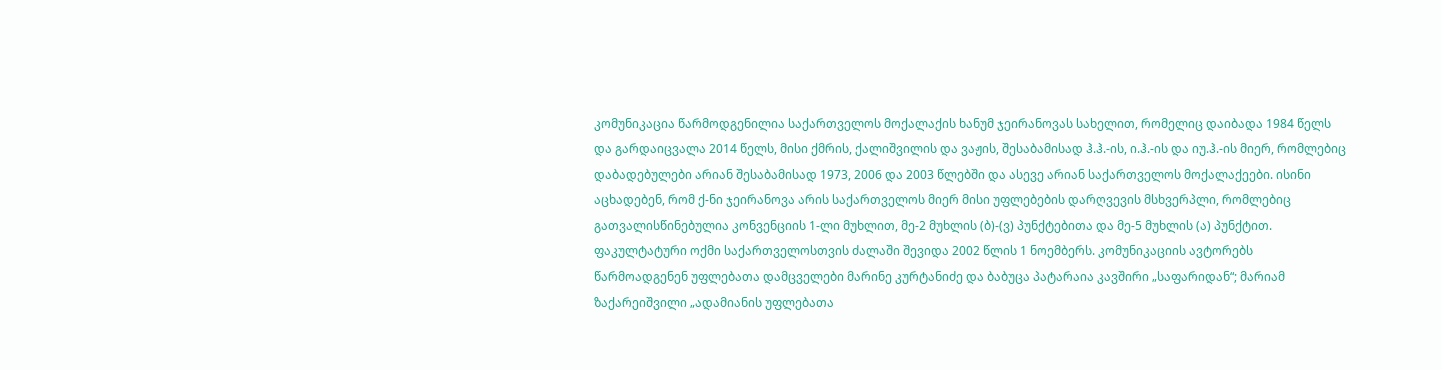კომუნიკაცია წარმოდგენილია საქართველოს მოქალაქის ხანუმ ჯეირანოვას სახელით, რომელიც დაიბადა 1984 წელს და გარდაიცვალა 2014 წელს, მისი ქმრის, ქალიშვილის და ვაჟის, შესაბამისად ჰ.ჰ.-ის, ი.ჰ.-ის და იუ.ჰ.-ის მიერ, რომლებიც დაბადებულები არიან შესაბამისად 1973, 2006 და 2003 წლებში და ასევე არიან საქართველოს მოქალაქეები. ისინი აცხადებენ, რომ ქ-ნი ჯეირანოვა არის საქართველოს მიერ მისი უფლებების დარღვევის მსხვერპლი, რომლებიც გათვალისწინებულია კონვენციის 1-ლი მუხლით, მე-2 მუხლის (ბ)-(ვ) პუნქტებითა და მე-5 მუხლის (ა) პუნქტით. ფაკულტატური ოქმი საქართველოსთვის ძალაში შევიდა 2002 წლის 1 ნოემბერს. კომუნიკაციის ავტორებს წარმოადგენენ უფლებათა დამცველები მარინე კურტანიძე და ბაბუცა პატარაია კავშირი „საფარიდან“; მარიამ ზაქარეიშვილი „ადამიანის უფლებათა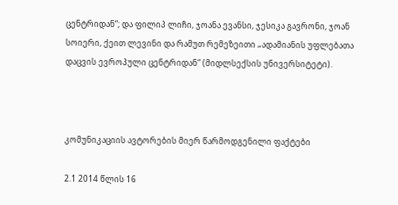ცენტრიდან“; და ფილიპ ლიჩი, ჯოანა ევანსი, ჯესიკა გავრონი, ჯოან სოიერი, ქეით ლევინი და რამუთ რემეზეითი „ადამიანის უფლებათა დაცვის ევროპული ცენტრიდან“ (მიდლსექსის უნივერსიტეტი).



კომუნიკაციის ავტორების მიერ წარმოდგენილი ფაქტები

2.1 2014 წლის 16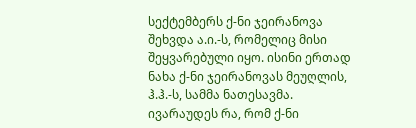სექტემბერს ქ-ნი ჯეირანოვა შეხვდა ა.ი.-ს, რომელიც მისი შეყვარებული იყო. ისინი ერთად ნახა ქ-ნი ჯეირანოვას მეუღლის, ჰ.ჰ.-ს, სამმა ნათესავმა. ივარაუდეს რა, რომ ქ-ნი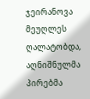ჯეირანოვა მეუღლეს ღალატობდა, აღნიშნულმა პირებმა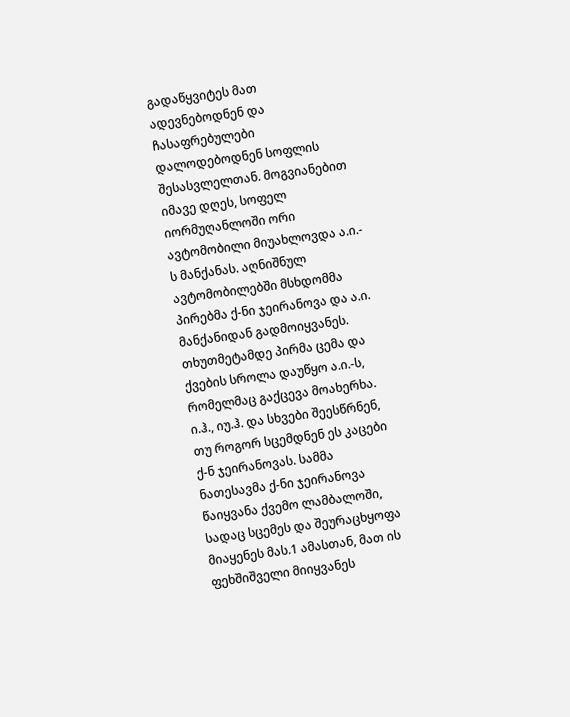გადაწყვიტეს მათ ადევნებოდნენ და ჩასაფრებულები დალოდებოდნენ სოფლის შესასვლელთან. მოგვიანებით იმავე დღეს, სოფელ იორმუღანლოში ორი ავტომობილი მიუახლოვდა ა.ი.- ს მანქანას. აღნიშნულ ავტომობილებში მსხდომმა პირებმა ქ-ნი ჯეირანოვა და ა.ი. მანქანიდან გადმოიყვანეს. თხუთმეტამდე პირმა ცემა და ქვების სროლა დაუწყო ა.ი.-ს, რომელმაც გაქცევა მოახერხა. ი.ჰ., იუ.ჰ. და სხვები შეესწრნენ, თუ როგორ სცემდნენ ეს კაცები ქ-ნ ჯეირანოვას. სამმა ნათესავმა ქ-ნი ჯეირანოვა წაიყვანა ქვემო ლამბალოში, სადაც სცემეს და შეურაცხყოფა მიაყენეს მას.1 ამასთან, მათ ის ფეხშიშველი მიიყვანეს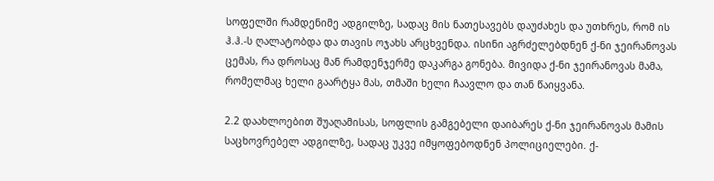სოფელში რამდენიმე ადგილზე, სადაც მის ნათესავებს დაუძახეს და უთხრეს, რომ ის ჰ.ჰ.-ს ღალატობდა და თავის ოჯახს არცხვენდა. ისინი აგრძელებდნენ ქ-ნი ჯეირანოვას ცემას, რა დროსაც მან რამდენჯერმე დაკარგა გონება. მივიდა ქ-ნი ჯეირანოვას მამა, რომელმაც ხელი გაარტყა მას, თმაში ხელი ჩაავლო და თან წაიყვანა.

2.2 დაახლოებით შუაღამისას, სოფლის გამგებელი დაიბარეს ქ-ნი ჯეირანოვას მამის საცხოვრებელ ადგილზე, სადაც უკვე იმყოფებოდნენ პოლიციელები. ქ-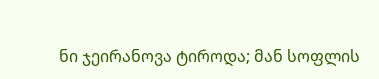ნი ჯეირანოვა ტიროდა; მან სოფლის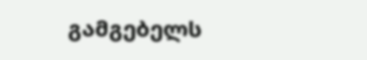გამგებელს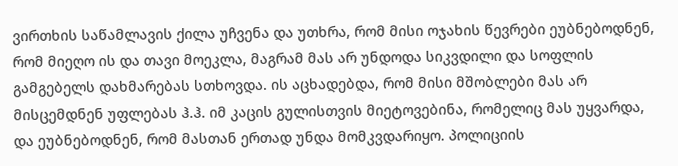ვირთხის საწამლავის ქილა უჩვენა და უთხრა, რომ მისი ოჯახის წევრები ეუბნებოდნენ, რომ მიეღო ის და თავი მოეკლა, მაგრამ მას არ უნდოდა სიკვდილი და სოფლის გამგებელს დახმარებას სთხოვდა. ის აცხადებდა, რომ მისი მშობლები მას არ მისცემდნენ უფლებას ჰ.ჰ. იმ კაცის გულისთვის მიეტოვებინა, რომელიც მას უყვარდა, და ეუბნებოდნენ, რომ მასთან ერთად უნდა მომკვდარიყო. პოლიციის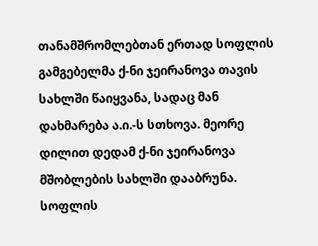თანამშრომლებთან ერთად სოფლის გამგებელმა ქ-ნი ჯეირანოვა თავის სახლში წაიყვანა, სადაც მან დახმარება ა.ი.-ს სთხოვა. მეორე დილით დედამ ქ-ნი ჯეირანოვა მშობლების სახლში დააბრუნა. სოფლის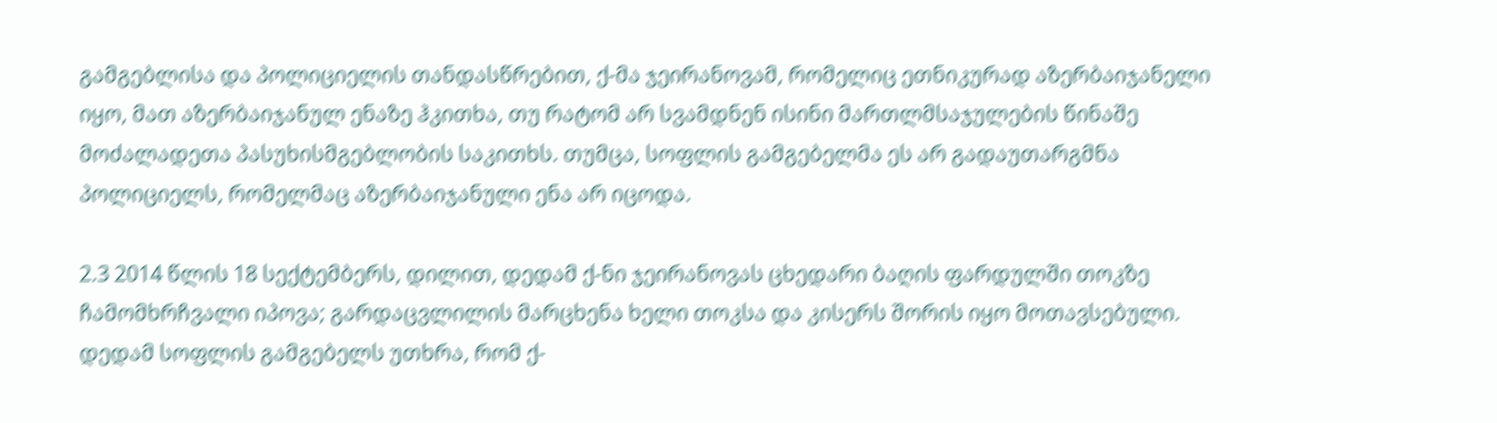გამგებლისა და პოლიციელის თანდასწრებით, ქ-მა ჯეირანოვამ, რომელიც ეთნიკურად აზერბაიჯანელი იყო, მათ აზერბაიჯანულ ენაზე ჰკითხა, თუ რატომ არ სვამდნენ ისინი მართლმსაჯულების წინაშე მოძალადეთა პასუხისმგებლობის საკითხს. თუმცა, სოფლის გამგებელმა ეს არ გადაუთარგმნა პოლიციელს, რომელმაც აზერბაიჯანული ენა არ იცოდა.

2.3 2014 წლის 18 სექტემბერს, დილით, დედამ ქ-ნი ჯეირანოვას ცხედარი ბაღის ფარდულში თოკზე ჩამომხრჩვალი იპოვა; გარდაცვლილის მარცხენა ხელი თოკსა და კისერს შორის იყო მოთავსებული. დედამ სოფლის გამგებელს უთხრა, რომ ქ-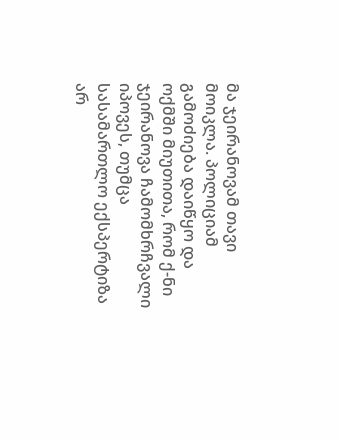მა ჯეირანოვამ თავი მოიკლა. პოლიციამ გამოძიება დაიწყო და ოქმში მიუთითა, რომ ქ-ნი ჯეირანოვა ჩამომხრჩვალი იპოვეს, თუმცა სასამართლო ექსპერტიზა არ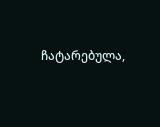ჩატარებულა,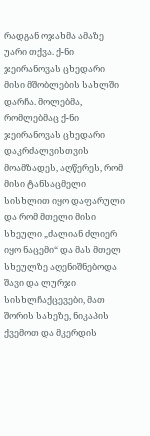რადგან ოჯახმა ამაზე უარი თქვა. ქ-ნი ჯეირანოვას ცხედარი მისი მშობლების სახლში დარჩა. მოლებმა, რომლებმაც ქ-ნი ჯეირანოვას ცხედარი დაკრძალვისთვის მოამზადეს, აღწერეს, რომ მისი ტანსაცმელი სისხლით იყო დაფარული და რომ მთელი მისი სხეული „ძალიან ძლიერ იყო ნაცემი“ და მას მთელ სხეულზე აღენიშნებოდა შავი და ლურჯი სისხლჩაქცევები, მათ შორის სახეზე, ნიკაპის ქვემოთ და მკერდის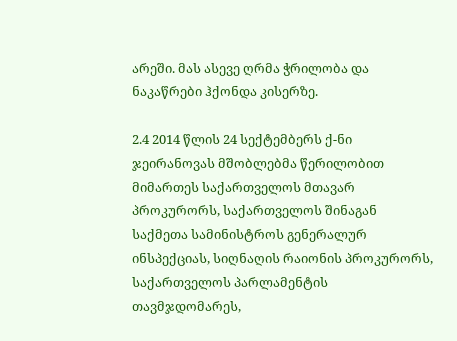არეში. მას ასევე ღრმა ჭრილობა და ნაკაწრები ჰქონდა კისერზე.

2.4 2014 წლის 24 სექტემბერს ქ-ნი ჯეირანოვას მშობლებმა წერილობით მიმართეს საქართველოს მთავარ პროკურორს, საქართველოს შინაგან საქმეთა სამინისტროს გენერალურ ინსპექციას, სიღნაღის რაიონის პროკურორს, საქართველოს პარლამენტის თავმჯდომარეს,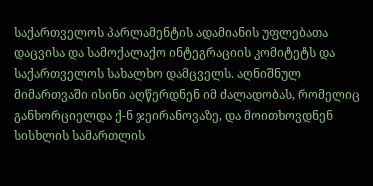საქართველოს პარლამენტის ადამიანის უფლებათა დაცვისა და სამოქალაქო ინტეგრაციის კომიტეტს და საქართველოს სახალხო დამცველს. აღნიშნულ მიმართვაში ისინი აღწერდნენ იმ ძალადობას, რომელიც განხორციელდა ქ-ნ ჯეირანოვაზე, და მოითხოვდნენ სისხლის სამართლის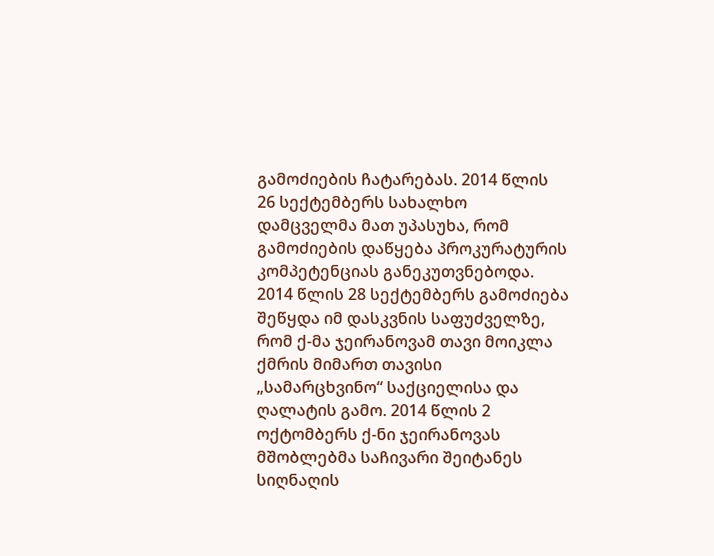გამოძიების ჩატარებას. 2014 წლის 26 სექტემბერს სახალხო დამცველმა მათ უპასუხა, რომ გამოძიების დაწყება პროკურატურის კომპეტენციას განეკუთვნებოდა. 2014 წლის 28 სექტემბერს გამოძიება შეწყდა იმ დასკვნის საფუძველზე, რომ ქ-მა ჯეირანოვამ თავი მოიკლა ქმრის მიმართ თავისი „სამარცხვინო“ საქციელისა და ღალატის გამო. 2014 წლის 2 ოქტომბერს ქ-ნი ჯეირანოვას მშობლებმა საჩივარი შეიტანეს სიღნაღის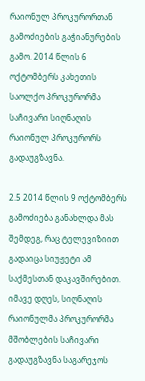რაიონულ პროკურორთან გამოძიების გაჭიანურების გამო. 2014 წლის 6 ოქტომბერს კახეთის საოლქო პროკურორმა საჩივარი სიღნაღის რაიონულ პროკურორს გადაუგზავნა.

2.5 2014 წლის 9 ოქტომბერს გამოძიება განახლდა მას შემდეგ, რაც ტელევიზიით გადაიცა სიუჟეტი ამ საქმესთან დაკავშირებით. იმავე დღეს, სიღნაღის რაიონულმა პროკურორმა მშობლების საჩივარი გადაუგზავნა საგარეჯოს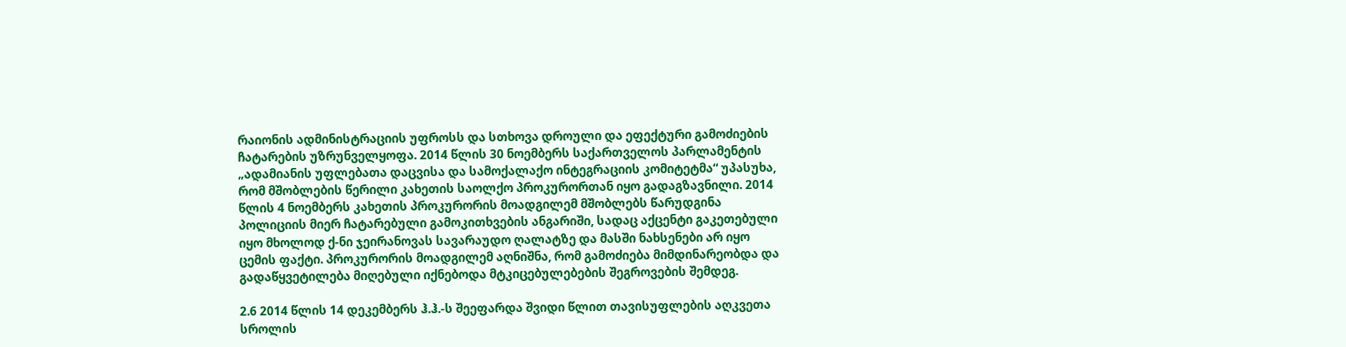რაიონის ადმინისტრაციის უფროსს და სთხოვა დროული და ეფექტური გამოძიების ჩატარების უზრუნველყოფა. 2014 წლის 30 ნოემბერს საქართველოს პარლამენტის „ადამიანის უფლებათა დაცვისა და სამოქალაქო ინტეგრაციის კომიტეტმა“ უპასუხა, რომ მშობლების წერილი კახეთის საოლქო პროკურორთან იყო გადაგზავნილი. 2014 წლის 4 ნოემბერს კახეთის პროკურორის მოადგილემ მშობლებს წარუდგინა პოლიციის მიერ ჩატარებული გამოკითხვების ანგარიში, სადაც აქცენტი გაკეთებული იყო მხოლოდ ქ-ნი ჯეირანოვას სავარაუდო ღალატზე და მასში ნახსენები არ იყო ცემის ფაქტი. პროკურორის მოადგილემ აღნიშნა, რომ გამოძიება მიმდინარეობდა და გადაწყვეტილება მიღებული იქნებოდა მტკიცებულებების შეგროვების შემდეგ.

2.6 2014 წლის 14 დეკემბერს ჰ.ჰ.-ს შეეფარდა შვიდი წლით თავისუფლების აღკვეთა სროლის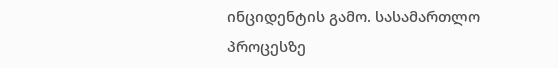ინციდენტის გამო. სასამართლო პროცესზე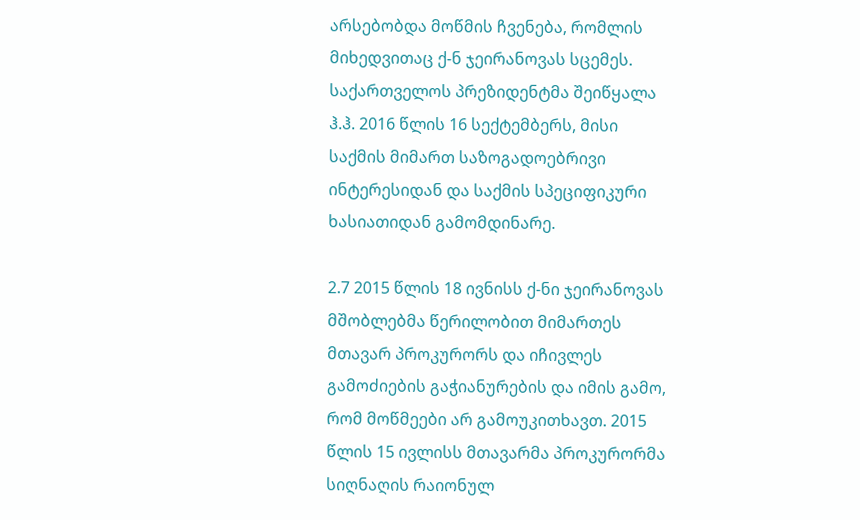არსებობდა მოწმის ჩვენება, რომლის მიხედვითაც ქ-ნ ჯეირანოვას სცემეს. საქართველოს პრეზიდენტმა შეიწყალა ჰ.ჰ. 2016 წლის 16 სექტემბერს, მისი საქმის მიმართ საზოგადოებრივი ინტერესიდან და საქმის სპეციფიკური ხასიათიდან გამომდინარე.

2.7 2015 წლის 18 ივნისს ქ-ნი ჯეირანოვას მშობლებმა წერილობით მიმართეს მთავარ პროკურორს და იჩივლეს გამოძიების გაჭიანურების და იმის გამო, რომ მოწმეები არ გამოუკითხავთ. 2015 წლის 15 ივლისს მთავარმა პროკურორმა სიღნაღის რაიონულ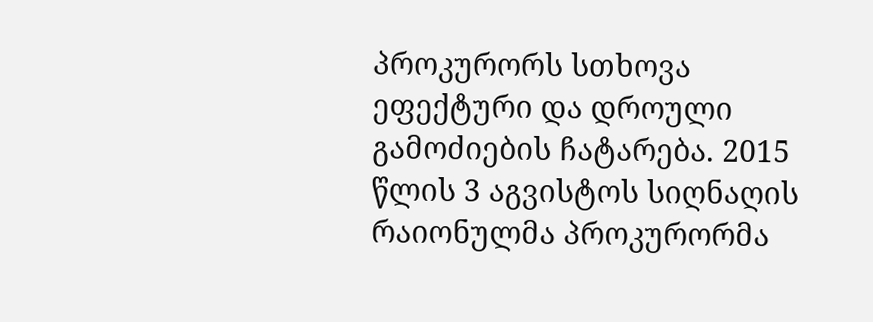პროკურორს სთხოვა ეფექტური და დროული გამოძიების ჩატარება. 2015 წლის 3 აგვისტოს სიღნაღის რაიონულმა პროკურორმა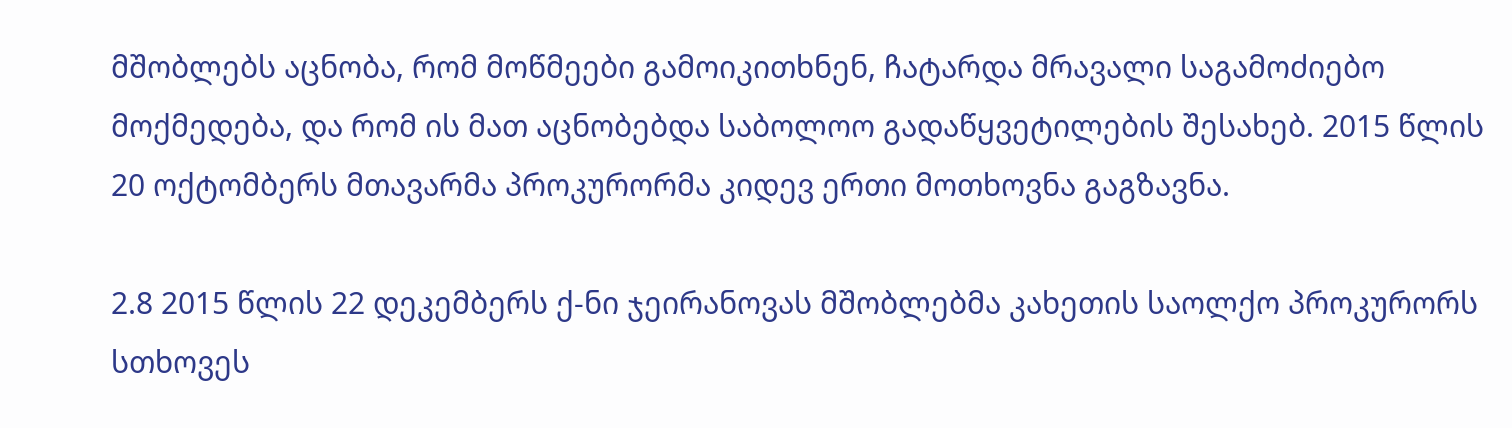მშობლებს აცნობა, რომ მოწმეები გამოიკითხნენ, ჩატარდა მრავალი საგამოძიებო მოქმედება, და რომ ის მათ აცნობებდა საბოლოო გადაწყვეტილების შესახებ. 2015 წლის 20 ოქტომბერს მთავარმა პროკურორმა კიდევ ერთი მოთხოვნა გაგზავნა.

2.8 2015 წლის 22 დეკემბერს ქ-ნი ჯეირანოვას მშობლებმა კახეთის საოლქო პროკურორს სთხოვეს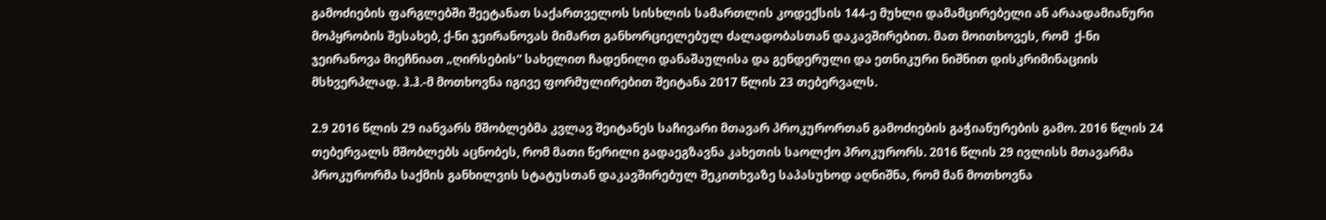გამოძიების ფარგლებში შეეტანათ საქართველოს სისხლის სამართლის კოდექსის 144-ე მუხლი დამამცირებელი ან არაადამიანური მოპყრობის შესახებ, ქ-ნი ჯეირანოვას მიმართ განხორციელებულ ძალადობასთან დაკავშირებით. მათ მოითხოვეს, რომ  ქ-ნი ჯეირანოვა მიეჩნიათ „ღირსების“ სახელით ჩადენილი დანაშაულისა და გენდერული და ეთნიკური ნიშნით დისკრიმინაციის მსხვერპლად. ჰ.ჰ.-მ მოთხოვნა იგივე ფორმულირებით შეიტანა 2017 წლის 23 თებერვალს.

2.9 2016 წლის 29 იანვარს მშობლებმა კვლავ შეიტანეს საჩივარი მთავარ პროკურორთან გამოძიების გაჭიანურების გამო. 2016 წლის 24 თებერვალს მშობლებს აცნობეს, რომ მათი წერილი გადაეგზავნა კახეთის საოლქო პროკურორს. 2016 წლის 29 ივლისს მთავარმა პროკურორმა საქმის განხილვის სტატუსთან დაკავშირებულ შეკითხვაზე საპასუხოდ აღნიშნა, რომ მან მოთხოვნა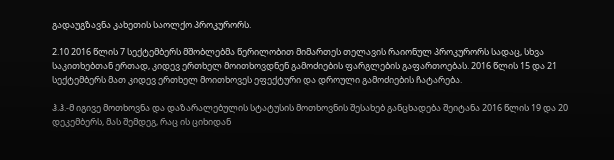გადაუგზავნა კახეთის საოლქო პროკურორს.

2.10 2016 წლის 7 სექტემბერს მშობლებმა წერილობით მიმართეს თელავის რაიონულ პროკურორს სადაც, სხვა საკითხებთან ერთად, კიდევ ერთხელ მოითხოვდნენ გამოძიების ფარგლების გაფართოებას. 2016 წლის 15 და 21 სექტემბერს მათ კიდევ ერთხელ მოითხოვეს ეფექტური და დროული გამოძიების ჩატარება.

ჰ.ჰ.-მ იგივე მოთხოვნა და დაზარალებულის სტატუსის მოთხოვნის შესახებ განცხადება შეიტანა 2016 წლის 19 და 20 დეკემბერს, მას შემდეგ, რაც ის ციხიდან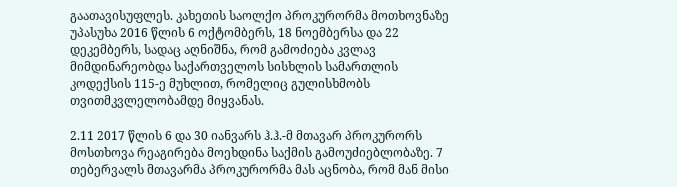გაათავისუფლეს. კახეთის საოლქო პროკურორმა მოთხოვნაზე უპასუხა 2016 წლის 6 ოქტომბერს, 18 ნოემბერსა და 22 დეკემბერს, სადაც აღნიშნა, რომ გამოძიება კვლავ მიმდინარეობდა საქართველოს სისხლის სამართლის კოდექსის 115-ე მუხლით, რომელიც გულისხმობს თვითმკვლელობამდე მიყვანას.

2.11 2017 წლის 6 და 30 იანვარს ჰ.ჰ.-მ მთავარ პროკურორს მოსთხოვა რეაგირება მოეხდინა საქმის გამოუძიებლობაზე. 7 თებერვალს მთავარმა პროკურორმა მას აცნობა, რომ მან მისი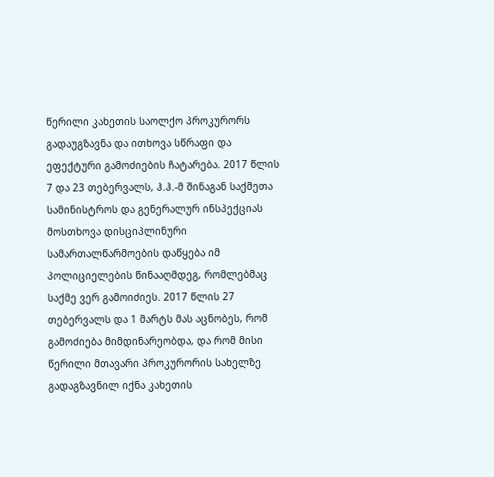წერილი კახეთის საოლქო პროკურორს გადაუგზავნა და ითხოვა სწრაფი და ეფექტური გამოძიების ჩატარება. 2017 წლის 7 და 23 თებერვალს, ჰ.ჰ.-მ შინაგან საქმეთა სამინისტროს და გენერალურ ინსპექციას მოსთხოვა დისციპლინური სამართალწარმოების დაწყება იმ პოლიციელების წინააღმდეგ, რომლებმაც საქმე ვერ გამოიძიეს. 2017 წლის 27 თებერვალს და 1 მარტს მას აცნობეს, რომ გამოძიება მიმდინარეობდა, და რომ მისი წერილი მთავარი პროკურორის სახელზე გადაგზავნილ იქნა კახეთის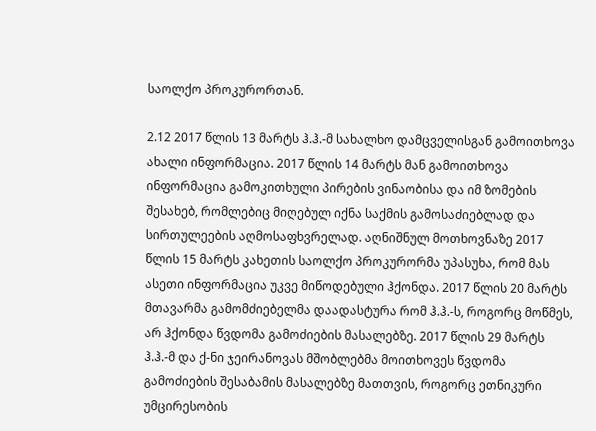საოლქო პროკურორთან.

2.12 2017 წლის 13 მარტს ჰ.ჰ.-მ სახალხო დამცველისგან გამოითხოვა ახალი ინფორმაცია. 2017 წლის 14 მარტს მან გამოითხოვა ინფორმაცია გამოკითხული პირების ვინაობისა და იმ ზომების შესახებ, რომლებიც მიღებულ იქნა საქმის გამოსაძიებლად და სირთულეების აღმოსაფხვრელად. აღნიშნულ მოთხოვნაზე 2017 წლის 15 მარტს კახეთის საოლქო პროკურორმა უპასუხა, რომ მას ასეთი ინფორმაცია უკვე მიწოდებული ჰქონდა. 2017 წლის 20 მარტს მთავარმა გამომძიებელმა დაადასტურა რომ ჰ.ჰ.-ს, როგორც მოწმეს, არ ჰქონდა წვდომა გამოძიების მასალებზე. 2017 წლის 29 მარტს ჰ.ჰ.-მ და ქ-ნი ჯეირანოვას მშობლებმა მოითხოვეს წვდომა გამოძიების შესაბამის მასალებზე მათთვის, როგორც ეთნიკური უმცირესობის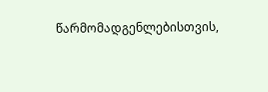წარმომადგენლებისთვის,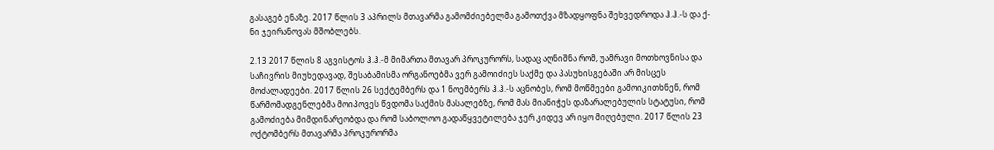გასაგებ ენაზე. 2017 წლის 3 აპრილს მთავარმა გამომძიებელმა გამოთქვა მზადყოფნა შეხვედროდა ჰ.ჰ.-ს და ქ-ნი ჯეირანოვას მშობლებს.

2.13 2017 წლის 8 აგვისტოს ჰ.ჰ.-მ მიმართა მთავარ პროკურორს, სადაც აღნიშნა რომ, უამრავი მოთხოვნისა და საჩივრის მიუხედავად, შესაბამისმა ორგანოებმა ვერ გამოიძიეს საქმე და პასუხისგებაში არ მისცეს მოძალადეები. 2017 წლის 26 სექტემბერს და 1 ნოემბერს ჰ.ჰ.-ს აცნობეს, რომ მოწმეები გამოიკითხნენ, რომ წარმომადგენლებმა მოიპოვეს წვდომა საქმის მასალებზე, რომ მას მიანიჭეს დაზარალებულის სტატუსი, რომ გამოძიება მიმდინარეობდა და რომ საბოლოო გადაწყვეტილება ჯერ კიდევ არ იყო მიღებული. 2017 წლის 23 ოქტომბერს მთავარმა პროკურორმა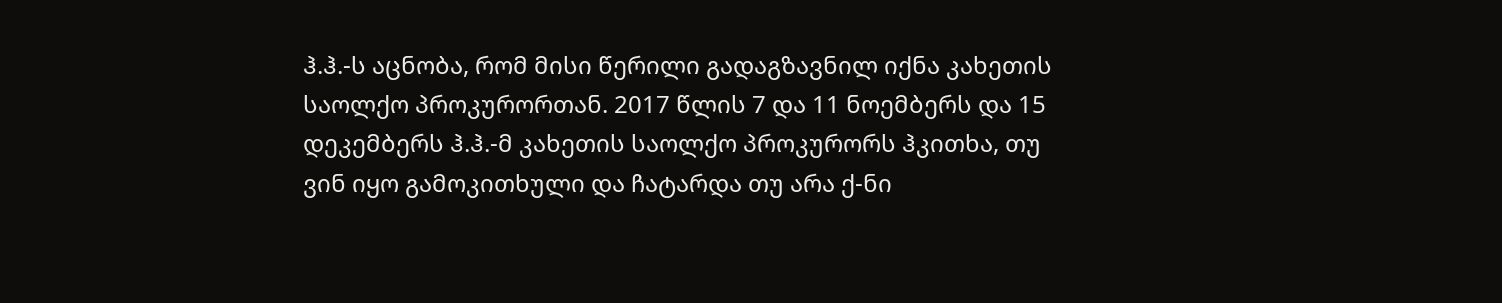ჰ.ჰ.-ს აცნობა, რომ მისი წერილი გადაგზავნილ იქნა კახეთის საოლქო პროკურორთან. 2017 წლის 7 და 11 ნოემბერს და 15 დეკემბერს ჰ.ჰ.-მ კახეთის საოლქო პროკურორს ჰკითხა, თუ ვინ იყო გამოკითხული და ჩატარდა თუ არა ქ-ნი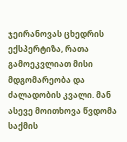ჯეირანოვას ცხედრის ექსპერტიზა, რათა გამოეკვლიათ მისი მდგომარეობა და ძალადობის კვალი. მან ასევე მოითხოვა წვდომა საქმის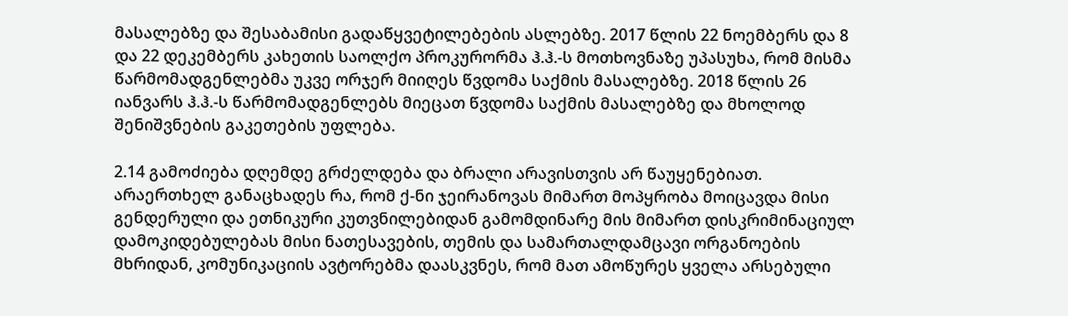მასალებზე და შესაბამისი გადაწყვეტილებების ასლებზე. 2017 წლის 22 ნოემბერს და 8 და 22 დეკემბერს კახეთის საოლქო პროკურორმა ჰ.ჰ.-ს მოთხოვნაზე უპასუხა, რომ მისმა წარმომადგენლებმა უკვე ორჯერ მიიღეს წვდომა საქმის მასალებზე. 2018 წლის 26 იანვარს ჰ.ჰ.-ს წარმომადგენლებს მიეცათ წვდომა საქმის მასალებზე და მხოლოდ შენიშვნების გაკეთების უფლება.

2.14 გამოძიება დღემდე გრძელდება და ბრალი არავისთვის არ წაუყენებიათ. არაერთხელ განაცხადეს რა, რომ ქ-ნი ჯეირანოვას მიმართ მოპყრობა მოიცავდა მისი გენდერული და ეთნიკური კუთვნილებიდან გამომდინარე მის მიმართ დისკრიმინაციულ დამოკიდებულებას მისი ნათესავების, თემის და სამართალდამცავი ორგანოების მხრიდან, კომუნიკაციის ავტორებმა დაასკვნეს, რომ მათ ამოწურეს ყველა არსებული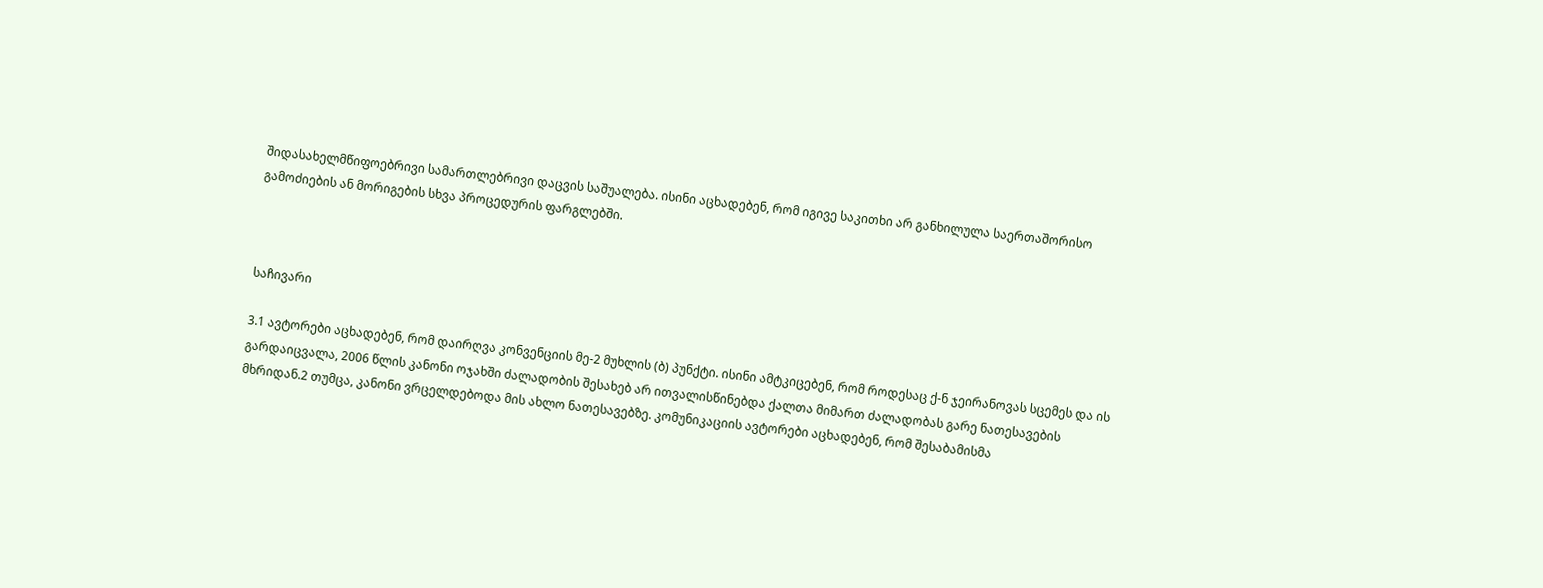შიდასახელმწიფოებრივი სამართლებრივი დაცვის საშუალება. ისინი აცხადებენ, რომ იგივე საკითხი არ განხილულა საერთაშორისო გამოძიების ან მორიგების სხვა პროცედურის ფარგლებში.



საჩივარი

3.1 ავტორები აცხადებენ, რომ დაირღვა კონვენციის მე-2 მუხლის (ბ) პუნქტი. ისინი ამტკიცებენ, რომ როდესაც ქ-ნ ჯეირანოვას სცემეს და ის გარდაიცვალა, 2006 წლის კანონი ოჯახში ძალადობის შესახებ არ ითვალისწინებდა ქალთა მიმართ ძალადობას გარე ნათესავების მხრიდან.2 თუმცა, კანონი ვრცელდებოდა მის ახლო ნათესავებზე. კომუნიკაციის ავტორები აცხადებენ, რომ შესაბამისმა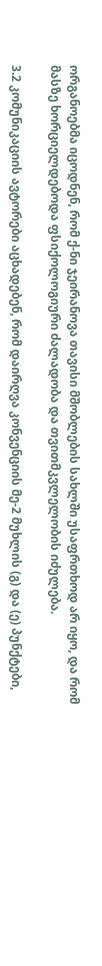ორგანოებმა იცოდნენ, რომ ქ-ნი ჯეირანოვა თავისი მშობლების სახლში უსაფრთხოდ არ იყო, და რომ მასზე ხორციელდებოდა ფსიქოლოგიური ძალადობა და თვითმკვლელობის იძულება.

3.2 კომუნიკაციის ავტორები აცხადებენ, რომ დაირღვა კონვენციის მე-2 მუხლის (გ) და (ე) პუნქტები,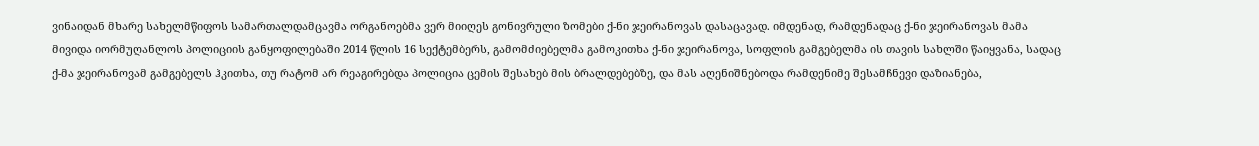ვინაიდან მხარე სახელმწიფოს სამართალდამცავმა ორგანოებმა ვერ მიიღეს გონივრული ზომები ქ-ნი ჯეირანოვას დასაცავად. იმდენად, რამდენადაც ქ-ნი ჯეირანოვას მამა მივიდა იორმუღანლოს პოლიციის განყოფილებაში 2014 წლის 16 სექტემბერს, გამომძიებელმა გამოკითხა ქ-ნი ჯეირანოვა, სოფლის გამგებელმა ის თავის სახლში წაიყვანა, სადაც ქ-მა ჯეირანოვამ გამგებელს ჰკითხა, თუ რატომ არ რეაგირებდა პოლიცია ცემის შესახებ მის ბრალდებებზე, და მას აღენიშნებოდა რამდენიმე შესამჩნევი დაზიანება,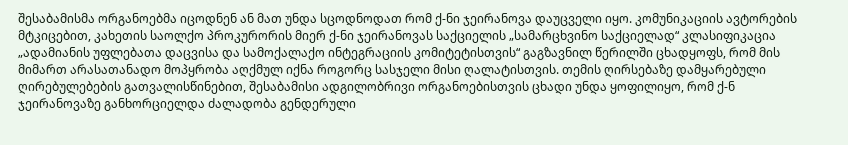შესაბამისმა ორგანოებმა იცოდნენ ან მათ უნდა სცოდნოდათ რომ ქ-ნი ჯეირანოვა დაუცველი იყო. კომუნიკაციის ავტორების მტკიცებით, კახეთის საოლქო პროკურორის მიერ ქ-ნი ჯეირანოვას საქციელის „სამარცხვინო საქციელად“ კლასიფიკაცია „ადამიანის უფლებათა დაცვისა და სამოქალაქო ინტეგრაციის კომიტეტისთვის“ გაგზავნილ წერილში ცხადყოფს, რომ მის მიმართ არასათანადო მოპყრობა აღქმულ იქნა როგორც სასჯელი მისი ღალატისთვის. თემის ღირსებაზე დამყარებული ღირებულებების გათვალისწინებით, შესაბამისი ადგილობრივი ორგანოებისთვის ცხადი უნდა ყოფილიყო, რომ ქ-ნ ჯეირანოვაზე განხორციელდა ძალადობა გენდერული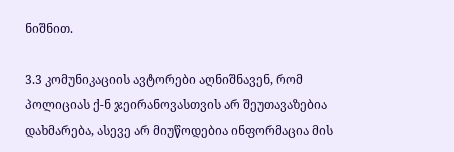ნიშნით.

3.3 კომუნიკაციის ავტორები აღნიშნავენ, რომ პოლიციას ქ-ნ ჯეირანოვასთვის არ შეუთავაზებია დახმარება, ასევე არ მიუწოდებია ინფორმაცია მის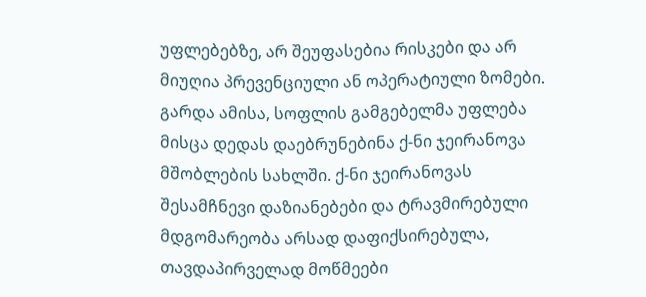უფლებებზე, არ შეუფასებია რისკები და არ მიუღია პრევენციული ან ოპერატიული ზომები. გარდა ამისა, სოფლის გამგებელმა უფლება მისცა დედას დაებრუნებინა ქ-ნი ჯეირანოვა მშობლების სახლში. ქ-ნი ჯეირანოვას შესამჩნევი დაზიანებები და ტრავმირებული მდგომარეობა არსად დაფიქსირებულა, თავდაპირველად მოწმეები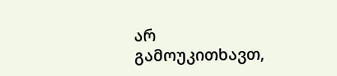არ გამოუკითხავთ,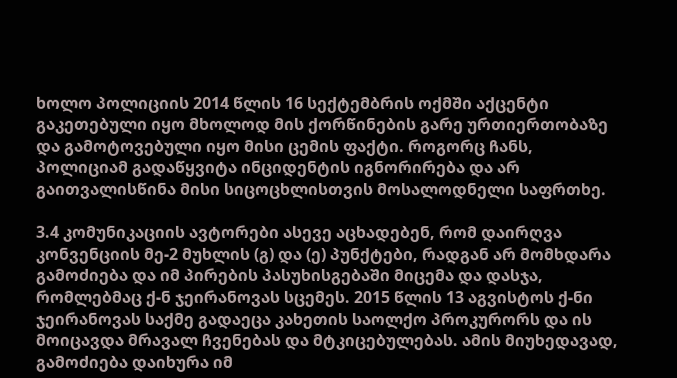ხოლო პოლიციის 2014 წლის 16 სექტემბრის ოქმში აქცენტი გაკეთებული იყო მხოლოდ მის ქორწინების გარე ურთიერთობაზე და გამოტოვებული იყო მისი ცემის ფაქტი. როგორც ჩანს, პოლიციამ გადაწყვიტა ინციდენტის იგნორირება და არ გაითვალისწინა მისი სიცოცხლისთვის მოსალოდნელი საფრთხე.

3.4 კომუნიკაციის ავტორები ასევე აცხადებენ, რომ დაირღვა კონვენციის მე-2 მუხლის (გ) და (ე) პუნქტები, რადგან არ მომხდარა გამოძიება და იმ პირების პასუხისგებაში მიცემა და დასჯა, რომლებმაც ქ-ნ ჯეირანოვას სცემეს. 2015 წლის 13 აგვისტოს ქ-ნი ჯეირანოვას საქმე გადაეცა კახეთის საოლქო პროკურორს და ის მოიცავდა მრავალ ჩვენებას და მტკიცებულებას. ამის მიუხედავად, გამოძიება დაიხურა იმ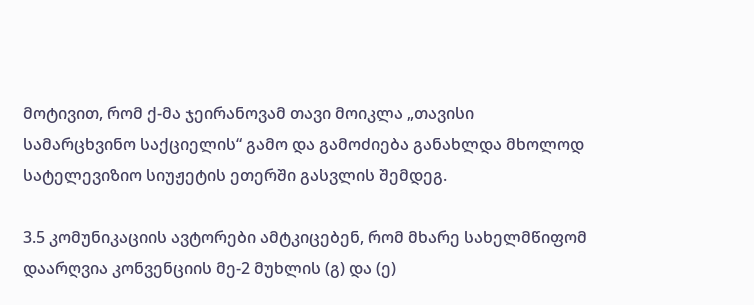მოტივით, რომ ქ-მა ჯეირანოვამ თავი მოიკლა „თავისი სამარცხვინო საქციელის“ გამო და გამოძიება განახლდა მხოლოდ სატელევიზიო სიუჟეტის ეთერში გასვლის შემდეგ.

3.5 კომუნიკაციის ავტორები ამტკიცებენ, რომ მხარე სახელმწიფომ დაარღვია კონვენციის მე-2 მუხლის (გ) და (ე)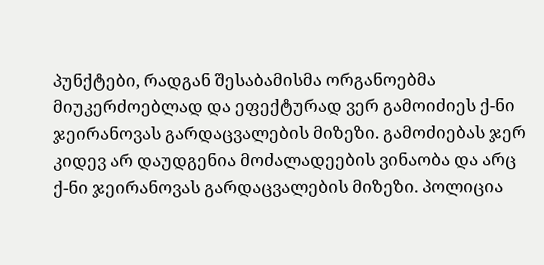პუნქტები, რადგან შესაბამისმა ორგანოებმა მიუკერძოებლად და ეფექტურად ვერ გამოიძიეს ქ-ნი ჯეირანოვას გარდაცვალების მიზეზი. გამოძიებას ჯერ კიდევ არ დაუდგენია მოძალადეების ვინაობა და არც ქ-ნი ჯეირანოვას გარდაცვალების მიზეზი. პოლიცია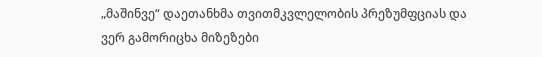„მაშინვე“ დაეთანხმა თვითმკვლელობის პრეზუმფციას და ვერ გამორიცხა მიზეზები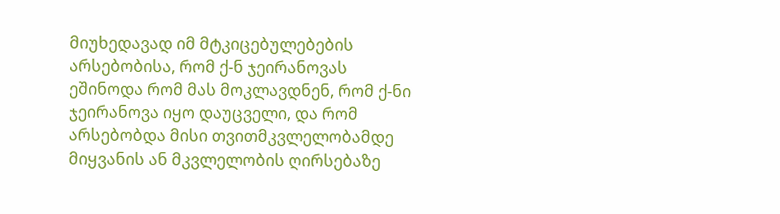მიუხედავად იმ მტკიცებულებების არსებობისა, რომ ქ-ნ ჯეირანოვას ეშინოდა რომ მას მოკლავდნენ, რომ ქ-ნი ჯეირანოვა იყო დაუცველი, და რომ არსებობდა მისი თვითმკვლელობამდე მიყვანის ან მკვლელობის ღირსებაზე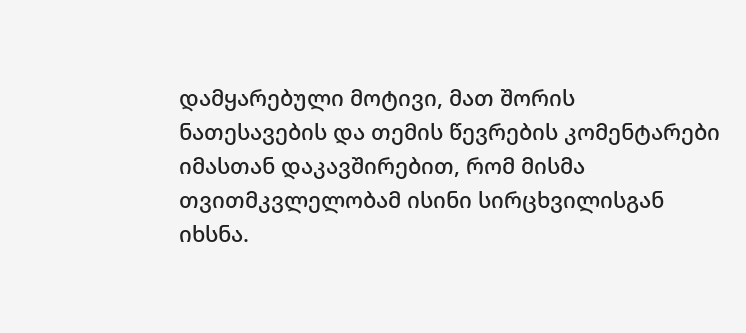დამყარებული მოტივი, მათ შორის ნათესავების და თემის წევრების კომენტარები იმასთან დაკავშირებით, რომ მისმა თვითმკვლელობამ ისინი სირცხვილისგან იხსნა.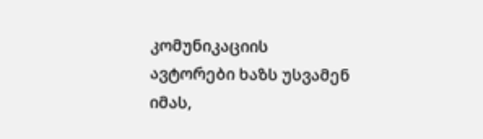კომუნიკაციის ავტორები ხაზს უსვამენ იმას,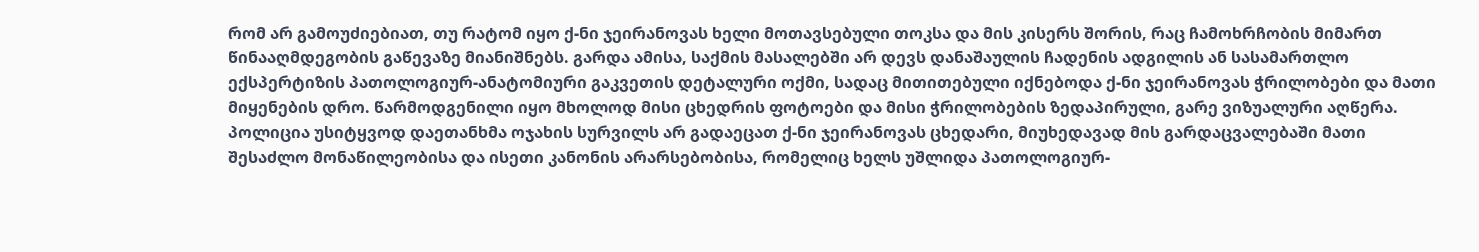რომ არ გამოუძიებიათ, თუ რატომ იყო ქ-ნი ჯეირანოვას ხელი მოთავსებული თოკსა და მის კისერს შორის, რაც ჩამოხრჩობის მიმართ წინააღმდეგობის გაწევაზე მიანიშნებს. გარდა ამისა, საქმის მასალებში არ დევს დანაშაულის ჩადენის ადგილის ან სასამართლო ექსპერტიზის პათოლოგიურ-ანატომიური გაკვეთის დეტალური ოქმი, სადაც მითითებული იქნებოდა ქ-ნი ჯეირანოვას ჭრილობები და მათი მიყენების დრო. წარმოდგენილი იყო მხოლოდ მისი ცხედრის ფოტოები და მისი ჭრილობების ზედაპირული, გარე ვიზუალური აღწერა. პოლიცია უსიტყვოდ დაეთანხმა ოჯახის სურვილს არ გადაეცათ ქ-ნი ჯეირანოვას ცხედარი, მიუხედავად მის გარდაცვალებაში მათი შესაძლო მონაწილეობისა და ისეთი კანონის არარსებობისა, რომელიც ხელს უშლიდა პათოლოგიურ-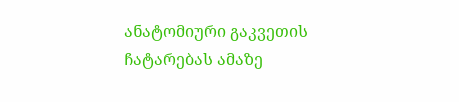ანატომიური გაკვეთის ჩატარებას ამაზე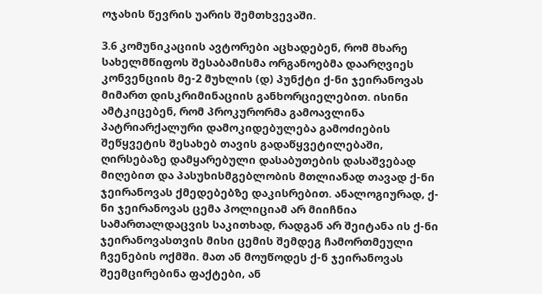ოჯახის წევრის უარის შემთხვევაში.

3.6 კომუნიკაციის ავტორები აცხადებენ, რომ მხარე სახელმწიფოს შესაბამისმა ორგანოებმა დაარღვიეს კონვენციის მე-2 მუხლის (დ) პუნქტი ქ-ნი ჯეირანოვას მიმართ დისკრიმინაციის განხორციელებით. ისინი ამტკიცებენ, რომ პროკურორმა გამოავლინა პატრიარქალური დამოკიდებულება გამოძიების შეწყვეტის შესახებ თავის გადაწყვეტილებაში, ღირსებაზე დამყარებული დასაბუთების დასაშვებად მიღებით და პასუხისმგებლობის მთლიანად თავად ქ-ნი ჯეირანოვას ქმედებებზე დაკისრებით. ანალოგიურად, ქ-ნი ჯეირანოვას ცემა პოლიციამ არ მიიჩნია სამართალდაცვის საკითხად, რადგან არ შეიტანა ის ქ-ნი ჯეირანოვასთვის მისი ცემის შემდეგ ჩამორთმეული ჩვენების ოქმში. მათ ან მოუწოდეს ქ-ნ ჯეირანოვას შეემცირებინა ფაქტები, ან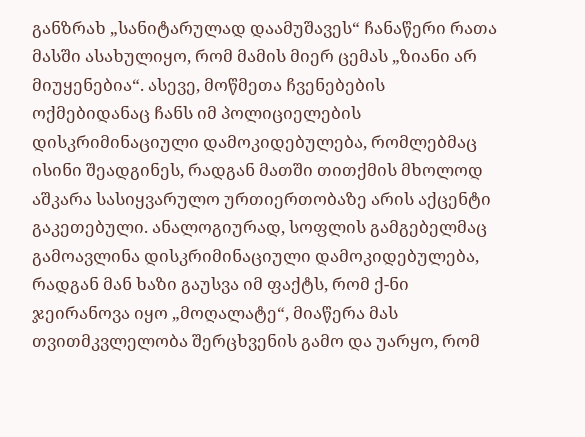განზრახ „სანიტარულად დაამუშავეს“ ჩანაწერი რათა მასში ასახულიყო, რომ მამის მიერ ცემას „ზიანი არ მიუყენებია“. ასევე, მოწმეთა ჩვენებების ოქმებიდანაც ჩანს იმ პოლიციელების დისკრიმინაციული დამოკიდებულება, რომლებმაც ისინი შეადგინეს, რადგან მათში თითქმის მხოლოდ აშკარა სასიყვარულო ურთიერთობაზე არის აქცენტი გაკეთებული. ანალოგიურად, სოფლის გამგებელმაც გამოავლინა დისკრიმინაციული დამოკიდებულება, რადგან მან ხაზი გაუსვა იმ ფაქტს, რომ ქ-ნი ჯეირანოვა იყო „მოღალატე“, მიაწერა მას თვითმკვლელობა შერცხვენის გამო და უარყო, რომ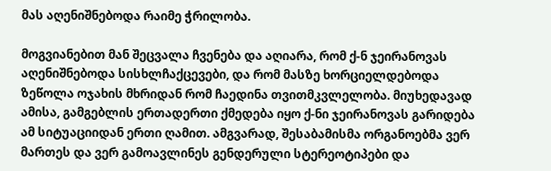მას აღენიშნებოდა რაიმე ჭრილობა.

მოგვიანებით მან შეცვალა ჩვენება და აღიარა, რომ ქ-ნ ჯეირანოვას აღენიშნებოდა სისხლჩაქცევები, და რომ მასზე ხორციელდებოდა ზეწოლა ოჯახის მხრიდან რომ ჩაედინა თვითმკვლელობა. მიუხედავად ამისა, გამგებლის ერთადერთი ქმედება იყო ქ-ნი ჯეირანოვას გარიდება ამ სიტუაციიდან ერთი ღამით. ამგვარად, შესაბამისმა ორგანოებმა ვერ მართეს და ვერ გამოავლინეს გენდერული სტერეოტიპები და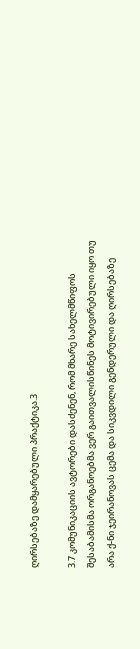ღირსებაზე დამყარებული პრაქტიკა.3

3.7 კომუნიკაციის ავტორები დასძენენ, რომ მხარე სახელმწიფოს შესაბამისმა ორგანოებმა ვერ გაითვალისწინეს მოტივირებული იყო თუ არა ქ-ნი ჯეირანოვას ცემა და სიკვდილი გენდერული და ღირსებაზე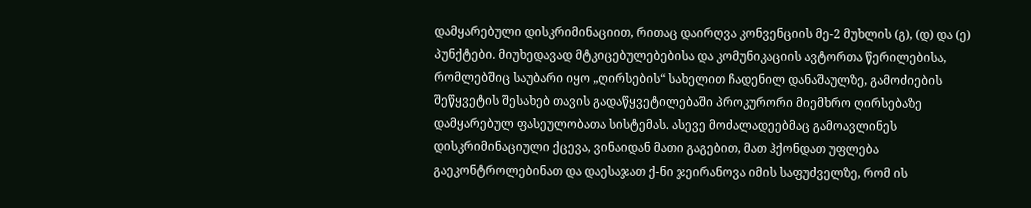დამყარებული დისკრიმინაციით, რითაც დაირღვა კონვენციის მე-2 მუხლის (გ), (დ) და (ე) პუნქტები. მიუხედავად მტკიცებულებებისა და კომუნიკაციის ავტორთა წერილებისა, რომლებშიც საუბარი იყო „ღირსების“ სახელით ჩადენილ დანაშაულზე, გამოძიების შეწყვეტის შესახებ თავის გადაწყვეტილებაში პროკურორი მიემხრო ღირსებაზე დამყარებულ ფასეულობათა სისტემას. ასევე მოძალადეებმაც გამოავლინეს დისკრიმინაციული ქცევა, ვინაიდან მათი გაგებით, მათ ჰქონდათ უფლება გაეკონტროლებინათ და დაესაჯათ ქ-ნი ჯეირანოვა იმის საფუძველზე, რომ ის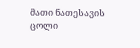მათი ნათესავის ცოლი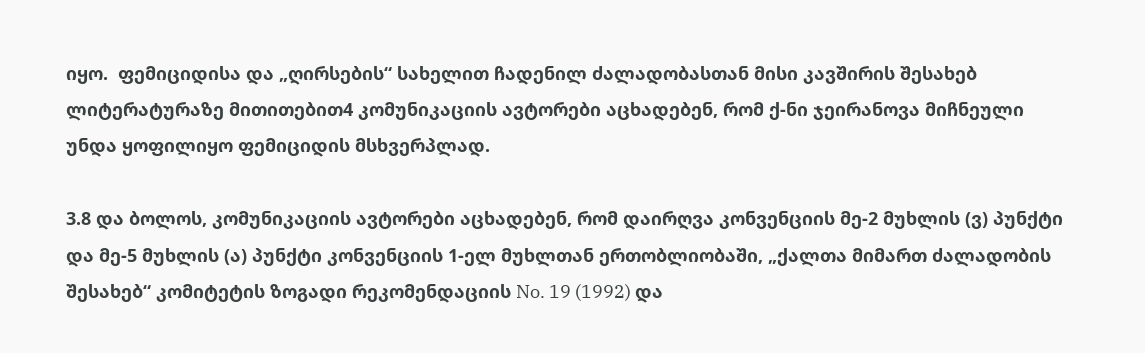იყო.  ფემიციდისა და „ღირსების“ სახელით ჩადენილ ძალადობასთან მისი კავშირის შესახებ ლიტერატურაზე მითითებით4 კომუნიკაციის ავტორები აცხადებენ, რომ ქ-ნი ჯეირანოვა მიჩნეული უნდა ყოფილიყო ფემიციდის მსხვერპლად.

3.8 და ბოლოს, კომუნიკაციის ავტორები აცხადებენ, რომ დაირღვა კონვენციის მე-2 მუხლის (ვ) პუნქტი და მე-5 მუხლის (ა) პუნქტი კონვენციის 1-ელ მუხლთან ერთობლიობაში, „ქალთა მიმართ ძალადობის შესახებ“ კომიტეტის ზოგადი რეკომენდაციის No. 19 (1992) და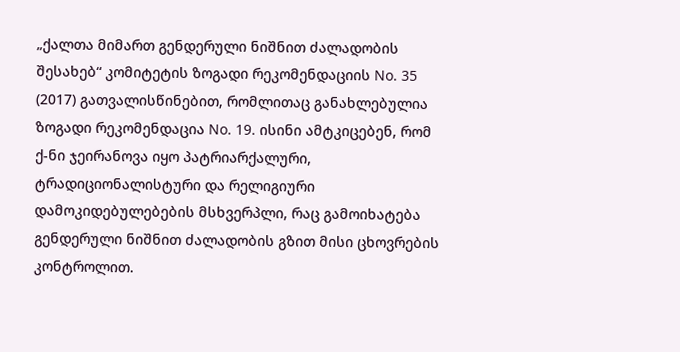„ქალთა მიმართ გენდერული ნიშნით ძალადობის შესახებ“ კომიტეტის ზოგადი რეკომენდაციის No. 35 (2017) გათვალისწინებით, რომლითაც განახლებულია ზოგადი რეკომენდაცია No. 19. ისინი ამტკიცებენ, რომ ქ-ნი ჯეირანოვა იყო პატრიარქალური, ტრადიციონალისტური და რელიგიური დამოკიდებულებების მსხვერპლი, რაც გამოიხატება გენდერული ნიშნით ძალადობის გზით მისი ცხოვრების კონტროლით.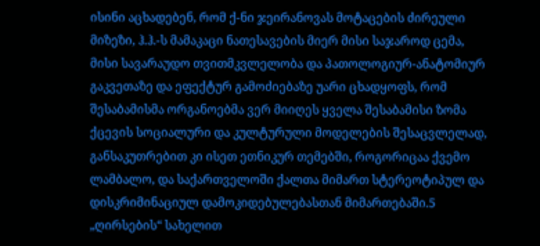ისინი აცხადებენ, რომ ქ-ნი ჯეირანოვას მოტაცების ძირეული მიზეზი, ჰ.ჰ.-ს მამაკაცი ნათესავების მიერ მისი საჯაროდ ცემა, მისი სავარაუდო თვითმკვლელობა და პათოლოგიურ-ანატომიურ გაკვეთაზე და ეფექტურ გამოძიებაზე უარი ცხადყოფს, რომ შესაბამისმა ორგანოებმა ვერ მიიღეს ყველა შესაბამისი ზომა ქცევის სოციალური და კულტურული მოდელების შესაცვლელად, განსაკუთრებით კი ისეთ ეთნიკურ თემებში, როგორიცაა ქვემო ლამბალო, და საქართველოში ქალთა მიმართ სტერეოტიპულ და დისკრიმინაციულ დამოკიდებულებასთან მიმართებაში.5 „ღირსების“ სახელით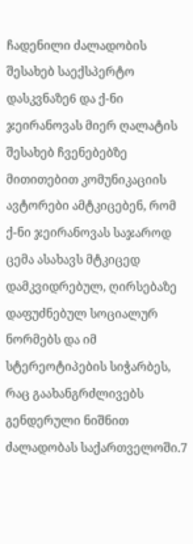ჩადენილი ძალადობის შესახებ საექსპერტო დასკვნაზე6 და ქ-ნი ჯეირანოვას მიერ ღალატის შესახებ ჩვენებებზე მითითებით კომუნიკაციის ავტორები ამტკიცებენ, რომ ქ-ნი ჯეირანოვას საჯაროდ ცემა ასახავს მტკიცედ დამკვიდრებულ, ღირსებაზე დაფუძნებულ სოციალურ ნორმებს და იმ სტერეოტიპების სიჭარბეს, რაც გაახანგრძლივებს გენდერული ნიშნით ძალადობას საქართველოში.7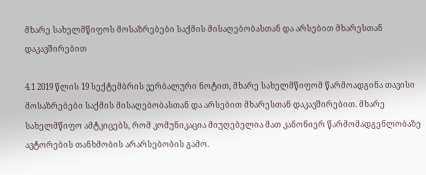მხარე სახელმწიფოს მოსაზრებები საქმის მისაღებობასთან და არსებით მხარესთან დაკავშირებით

4.1 2019 წლის 19 სექტემბრის ვერბალური ნოტით, მხარე სახელმწიფომ წარმოადგინა თავისი მოსაზრებები საქმის მისაღებობასთან და არსებით მხარესთან დაკავშირებით. მხარე სახელმწიფო ამტკიცებს, რომ კომუნიკაცია მიუღებელია მათ კანონიერ წარმომადგენლობაზე ავტორების თანხმობის არარსებობის გამო.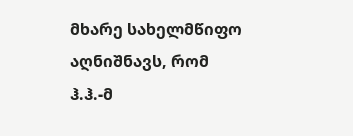მხარე სახელმწიფო აღნიშნავს, რომ ჰ.ჰ.-მ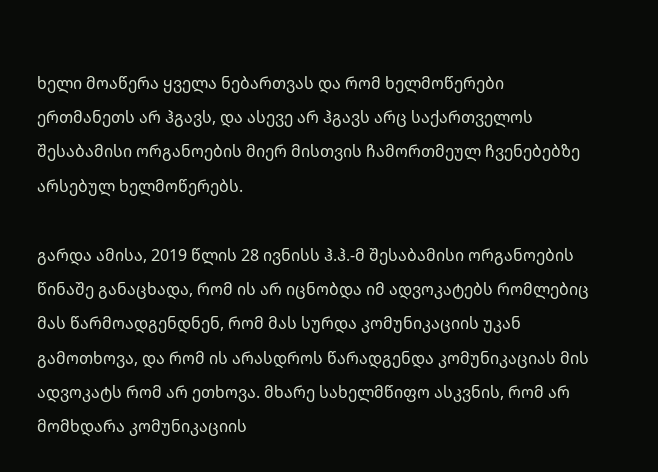ხელი მოაწერა ყველა ნებართვას და რომ ხელმოწერები ერთმანეთს არ ჰგავს, და ასევე არ ჰგავს არც საქართველოს შესაბამისი ორგანოების მიერ მისთვის ჩამორთმეულ ჩვენებებზე არსებულ ხელმოწერებს.

გარდა ამისა, 2019 წლის 28 ივნისს ჰ.ჰ.-მ შესაბამისი ორგანოების წინაშე განაცხადა, რომ ის არ იცნობდა იმ ადვოკატებს რომლებიც მას წარმოადგენდნენ, რომ მას სურდა კომუნიკაციის უკან გამოთხოვა, და რომ ის არასდროს წარადგენდა კომუნიკაციას მის ადვოკატს რომ არ ეთხოვა. მხარე სახელმწიფო ასკვნის, რომ არ მომხდარა კომუნიკაციის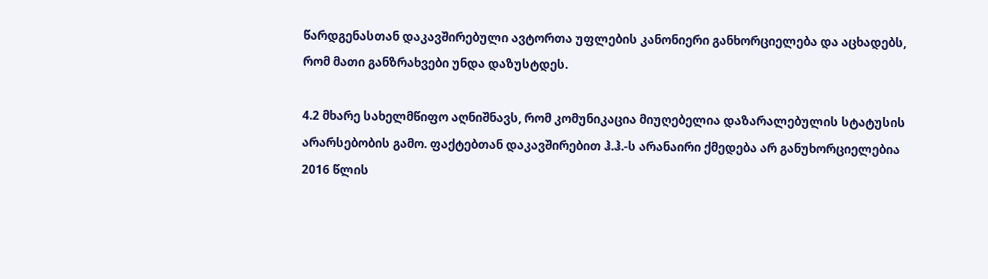წარდგენასთან დაკავშირებული ავტორთა უფლების კანონიერი განხორციელება და აცხადებს, რომ მათი განზრახვები უნდა დაზუსტდეს.

4.2 მხარე სახელმწიფო აღნიშნავს, რომ კომუნიკაცია მიუღებელია დაზარალებულის სტატუსის არარსებობის გამო. ფაქტებთან დაკავშირებით ჰ.ჰ.-ს არანაირი ქმედება არ განუხორციელებია 2016 წლის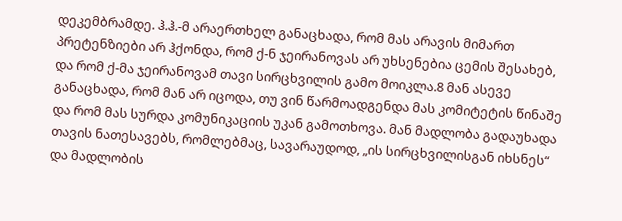დეკემბრამდე. ჰ.ჰ.-მ არაერთხელ განაცხადა, რომ მას არავის მიმართ პრეტენზიები არ ჰქონდა, რომ ქ-ნ ჯეირანოვას არ უხსენებია ცემის შესახებ, და რომ ქ-მა ჯეირანოვამ თავი სირცხვილის გამო მოიკლა.8 მან ასევე განაცხადა, რომ მან არ იცოდა, თუ ვინ წარმოადგენდა მას კომიტეტის წინაშე და რომ მას სურდა კომუნიკაციის უკან გამოთხოვა. მან მადლობა გადაუხადა თავის ნათესავებს, რომლებმაც, სავარაუდოდ, „ის სირცხვილისგან იხსნეს“ და მადლობის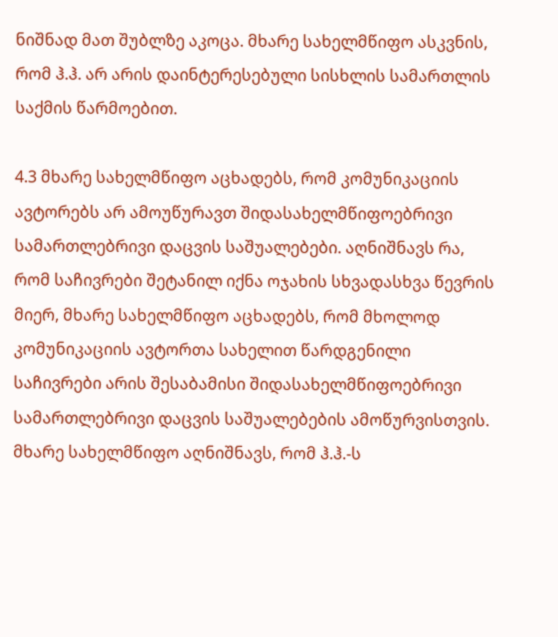ნიშნად მათ შუბლზე აკოცა. მხარე სახელმწიფო ასკვნის, რომ ჰ.ჰ. არ არის დაინტერესებული სისხლის სამართლის საქმის წარმოებით.

4.3 მხარე სახელმწიფო აცხადებს, რომ კომუნიკაციის ავტორებს არ ამოუწურავთ შიდასახელმწიფოებრივი სამართლებრივი დაცვის საშუალებები. აღნიშნავს რა, რომ საჩივრები შეტანილ იქნა ოჯახის სხვადასხვა წევრის მიერ, მხარე სახელმწიფო აცხადებს, რომ მხოლოდ კომუნიკაციის ავტორთა სახელით წარდგენილი საჩივრები არის შესაბამისი შიდასახელმწიფოებრივი სამართლებრივი დაცვის საშუალებების ამოწურვისთვის. მხარე სახელმწიფო აღნიშნავს, რომ ჰ.ჰ.-ს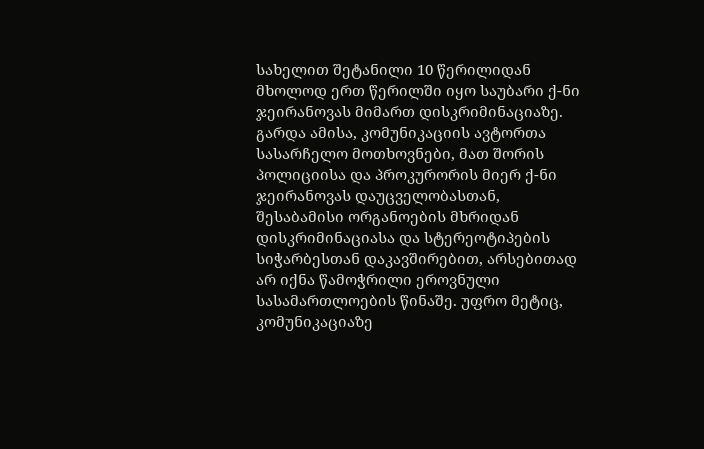სახელით შეტანილი 10 წერილიდან მხოლოდ ერთ წერილში იყო საუბარი ქ-ნი ჯეირანოვას მიმართ დისკრიმინაციაზე. გარდა ამისა, კომუნიკაციის ავტორთა სასარჩელო მოთხოვნები, მათ შორის პოლიციისა და პროკურორის მიერ ქ-ნი ჯეირანოვას დაუცველობასთან, შესაბამისი ორგანოების მხრიდან დისკრიმინაციასა და სტერეოტიპების სიჭარბესთან დაკავშირებით, არსებითად არ იქნა წამოჭრილი ეროვნული სასამართლოების წინაშე. უფრო მეტიც, კომუნიკაციაზე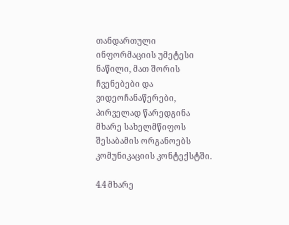თანდართული ინფორმაციის უმეტესი ნაწილი, მათ შორის ჩვენებები და ვიდეოჩანაწერები, პირველად წარედგინა მხარე სახელმწიფოს შესაბამის ორგანოებს კომუნიკაციის კონტექსტში.

4.4 მხარე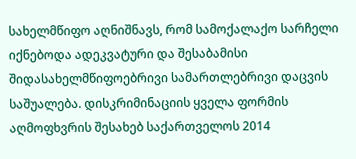სახელმწიფო აღნიშნავს, რომ სამოქალაქო სარჩელი იქნებოდა ადეკვატური და შესაბამისი შიდასახელმწიფოებრივი სამართლებრივი დაცვის საშუალება. დისკრიმინაციის ყველა ფორმის აღმოფხვრის შესახებ საქართველოს 2014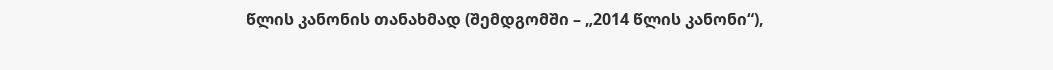წლის კანონის თანახმად (შემდგომში – „2014 წლის კანონი“),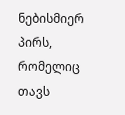ნებისმიერ პირს, რომელიც თავს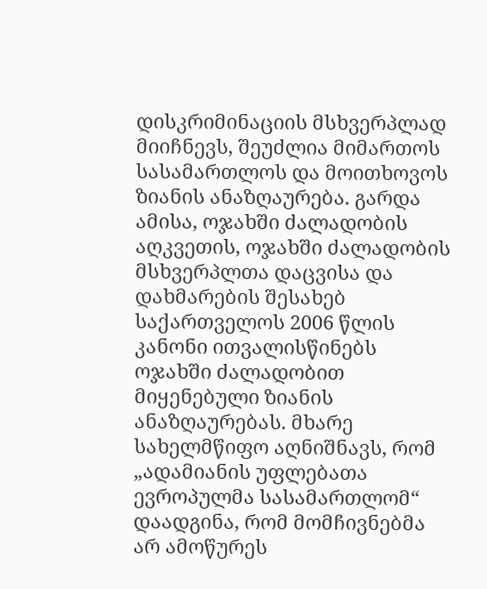დისკრიმინაციის მსხვერპლად მიიჩნევს, შეუძლია მიმართოს სასამართლოს და მოითხოვოს ზიანის ანაზღაურება. გარდა ამისა, ოჯახში ძალადობის აღკვეთის, ოჯახში ძალადობის მსხვერპლთა დაცვისა და დახმარების შესახებ საქართველოს 2006 წლის კანონი ითვალისწინებს ოჯახში ძალადობით მიყენებული ზიანის ანაზღაურებას. მხარე სახელმწიფო აღნიშნავს, რომ „ადამიანის უფლებათა ევროპულმა სასამართლომ“ დაადგინა, რომ მომჩივნებმა არ ამოწურეს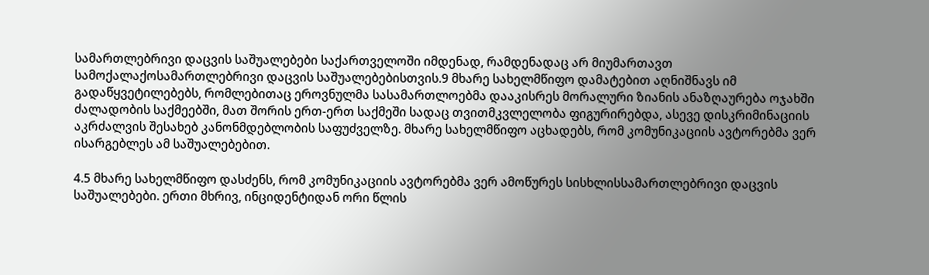სამართლებრივი დაცვის საშუალებები საქართველოში იმდენად, რამდენადაც არ მიუმართავთ სამოქალაქოსამართლებრივი დაცვის საშუალებებისთვის.9 მხარე სახელმწიფო დამატებით აღნიშნავს იმ გადაწყვეტილებებს, რომლებითაც ეროვნულმა სასამართლოებმა დააკისრეს მორალური ზიანის ანაზღაურება ოჯახში ძალადობის საქმეებში, მათ შორის ერთ-ერთ საქმეში სადაც თვითმკვლელობა ფიგურირებდა, ასევე დისკრიმინაციის აკრძალვის შესახებ კანონმდებლობის საფუძველზე. მხარე სახელმწიფო აცხადებს, რომ კომუნიკაციის ავტორებმა ვერ ისარგებლეს ამ საშუალებებით.

4.5 მხარე სახელმწიფო დასძენს, რომ კომუნიკაციის ავტორებმა ვერ ამოწურეს სისხლისსამართლებრივი დაცვის საშუალებები. ერთი მხრივ, ინციდენტიდან ორი წლის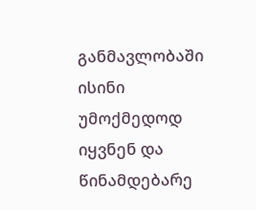განმავლობაში ისინი უმოქმედოდ იყვნენ და წინამდებარე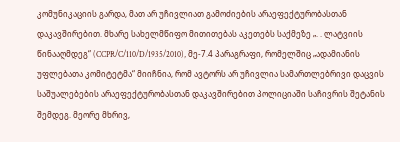კომუნიკაციის გარდა, მათ არ უჩივლიათ გამოძიების არაეფექტურობასთან დაკავშირებით. მხარე სახელმწიფო მითითებას აკეთებს საქმეზე „. . ლატვიის წინააღმდეგ“ (CCPR/C/110/D/1935/2010), მე-7.4 პარაგრაფი, რომელშიც „ადამიანის უფლებათა კომიტეტმა“ მიიჩნია, რომ ავტორს არ უჩივლია სამართლებრივი დაცვის საშუალებების არაეფექტურობასთან დაკავშირებით პოლიციაში საჩივრის შეტანის შემდეგ. მეორე მხრივ,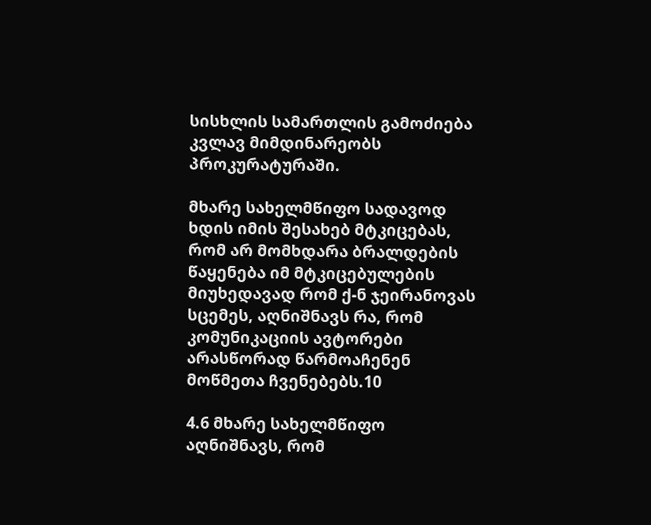სისხლის სამართლის გამოძიება კვლავ მიმდინარეობს პროკურატურაში.

მხარე სახელმწიფო სადავოდ ხდის იმის შესახებ მტკიცებას, რომ არ მომხდარა ბრალდების წაყენება იმ მტკიცებულების მიუხედავად რომ ქ-ნ ჯეირანოვას სცემეს, აღნიშნავს რა, რომ კომუნიკაციის ავტორები არასწორად წარმოაჩენენ მოწმეთა ჩვენებებს.10

4.6 მხარე სახელმწიფო აღნიშნავს, რომ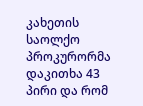კახეთის საოლქო პროკურორმა დაკითხა 43 პირი და რომ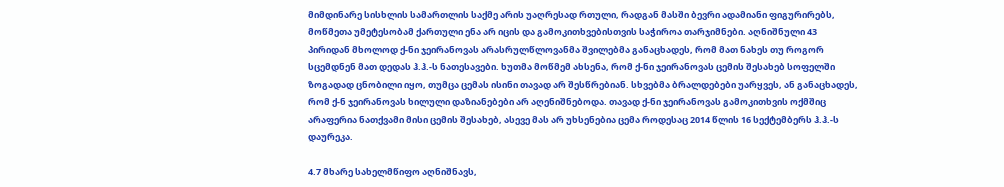მიმდინარე სისხლის სამართლის საქმე არის უაღრესად რთული, რადგან მასში ბევრი ადამიანი ფიგურირებს, მოწმეთა უმეტესობამ ქართული ენა არ იცის და გამოკითხვებისთვის საჭიროა თარჯიმნები. აღნიშნული 43 პირიდან მხოლოდ ქ-ნი ჯეირანოვას არასრულწლოვანმა შვილებმა განაცხადეს, რომ მათ ნახეს თუ როგორ სცემდნენ მათ დედას ჰ.ჰ.-ს ნათესავები. ხუთმა მოწმემ ახსენა, რომ ქ-ნი ჯეირანოვას ცემის შესახებ სოფელში ზოგადად ცნობილი იყო, თუმცა ცემას ისინი თავად არ შესწრებიან. სხვებმა ბრალდებები უარყვეს, ან განაცხადეს, რომ ქ-ნ ჯეირანოვას ხილული დაზიანებები არ აღენიშნებოდა. თავად ქ-ნი ჯეირანოვას გამოკითხვის ოქმშიც არაფერია ნათქვამი მისი ცემის შესახებ, ასევე მას არ უხსენებია ცემა როდესაც 2014 წლის 16 სექტემბერს ჰ.ჰ.-ს დაურეკა.

4.7 მხარე სახელმწიფო აღნიშნავს,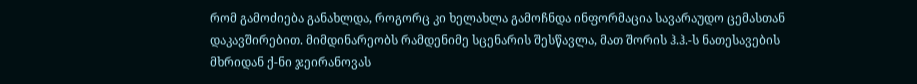რომ გამოძიება განახლდა, როგორც კი ხელახლა გამოჩნდა ინფორმაცია სავარაუდო ცემასთან დაკავშირებით. მიმდინარეობს რამდენიმე სცენარის შესწავლა, მათ შორის ჰ.ჰ.-ს ნათესავების მხრიდან ქ-ნი ჯეირანოვას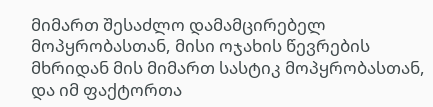მიმართ შესაძლო დამამცირებელ მოპყრობასთან, მისი ოჯახის წევრების მხრიდან მის მიმართ სასტიკ მოპყრობასთან, და იმ ფაქტორთა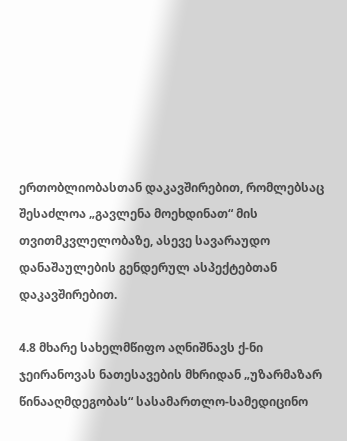ერთობლიობასთან დაკავშირებით, რომლებსაც შესაძლოა „გავლენა მოეხდინათ“ მის თვითმკვლელობაზე, ასევე სავარაუდო დანაშაულების გენდერულ ასპექტებთან დაკავშირებით.

4.8 მხარე სახელმწიფო აღნიშნავს ქ-ნი ჯეირანოვას ნათესავების მხრიდან „უზარმაზარ წინააღმდეგობას“ სასამართლო-სამედიცინო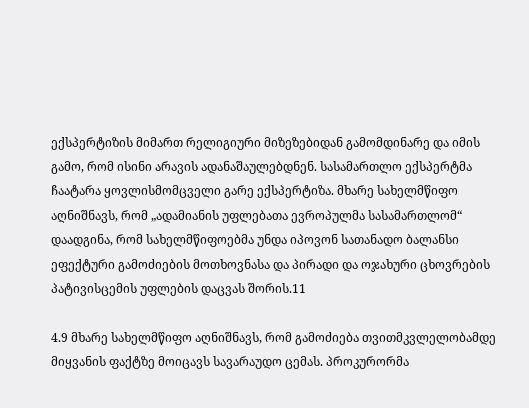ექსპერტიზის მიმართ რელიგიური მიზეზებიდან გამომდინარე და იმის გამო, რომ ისინი არავის ადანაშაულებდნენ. სასამართლო ექსპერტმა ჩაატარა ყოვლისმომცველი გარე ექსპერტიზა. მხარე სახელმწიფო აღნიშნავს, რომ „ადამიანის უფლებათა ევროპულმა სასამართლომ“ დაადგინა, რომ სახელმწიფოებმა უნდა იპოვონ სათანადო ბალანსი ეფექტური გამოძიების მოთხოვნასა და პირადი და ოჯახური ცხოვრების პატივისცემის უფლების დაცვას შორის.11

4.9 მხარე სახელმწიფო აღნიშნავს, რომ გამოძიება თვითმკვლელობამდე მიყვანის ფაქტზე მოიცავს სავარაუდო ცემას. პროკურორმა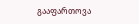გააფართოვა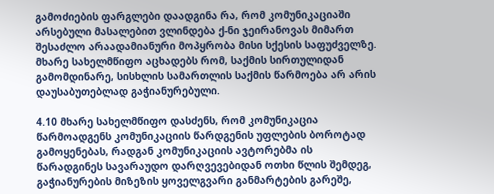გამოძიების ფარგლები დაადგინა რა, რომ კომუნიკაციაში არსებული მასალებით ვლინდება ქ-ნი ჯეირანოვას მიმართ შესაძლო არაადამიანური მოპყრობა მისი სქესის საფუძველზე. მხარე სახელმწიფო აცხადებს რომ, საქმის სირთულიდან გამომდინარე, სისხლის სამართლის საქმის წარმოება არ არის დაუსაბუთებლად გაჭიანურებული.

4.10 მხარე სახელმწიფო დასძენს, რომ კომუნიკაცია წარმოადგენს კომუნიკაციის წარდგენის უფლების ბოროტად გამოყენებას, რადგან კომუნიკაციის ავტორებმა ის წარადგინეს სავარაუდო დარღვევებიდან ოთხი წლის შემდეგ, გაჭიანურების მიზეზის ყოველგვარი განმარტების გარეშე,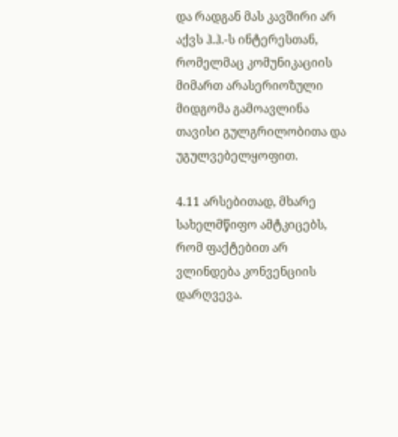და რადგან მას კავშირი არ აქვს ჰ.ჰ.-ს ინტერესთან, რომელმაც კომუნიკაციის მიმართ არასერიოზული მიდგომა გამოავლინა თავისი გულგრილობითა და უგულვებელყოფით.

4.11 არსებითად, მხარე სახელმწიფო ამტკიცებს, რომ ფაქტებით არ ვლინდება კონვენციის დარღვევა.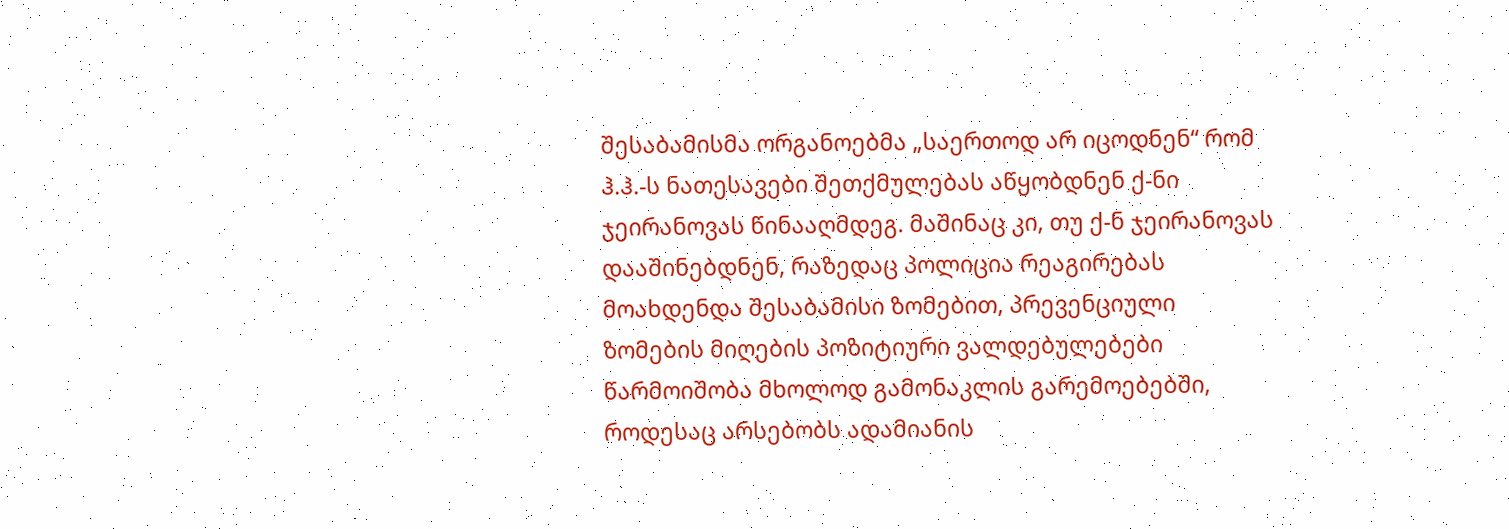შესაბამისმა ორგანოებმა „საერთოდ არ იცოდნენ“ რომ ჰ.ჰ.-ს ნათესავები შეთქმულებას აწყობდნენ ქ-ნი ჯეირანოვას წინააღმდეგ. მაშინაც კი, თუ ქ-ნ ჯეირანოვას დააშინებდნენ, რაზედაც პოლიცია რეაგირებას მოახდენდა შესაბამისი ზომებით, პრევენციული ზომების მიღების პოზიტიური ვალდებულებები წარმოიშობა მხოლოდ გამონაკლის გარემოებებში, როდესაც არსებობს ადამიანის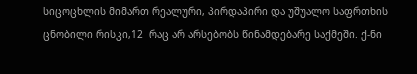სიცოცხლის მიმართ რეალური, პირდაპირი და უშუალო საფრთხის ცნობილი რისკი,12  რაც არ არსებობს წინამდებარე საქმეში. ქ-ნი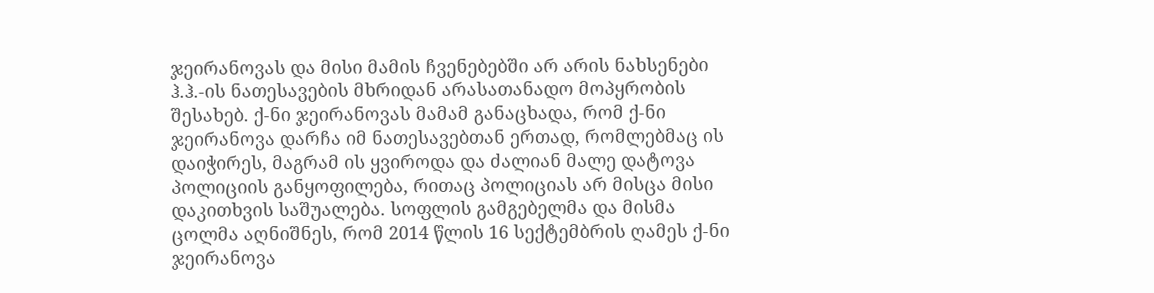ჯეირანოვას და მისი მამის ჩვენებებში არ არის ნახსენები  ჰ.ჰ.-ის ნათესავების მხრიდან არასათანადო მოპყრობის შესახებ. ქ-ნი ჯეირანოვას მამამ განაცხადა, რომ ქ-ნი ჯეირანოვა დარჩა იმ ნათესავებთან ერთად, რომლებმაც ის დაიჭირეს, მაგრამ ის ყვიროდა და ძალიან მალე დატოვა პოლიციის განყოფილება, რითაც პოლიციას არ მისცა მისი დაკითხვის საშუალება. სოფლის გამგებელმა და მისმა ცოლმა აღნიშნეს, რომ 2014 წლის 16 სექტემბრის ღამეს ქ-ნი ჯეირანოვა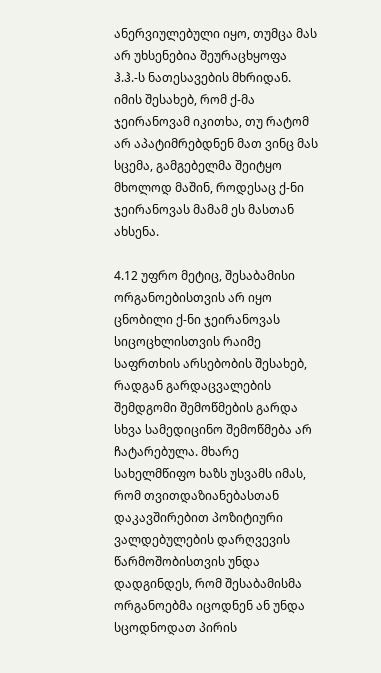ანერვიულებული იყო, თუმცა მას არ უხსენებია შეურაცხყოფა ჰ.ჰ.-ს ნათესავების მხრიდან. იმის შესახებ, რომ ქ-მა ჯეირანოვამ იკითხა, თუ რატომ არ აპატიმრებდნენ მათ ვინც მას სცემა, გამგებელმა შეიტყო მხოლოდ მაშინ, როდესაც ქ-ნი ჯეირანოვას მამამ ეს მასთან ახსენა.

4.12 უფრო მეტიც, შესაბამისი ორგანოებისთვის არ იყო ცნობილი ქ-ნი ჯეირანოვას სიცოცხლისთვის რაიმე საფრთხის არსებობის შესახებ, რადგან გარდაცვალების შემდგომი შემოწმების გარდა სხვა სამედიცინო შემოწმება არ ჩატარებულა. მხარე სახელმწიფო ხაზს უსვამს იმას, რომ თვითდაზიანებასთან დაკავშირებით პოზიტიური ვალდებულების დარღვევის წარმოშობისთვის უნდა დადგინდეს, რომ შესაბამისმა ორგანოებმა იცოდნენ ან უნდა სცოდნოდათ პირის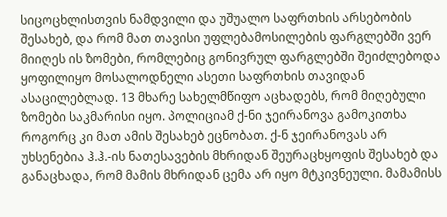სიცოცხლისთვის ნამდვილი და უშუალო საფრთხის არსებობის შესახებ, და რომ მათ თავისი უფლებამოსილების ფარგლებში ვერ მიიღეს ის ზომები, რომლებიც გონივრულ ფარგლებში შეიძლებოდა ყოფილიყო მოსალოდნელი ასეთი საფრთხის თავიდან ასაცილებლად. 13 მხარე სახელმწიფო აცხადებს, რომ მიღებული ზომები საკმარისი იყო. პოლიციამ ქ-ნი ჯეირანოვა გამოკითხა როგორც კი მათ ამის შესახებ ეცნობათ. ქ-ნ ჯეირანოვას არ უხსენებია ჰ.ჰ.-ის ნათესავების მხრიდან შეურაცხყოფის შესახებ და განაცხადა, რომ მამის მხრიდან ცემა არ იყო მტკივნეული. მამამისს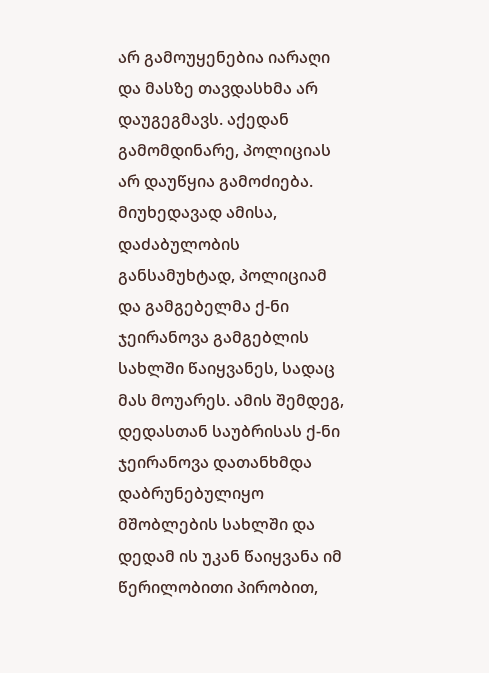არ გამოუყენებია იარაღი და მასზე თავდასხმა არ დაუგეგმავს. აქედან გამომდინარე, პოლიციას არ დაუწყია გამოძიება. მიუხედავად ამისა, დაძაბულობის განსამუხტად, პოლიციამ და გამგებელმა ქ-ნი ჯეირანოვა გამგებლის სახლში წაიყვანეს, სადაც მას მოუარეს. ამის შემდეგ, დედასთან საუბრისას ქ-ნი ჯეირანოვა დათანხმდა დაბრუნებულიყო მშობლების სახლში და დედამ ის უკან წაიყვანა იმ წერილობითი პირობით,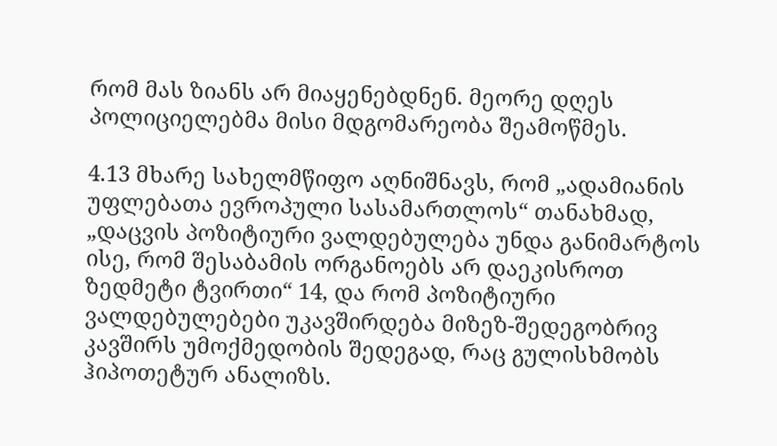რომ მას ზიანს არ მიაყენებდნენ. მეორე დღეს პოლიციელებმა მისი მდგომარეობა შეამოწმეს.

4.13 მხარე სახელმწიფო აღნიშნავს, რომ „ადამიანის უფლებათა ევროპული სასამართლოს“ თანახმად, „დაცვის პოზიტიური ვალდებულება უნდა განიმარტოს ისე, რომ შესაბამის ორგანოებს არ დაეკისროთ ზედმეტი ტვირთი“ 14, და რომ პოზიტიური ვალდებულებები უკავშირდება მიზეზ-შედეგობრივ კავშირს უმოქმედობის შედეგად, რაც გულისხმობს ჰიპოთეტურ ანალიზს.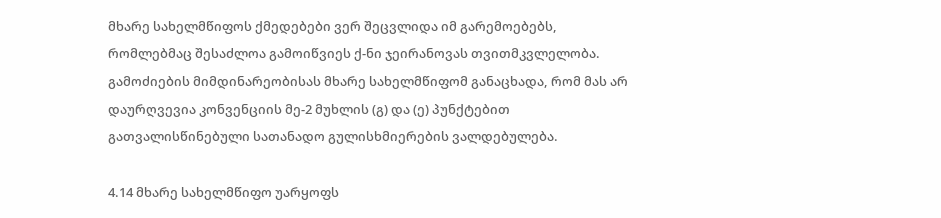მხარე სახელმწიფოს ქმედებები ვერ შეცვლიდა იმ გარემოებებს, რომლებმაც შესაძლოა გამოიწვიეს ქ-ნი ჯეირანოვას თვითმკვლელობა. გამოძიების მიმდინარეობისას მხარე სახელმწიფომ განაცხადა, რომ მას არ დაურღვევია კონვენციის მე-2 მუხლის (გ) და (ე) პუნქტებით გათვალისწინებული სათანადო გულისხმიერების ვალდებულება.

4.14 მხარე სახელმწიფო უარყოფს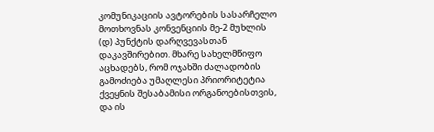კომუნიკაციის ავტორების სასარჩელო მოთხოვნას კონვენციის მე-2 მუხლის (დ) პუნქტის დარღვევასთან დაკავშირებით. მხარე სახელმწიფო აცხადებს, რომ ოჯახში ძალადობის გამოძიება უმაღლესი პრიორიტეტია ქვეყნის შესაბამისი ორგანოებისთვის, და ის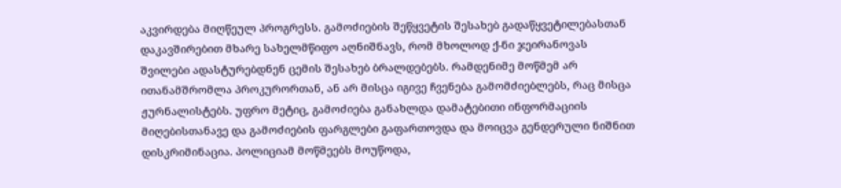აკვირდება მიღწეულ პროგრესს. გამოძიების შეწყვეტის შესახებ გადაწყვეტილებასთან დაკავშირებით მხარე სახელმწიფო აღნიშნავს, რომ მხოლოდ ქ-ნი ჯეირანოვას შვილები ადასტურებდნენ ცემის შესახებ ბრალდებებს. რამდენიმე მოწმემ არ ითანამშრომლა პროკურორთან, ან არ მისცა იგივე ჩვენება გამომძიებლებს, რაც მისცა ჟურნალისტებს. უფრო მეტიც, გამოძიება განახლდა დამატებითი ინფორმაციის მიღებისთანავე და გამოძიების ფარგლები გაფართოვდა და მოიცვა გენდერული ნიშნით დისკრიმინაცია. პოლიციამ მოწმეებს მოუწოდა,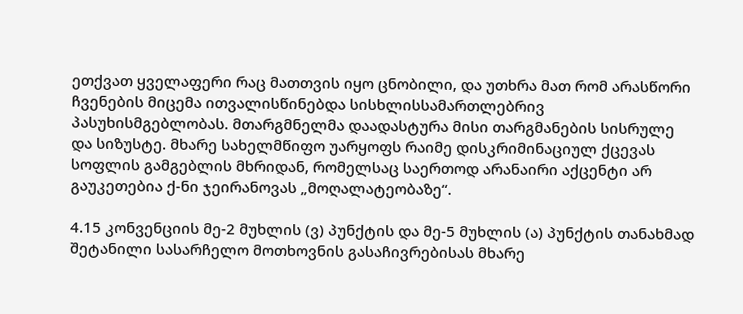ეთქვათ ყველაფერი რაც მათთვის იყო ცნობილი, და უთხრა მათ რომ არასწორი ჩვენების მიცემა ითვალისწინებდა სისხლისსამართლებრივ პასუხისმგებლობას. მთარგმნელმა დაადასტურა მისი თარგმანების სისრულე და სიზუსტე. მხარე სახელმწიფო უარყოფს რაიმე დისკრიმინაციულ ქცევას სოფლის გამგებლის მხრიდან, რომელსაც საერთოდ არანაირი აქცენტი არ გაუკეთებია ქ-ნი ჯეირანოვას „მოღალატეობაზე“.

4.15 კონვენციის მე-2 მუხლის (ვ) პუნქტის და მე-5 მუხლის (ა) პუნქტის თანახმად შეტანილი სასარჩელო მოთხოვნის გასაჩივრებისას მხარე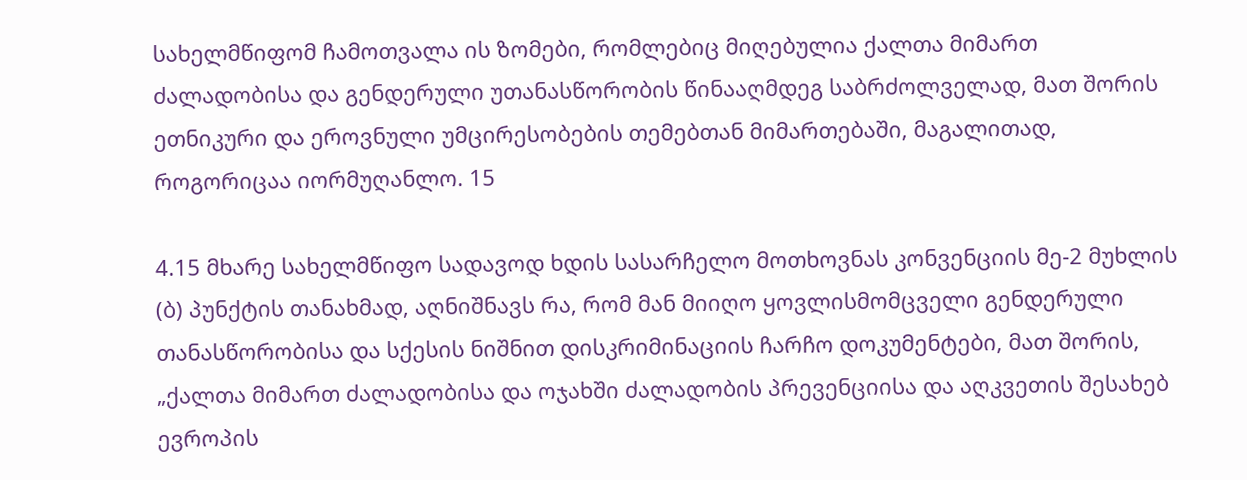სახელმწიფომ ჩამოთვალა ის ზომები, რომლებიც მიღებულია ქალთა მიმართ ძალადობისა და გენდერული უთანასწორობის წინააღმდეგ საბრძოლველად, მათ შორის ეთნიკური და ეროვნული უმცირესობების თემებთან მიმართებაში, მაგალითად, როგორიცაა იორმუღანლო. 15

4.15 მხარე სახელმწიფო სადავოდ ხდის სასარჩელო მოთხოვნას კონვენციის მე-2 მუხლის (ბ) პუნქტის თანახმად, აღნიშნავს რა, რომ მან მიიღო ყოვლისმომცველი გენდერული თანასწორობისა და სქესის ნიშნით დისკრიმინაციის ჩარჩო დოკუმენტები, მათ შორის, „ქალთა მიმართ ძალადობისა და ოჯახში ძალადობის პრევენციისა და აღკვეთის შესახებ ევროპის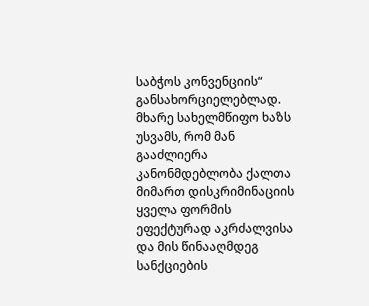საბჭოს კონვენციის“ განსახორციელებლად. მხარე სახელმწიფო ხაზს უსვამს, რომ მან გააძლიერა კანონმდებლობა ქალთა მიმართ დისკრიმინაციის ყველა ფორმის ეფექტურად აკრძალვისა და მის წინააღმდეგ სანქციების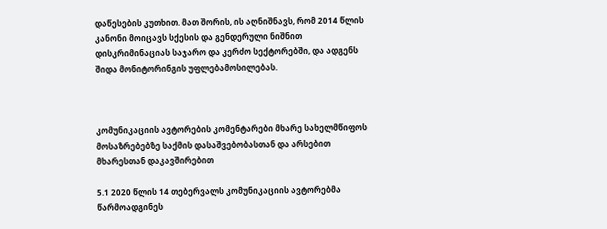დაწესების კუთხით. მათ შორის, ის აღნიშნავს, რომ 2014 წლის კანონი მოიცავს სქესის და გენდერული ნიშნით დისკრიმინაციას საჯარო და კერძო სექტორებში, და ადგენს შიდა მონიტორინგის უფლებამოსილებას.



კომუნიკაციის ავტორების კომენტარები მხარე სახელმწიფოს მოსაზრებებზე საქმის დასაშვებობასთან და არსებით მხარესთან დაკავშირებით

5.1 2020 წლის 14 თებერვალს კომუნიკაციის ავტორებმა წარმოადგინეს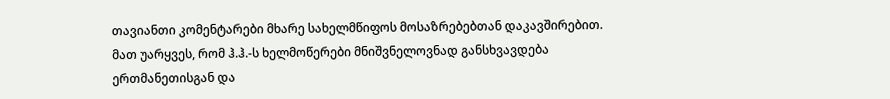თავიანთი კომენტარები მხარე სახელმწიფოს მოსაზრებებთან დაკავშირებით. მათ უარყვეს, რომ ჰ.ჰ.-ს ხელმოწერები მნიშვნელოვნად განსხვავდება ერთმანეთისგან და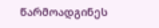წარმოადგინეს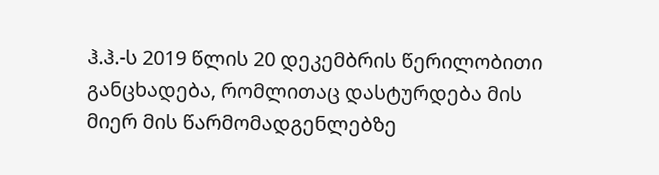ჰ.ჰ.-ს 2019 წლის 20 დეკემბრის წერილობითი განცხადება, რომლითაც დასტურდება მის მიერ მის წარმომადგენლებზე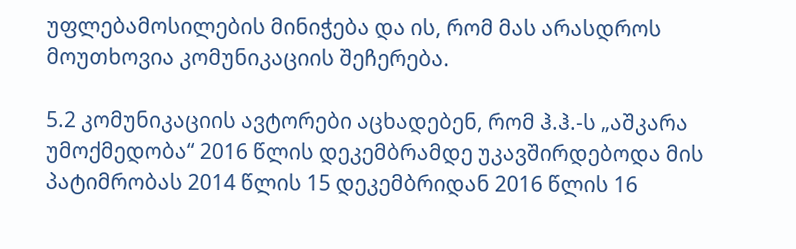უფლებამოსილების მინიჭება და ის, რომ მას არასდროს მოუთხოვია კომუნიკაციის შეჩერება.

5.2 კომუნიკაციის ავტორები აცხადებენ, რომ ჰ.ჰ.-ს „აშკარა უმოქმედობა“ 2016 წლის დეკემბრამდე უკავშირდებოდა მის პატიმრობას 2014 წლის 15 დეკემბრიდან 2016 წლის 16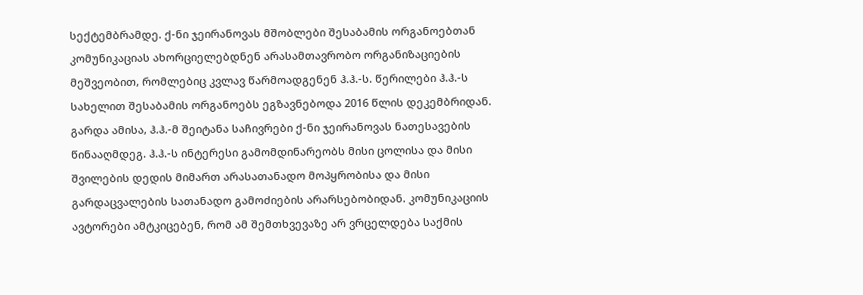სექტემბრამდე. ქ-ნი ჯეირანოვას მშობლები შესაბამის ორგანოებთან კომუნიკაციას ახორციელებდნენ არასამთავრობო ორგანიზაციების მეშვეობით, რომლებიც კვლავ წარმოადგენენ ჰ.ჰ.-ს. წერილები ჰ.ჰ.-ს სახელით შესაბამის ორგანოებს ეგზავნებოდა 2016 წლის დეკემბრიდან. გარდა ამისა, ჰ.ჰ.-მ შეიტანა საჩივრები ქ-ნი ჯეირანოვას ნათესავების წინააღმდეგ. ჰ.ჰ.-ს ინტერესი გამომდინარეობს მისი ცოლისა და მისი შვილების დედის მიმართ არასათანადო მოპყრობისა და მისი გარდაცვალების სათანადო გამოძიების არარსებობიდან. კომუნიკაციის ავტორები ამტკიცებენ, რომ ამ შემთხვევაზე არ ვრცელდება საქმის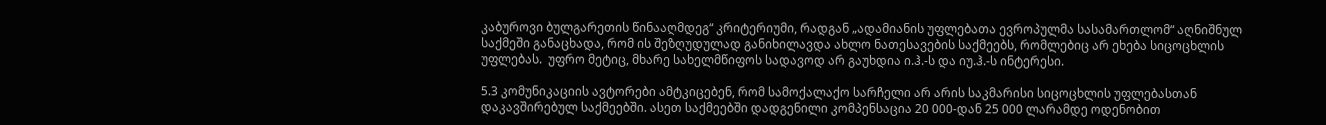კაბუროვი ბულგარეთის წინააღმდეგ“ კრიტერიუმი, რადგან „ადამიანის უფლებათა ევროპულმა სასამართლომ“ აღნიშნულ საქმეში განაცხადა, რომ ის შეზღუდულად განიხილავდა ახლო ნათესავების საქმეებს, რომლებიც არ ეხება სიცოცხლის უფლებას.  უფრო მეტიც, მხარე სახელმწიფოს სადავოდ არ გაუხდია ი.ჰ.-ს და იუ.ჰ.-ს ინტერესი.

5.3 კომუნიკაციის ავტორები ამტკიცებენ, რომ სამოქალაქო სარჩელი არ არის საკმარისი სიცოცხლის უფლებასთან დაკავშირებულ საქმეებში. ასეთ საქმეებში დადგენილი კომპენსაცია 20 000-დან 25 000 ლარამდე ოდენობით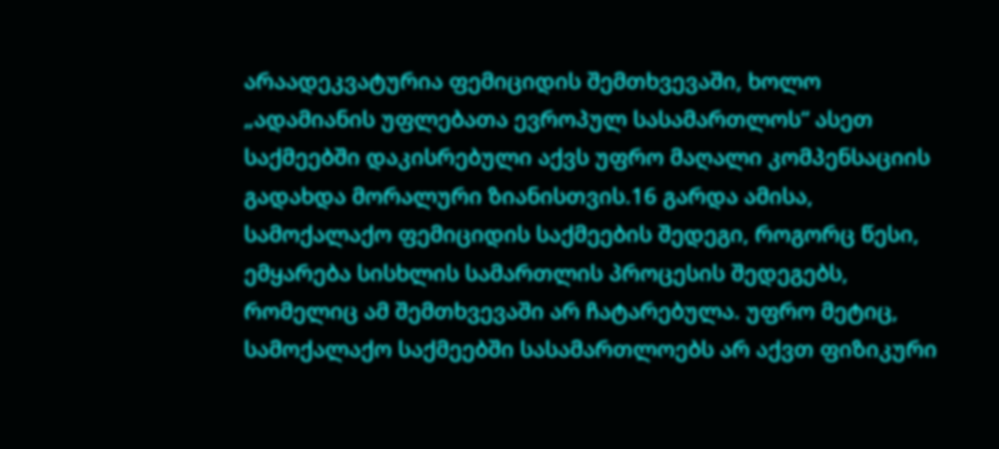არაადეკვატურია ფემიციდის შემთხვევაში, ხოლო „ადამიანის უფლებათა ევროპულ სასამართლოს“ ასეთ საქმეებში დაკისრებული აქვს უფრო მაღალი კომპენსაციის გადახდა მორალური ზიანისთვის.16 გარდა ამისა, სამოქალაქო ფემიციდის საქმეების შედეგი, როგორც წესი, ემყარება სისხლის სამართლის პროცესის შედეგებს, რომელიც ამ შემთხვევაში არ ჩატარებულა. უფრო მეტიც, სამოქალაქო საქმეებში სასამართლოებს არ აქვთ ფიზიკური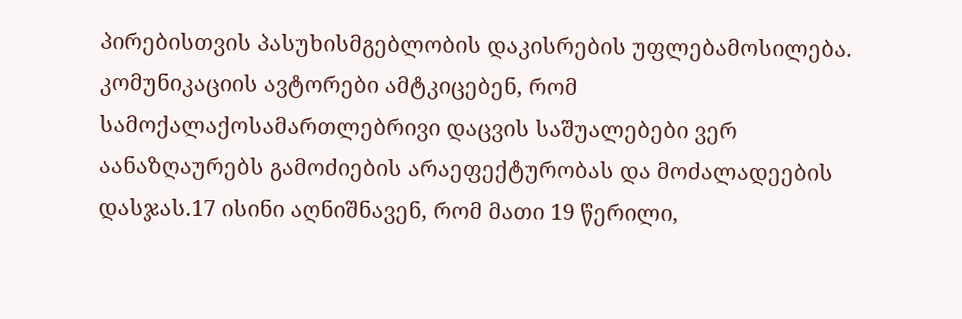პირებისთვის პასუხისმგებლობის დაკისრების უფლებამოსილება. კომუნიკაციის ავტორები ამტკიცებენ, რომ სამოქალაქოსამართლებრივი დაცვის საშუალებები ვერ აანაზღაურებს გამოძიების არაეფექტურობას და მოძალადეების დასჯას.17 ისინი აღნიშნავენ, რომ მათი 19 წერილი,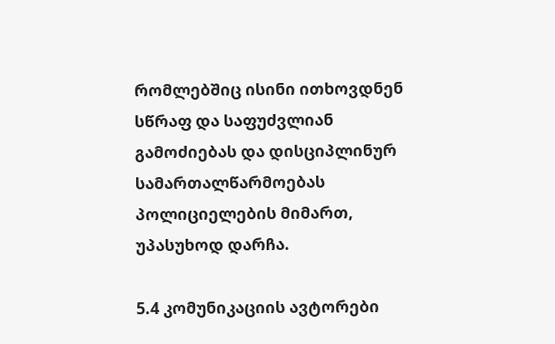რომლებშიც ისინი ითხოვდნენ სწრაფ და საფუძვლიან გამოძიებას და დისციპლინურ სამართალწარმოებას პოლიციელების მიმართ, უპასუხოდ დარჩა.

5.4 კომუნიკაციის ავტორები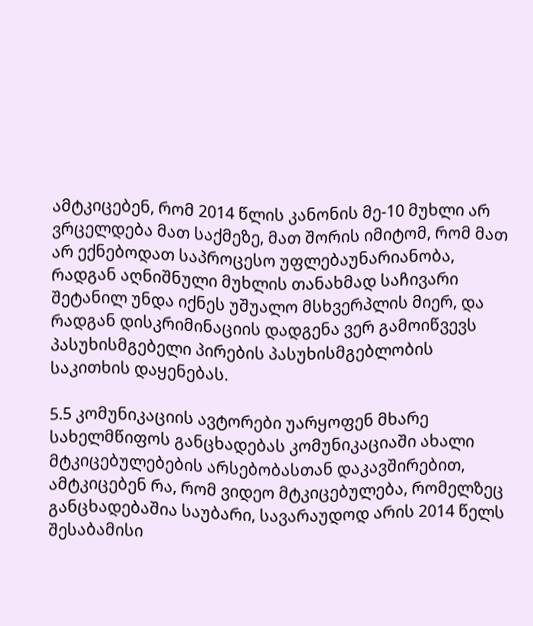ამტკიცებენ, რომ 2014 წლის კანონის მე-10 მუხლი არ ვრცელდება მათ საქმეზე, მათ შორის იმიტომ, რომ მათ არ ექნებოდათ საპროცესო უფლებაუნარიანობა, რადგან აღნიშნული მუხლის თანახმად საჩივარი შეტანილ უნდა იქნეს უშუალო მსხვერპლის მიერ, და რადგან დისკრიმინაციის დადგენა ვერ გამოიწვევს პასუხისმგებელი პირების პასუხისმგებლობის საკითხის დაყენებას.

5.5 კომუნიკაციის ავტორები უარყოფენ მხარე სახელმწიფოს განცხადებას კომუნიკაციაში ახალი მტკიცებულებების არსებობასთან დაკავშირებით, ამტკიცებენ რა, რომ ვიდეო მტკიცებულება, რომელზეც განცხადებაშია საუბარი, სავარაუდოდ არის 2014 წელს შესაბამისი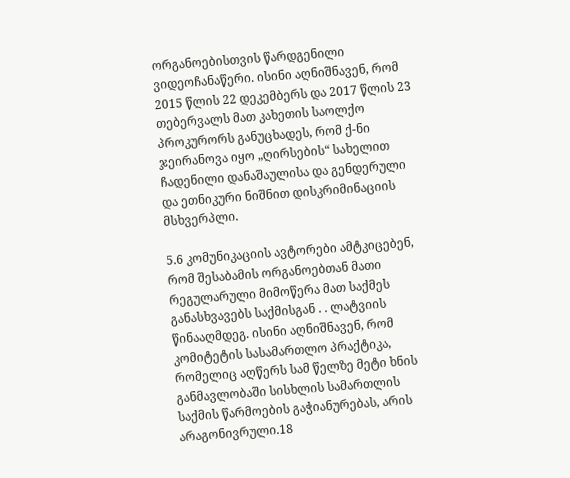ორგანოებისთვის წარდგენილი ვიდეოჩანაწერი. ისინი აღნიშნავენ, რომ 2015 წლის 22 დეკემბერს და 2017 წლის 23 თებერვალს მათ კახეთის საოლქო პროკურორს განუცხადეს, რომ ქ-ნი ჯეირანოვა იყო „ღირსების“ სახელით ჩადენილი დანაშაულისა და გენდერული და ეთნიკური ნიშნით დისკრიმინაციის მსხვერპლი.

5.6 კომუნიკაციის ავტორები ამტკიცებენ, რომ შესაბამის ორგანოებთან მათი რეგულარული მიმოწერა მათ საქმეს განასხვავებს საქმისგან . . ლატვიის წინააღმდეგ. ისინი აღნიშნავენ, რომ კომიტეტის სასამართლო პრაქტიკა, რომელიც აღწერს სამ წელზე მეტი ხნის განმავლობაში სისხლის სამართლის საქმის წარმოების გაჭიანურებას, არის არაგონივრული.18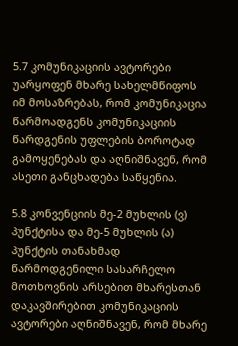5.7 კომუნიკაციის ავტორები უარყოფენ მხარე სახელმწიფოს იმ მოსაზრებას, რომ კომუნიკაცია წარმოადგენს კომუნიკაციის წარდგენის უფლების ბოროტად გამოყენებას და აღნიშნავენ, რომ ასეთი განცხადება საწყენია.

5.8 კონვენციის მე-2 მუხლის (ვ) პუნქტისა და მე-5 მუხლის (ა) პუნქტის თანახმად წარმოდგენილი სასარჩელო მოთხოვნის არსებით მხარესთან დაკავშირებით კომუნიკაციის ავტორები აღნიშნავენ, რომ მხარე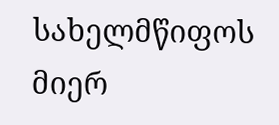სახელმწიფოს მიერ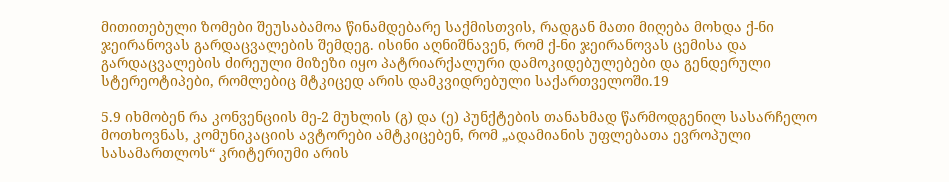მითითებული ზომები შეუსაბამოა წინამდებარე საქმისთვის, რადგან მათი მიღება მოხდა ქ-ნი ჯეირანოვას გარდაცვალების შემდეგ. ისინი აღნიშნავენ, რომ ქ-ნი ჯეირანოვას ცემისა და გარდაცვალების ძირეული მიზეზი იყო პატრიარქალური დამოკიდებულებები და გენდერული სტერეოტიპები, რომლებიც მტკიცედ არის დამკვიდრებული საქართველოში.19

5.9 იხმობენ რა კონვენციის მე-2 მუხლის (გ) და (ე) პუნქტების თანახმად წარმოდგენილ სასარჩელო მოთხოვნას, კომუნიკაციის ავტორები ამტკიცებენ, რომ „ადამიანის უფლებათა ევროპული სასამართლოს“ კრიტერიუმი არის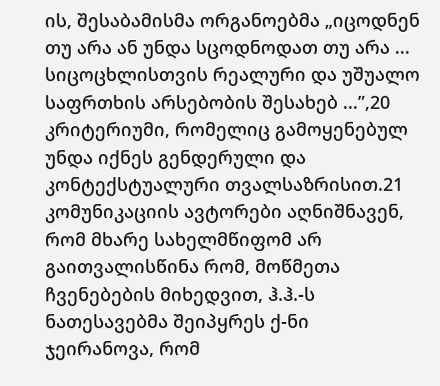ის, შესაბამისმა ორგანოებმა „იცოდნენ თუ არა ან უნდა სცოდნოდათ თუ არა ... სიცოცხლისთვის რეალური და უშუალო საფრთხის არსებობის შესახებ ...”,20 კრიტერიუმი, რომელიც გამოყენებულ უნდა იქნეს გენდერული და კონტექსტუალური თვალსაზრისით.21 კომუნიკაციის ავტორები აღნიშნავენ, რომ მხარე სახელმწიფომ არ გაითვალისწინა რომ, მოწმეთა ჩვენებების მიხედვით, ჰ.ჰ.-ს ნათესავებმა შეიპყრეს ქ-ნი ჯეირანოვა, რომ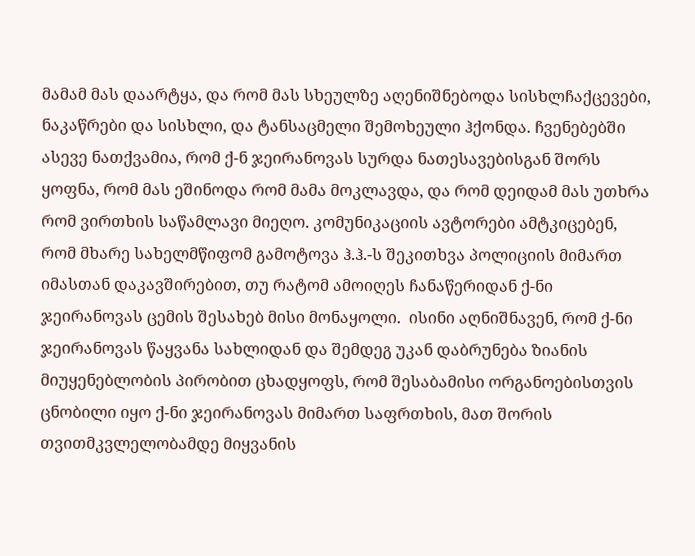მამამ მას დაარტყა, და რომ მას სხეულზე აღენიშნებოდა სისხლჩაქცევები, ნაკაწრები და სისხლი, და ტანსაცმელი შემოხეული ჰქონდა. ჩვენებებში ასევე ნათქვამია, რომ ქ-ნ ჯეირანოვას სურდა ნათესავებისგან შორს ყოფნა, რომ მას ეშინოდა რომ მამა მოკლავდა, და რომ დეიდამ მას უთხრა რომ ვირთხის საწამლავი მიეღო. კომუნიკაციის ავტორები ამტკიცებენ, რომ მხარე სახელმწიფომ გამოტოვა ჰ.ჰ.-ს შეკითხვა პოლიციის მიმართ იმასთან დაკავშირებით, თუ რატომ ამოიღეს ჩანაწერიდან ქ-ნი ჯეირანოვას ცემის შესახებ მისი მონაყოლი.  ისინი აღნიშნავენ, რომ ქ-ნი ჯეირანოვას წაყვანა სახლიდან და შემდეგ უკან დაბრუნება ზიანის მიუყენებლობის პირობით ცხადყოფს, რომ შესაბამისი ორგანოებისთვის ცნობილი იყო ქ-ნი ჯეირანოვას მიმართ საფრთხის, მათ შორის თვითმკვლელობამდე მიყვანის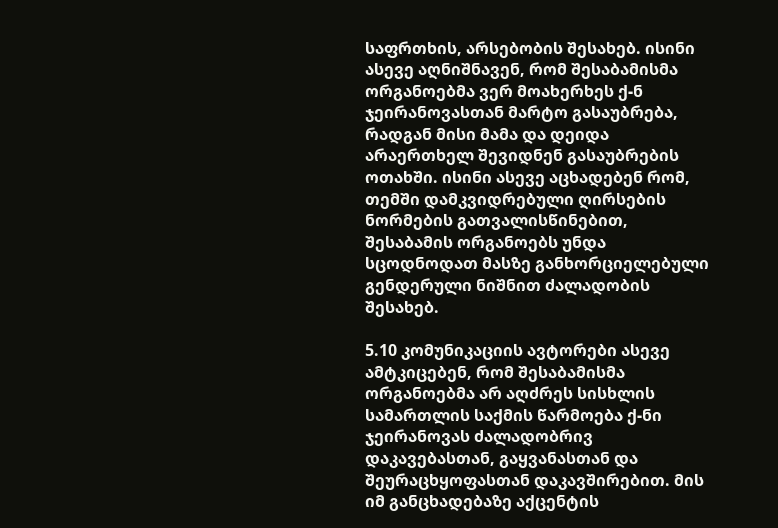საფრთხის, არსებობის შესახებ. ისინი ასევე აღნიშნავენ, რომ შესაბამისმა ორგანოებმა ვერ მოახერხეს ქ-ნ ჯეირანოვასთან მარტო გასაუბრება, რადგან მისი მამა და დეიდა არაერთხელ შევიდნენ გასაუბრების ოთახში. ისინი ასევე აცხადებენ რომ, თემში დამკვიდრებული ღირსების ნორმების გათვალისწინებით, შესაბამის ორგანოებს უნდა სცოდნოდათ მასზე განხორციელებული გენდერული ნიშნით ძალადობის შესახებ.

5.10 კომუნიკაციის ავტორები ასევე ამტკიცებენ, რომ შესაბამისმა ორგანოებმა არ აღძრეს სისხლის სამართლის საქმის წარმოება ქ-ნი ჯეირანოვას ძალადობრივ დაკავებასთან, გაყვანასთან და შეურაცხყოფასთან დაკავშირებით. მის იმ განცხადებაზე აქცენტის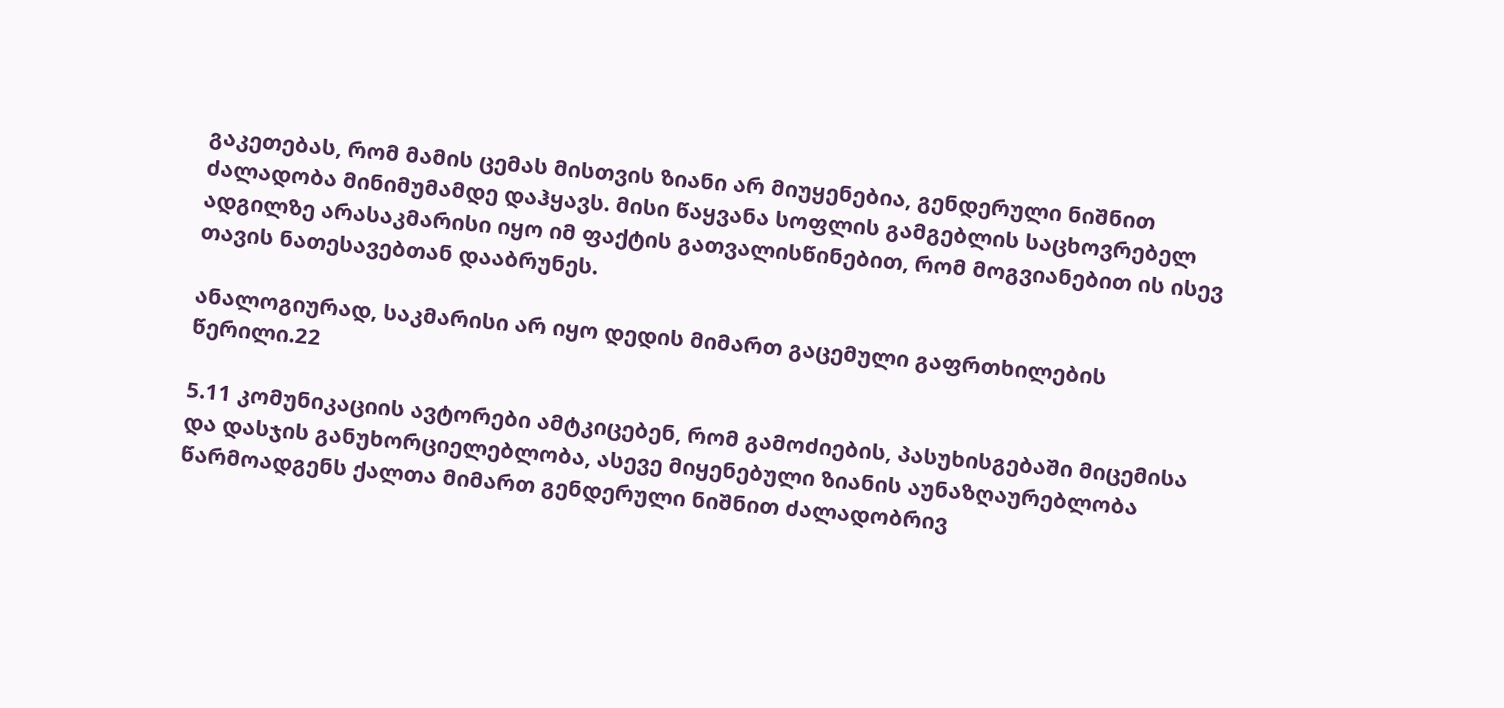გაკეთებას, რომ მამის ცემას მისთვის ზიანი არ მიუყენებია, გენდერული ნიშნით ძალადობა მინიმუმამდე დაჰყავს. მისი წაყვანა სოფლის გამგებლის საცხოვრებელ ადგილზე არასაკმარისი იყო იმ ფაქტის გათვალისწინებით, რომ მოგვიანებით ის ისევ თავის ნათესავებთან დააბრუნეს.

ანალოგიურად, საკმარისი არ იყო დედის მიმართ გაცემული გაფრთხილების წერილი.22

5.11 კომუნიკაციის ავტორები ამტკიცებენ, რომ გამოძიების, პასუხისგებაში მიცემისა და დასჯის განუხორციელებლობა, ასევე მიყენებული ზიანის აუნაზღაურებლობა წარმოადგენს ქალთა მიმართ გენდერული ნიშნით ძალადობრივ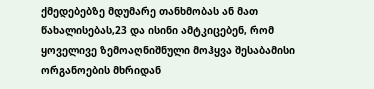ქმედებებზე მდუმარე თანხმობას ან მათ წახალისებას,23 და ისინი ამტკიცებენ, რომ ყოველივე ზემოაღნიშნული მოჰყვა შესაბამისი ორგანოების მხრიდან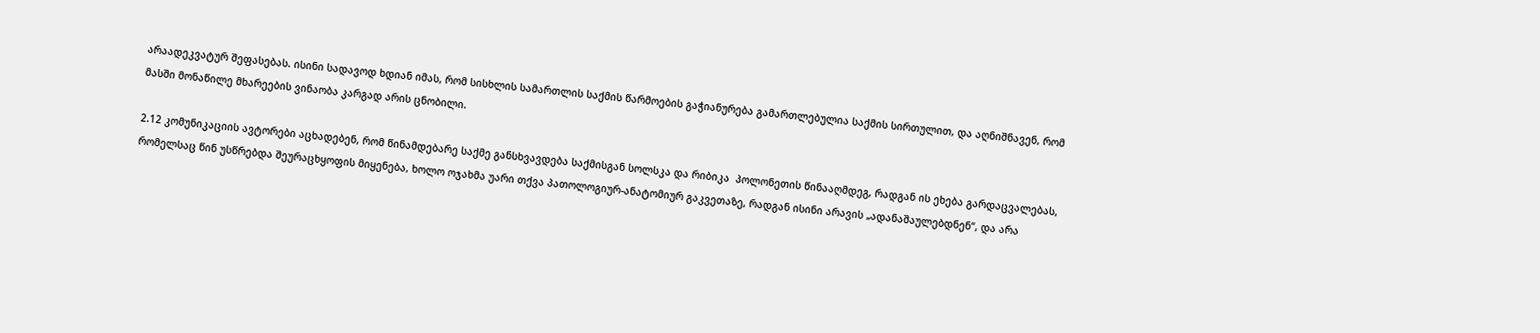არაადეკვატურ შეფასებას. ისინი სადავოდ ხდიან იმას, რომ სისხლის სამართლის საქმის წარმოების გაჭიანურება გამართლებულია საქმის სირთულით, და აღნიშნავენ, რომ მასში მონაწილე მხარეების ვინაობა კარგად არის ცნობილი.

2.12 კომუნიკაციის ავტორები აცხადებენ, რომ წინამდებარე საქმე განსხვავდება საქმისგან სოლსკა და რიბიკა  პოლონეთის წინააღმდეგ, რადგან ის ეხება გარდაცვალებას, რომელსაც წინ უსწრებდა შეურაცხყოფის მიყენება, ხოლო ოჯახმა უარი თქვა პათოლოგიურ-ანატომიურ გაკვეთაზე, რადგან ისინი არავის „ადანაშაულებდნენ“, და არა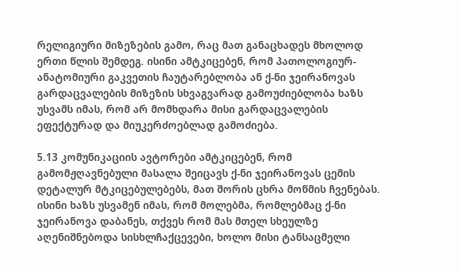რელიგიური მიზეზების გამო, რაც მათ განაცხადეს მხოლოდ ერთი წლის შემდეგ. ისინი ამტკიცებენ, რომ პათოლოგიურ-ანატომიური გაკვეთის ჩაუტარებლობა ან ქ-ნი ჯეირანოვას გარდაცვალების მიზეზის სხვაგვარად გამოუძიებლობა ხაზს უსვამს იმას, რომ არ მომხდარა მისი გარდაცვალების ეფექტურად და მიუკერძოებლად გამოძიება.

5.13 კომუნიკაციის ავტორები ამტკიცებენ, რომ გამომჟღავნებული მასალა შეიცავს ქ-ნი ჯეირანოვას ცემის დეტალურ მტკიცებულებებს, მათ შორის ცხრა მოწმის ჩვენებას. ისინი ხაზს უსვამენ იმას, რომ მოლებმა, რომლებმაც ქ-ნი ჯეირანოვა დაბანეს, თქვეს რომ მას მთელ სხეულზე აღენიშნებოდა სისხლჩაქცევები, ხოლო მისი ტანსაცმელი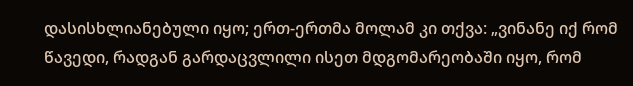დასისხლიანებული იყო; ერთ-ერთმა მოლამ კი თქვა: „ვინანე იქ რომ წავედი, რადგან გარდაცვლილი ისეთ მდგომარეობაში იყო, რომ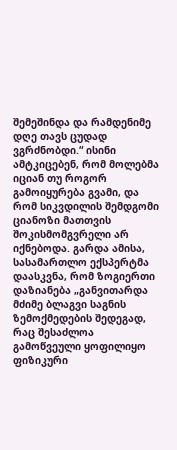შემეშინდა და რამდენიმე დღე თავს ცუდად ვგრძნობდი.“ ისინი ამტკიცებენ, რომ მოლებმა იციან თუ როგორ გამოიყურება გვამი, და რომ სიკვდილის შემდგომი ციანოზი მათთვის შოკისმომგვრელი არ იქნებოდა. გარდა ამისა, სასამართლო ექსპერტმა დაასკვნა, რომ ზოგიერთი დაზიანება „განვითარდა მძიმე ბლაგვი საგნის ზემოქმედების შედეგად, რაც შესაძლოა გამოწვეული ყოფილიყო ფიზიკური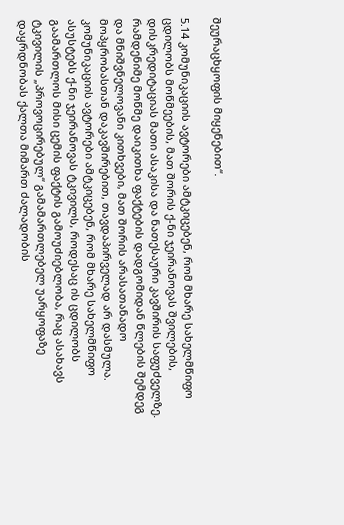შეურაცხყოფის მიყენებით“.

5.14 კომუნიკაციის ავტორები ამტკიცებენ, რომ მხარე სახელმწიფო ცდილობს მოწმეების, მათ შორის ქ-ნი ჯეირანოვას შვილების, დისკრედიტაციას მათი ასაკისა და ნათესაური კავშირის საფუძველზე. რამდენიმე მოწმე დაიკითხა ფაქტების დადგომიდან წლების შემდეგ და მნიშვნელოვანი კითხვები, მათ შორის არასათანადო მოპყრობასთან დაკავშირებით, თავდაპირველად არ დასმულა. კომუნიკაციის ავტორები ამტკიცებენ, რომ მხარე სახელმწიფო ასუსტებს ქ-ნი ჯეირანოვას ტკივილს, როდესაც ის ცდილობს გაამართლოს მისი ცემის ფაქტის გამოუძიებლობა, რაც ასახავს ტკივილის „პროვოცირებულ“ გამამართლებელ უარყოფაზე დაყრდნობას ქალთა მიმართ ძალადობის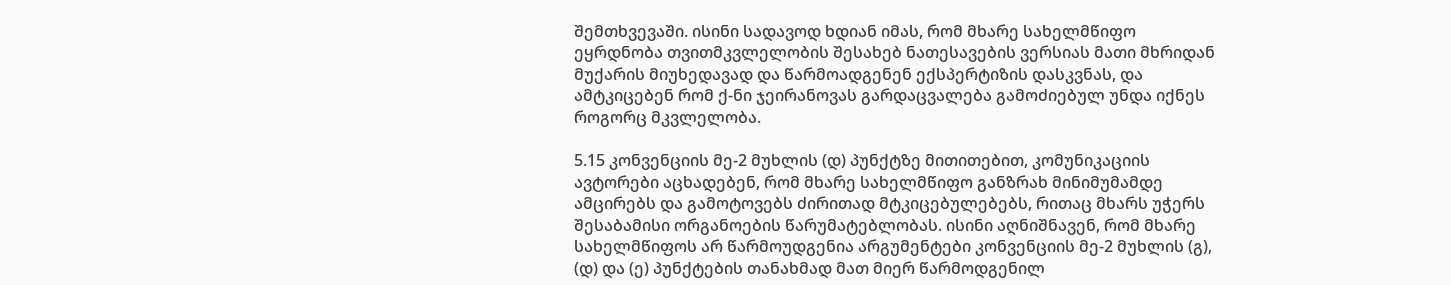შემთხვევაში. ისინი სადავოდ ხდიან იმას, რომ მხარე სახელმწიფო ეყრდნობა თვითმკვლელობის შესახებ ნათესავების ვერსიას მათი მხრიდან მუქარის მიუხედავად და წარმოადგენენ ექსპერტიზის დასკვნას, და ამტკიცებენ რომ ქ-ნი ჯეირანოვას გარდაცვალება გამოძიებულ უნდა იქნეს როგორც მკვლელობა.

5.15 კონვენციის მე-2 მუხლის (დ) პუნქტზე მითითებით, კომუნიკაციის ავტორები აცხადებენ, რომ მხარე სახელმწიფო განზრახ მინიმუმამდე ამცირებს და გამოტოვებს ძირითად მტკიცებულებებს, რითაც მხარს უჭერს შესაბამისი ორგანოების წარუმატებლობას. ისინი აღნიშნავენ, რომ მხარე სახელმწიფოს არ წარმოუდგენია არგუმენტები კონვენციის მე-2 მუხლის (გ), (დ) და (ე) პუნქტების თანახმად მათ მიერ წარმოდგენილ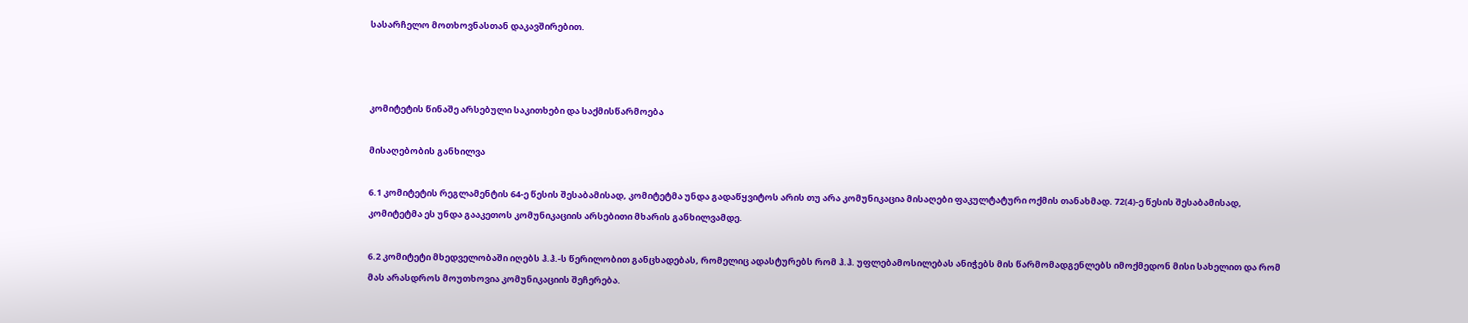სასარჩელო მოთხოვნასთან დაკავშირებით.



კომიტეტის წინაშე არსებული საკითხები და საქმისწარმოება

მისაღებობის განხილვა

6.1 კომიტეტის რეგლამენტის 64-ე წესის შესაბამისად, კომიტეტმა უნდა გადაწყვიტოს არის თუ არა კომუნიკაცია მისაღები ფაკულტატური ოქმის თანახმად. 72(4)-ე წესის შესაბამისად, კომიტეტმა ეს უნდა გააკეთოს კომუნიკაციის არსებითი მხარის განხილვამდე.

6.2 კომიტეტი მხედველობაში იღებს ჰ.ჰ.-ს წერილობით განცხადებას, რომელიც ადასტურებს რომ ჰ.ჰ. უფლებამოსილებას ანიჭებს მის წარმომადგენლებს იმოქმედონ მისი სახელით და რომ მას არასდროს მოუთხოვია კომუნიკაციის შეჩერება.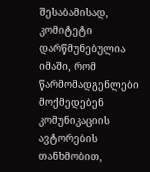შესაბამისად, კომიტეტი დარწმუნებულია იმაში, რომ წარმომადგენლები მოქმედებენ კომუნიკაციის ავტორების თანხმობით,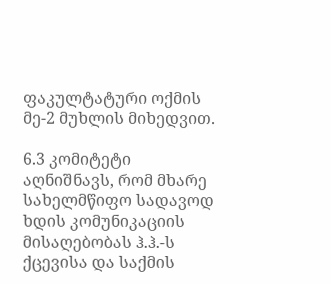ფაკულტატური ოქმის მე-2 მუხლის მიხედვით.

6.3 კომიტეტი აღნიშნავს, რომ მხარე სახელმწიფო სადავოდ ხდის კომუნიკაციის მისაღებობას ჰ.ჰ.-ს ქცევისა და საქმის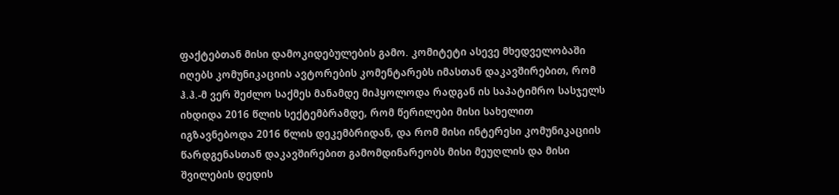ფაქტებთან მისი დამოკიდებულების გამო. კომიტეტი ასევე მხედველობაში იღებს კომუნიკაციის ავტორების კომენტარებს იმასთან დაკავშირებით, რომ ჰ.ჰ.-მ ვერ შეძლო საქმეს მანამდე მიჰყოლოდა რადგან ის საპატიმრო სასჯელს იხდიდა 2016 წლის სექტემბრამდე, რომ წერილები მისი სახელით იგზავნებოდა 2016 წლის დეკემბრიდან, და რომ მისი ინტერესი კომუნიკაციის წარდგენასთან დაკავშირებით გამომდინარეობს მისი მეუღლის და მისი შვილების დედის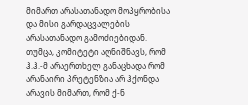მიმართ არასათანადო მოპყრობისა და მისი გარდაცვალების არასათანადო გამოძიებიდან. თუმცა, კომიტეტი აღნიშნავს, რომ ჰ.ჰ.-მ არაერთხელ განაცხადა რომ არანაირი პრეტენზია არ ჰქონდა არავის მიმართ, რომ ქ-ნ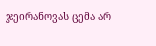ჯეირანოვას ცემა არ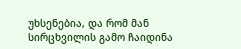უხსენებია, და რომ მან სირცხვილის გამო ჩაიდინა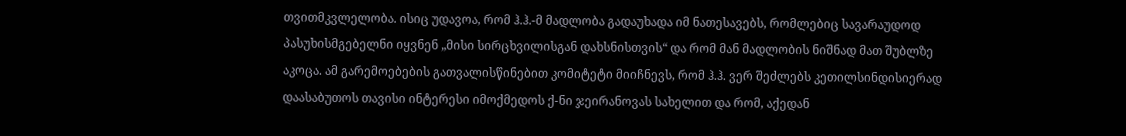თვითმკვლელობა. ისიც უდავოა, რომ ჰ.ჰ.-მ მადლობა გადაუხადა იმ ნათესავებს, რომლებიც სავარაუდოდ პასუხისმგებელნი იყვნენ „მისი სირცხვილისგან დახსნისთვის“ და რომ მან მადლობის ნიშნად მათ შუბლზე აკოცა. ამ გარემოებების გათვალისწინებით კომიტეტი მიიჩნევს, რომ ჰ.ჰ. ვერ შეძლებს კეთილსინდისიერად დაასაბუთოს თავისი ინტერესი იმოქმედოს ქ-ნი ჯეირანოვას სახელით და რომ, აქედან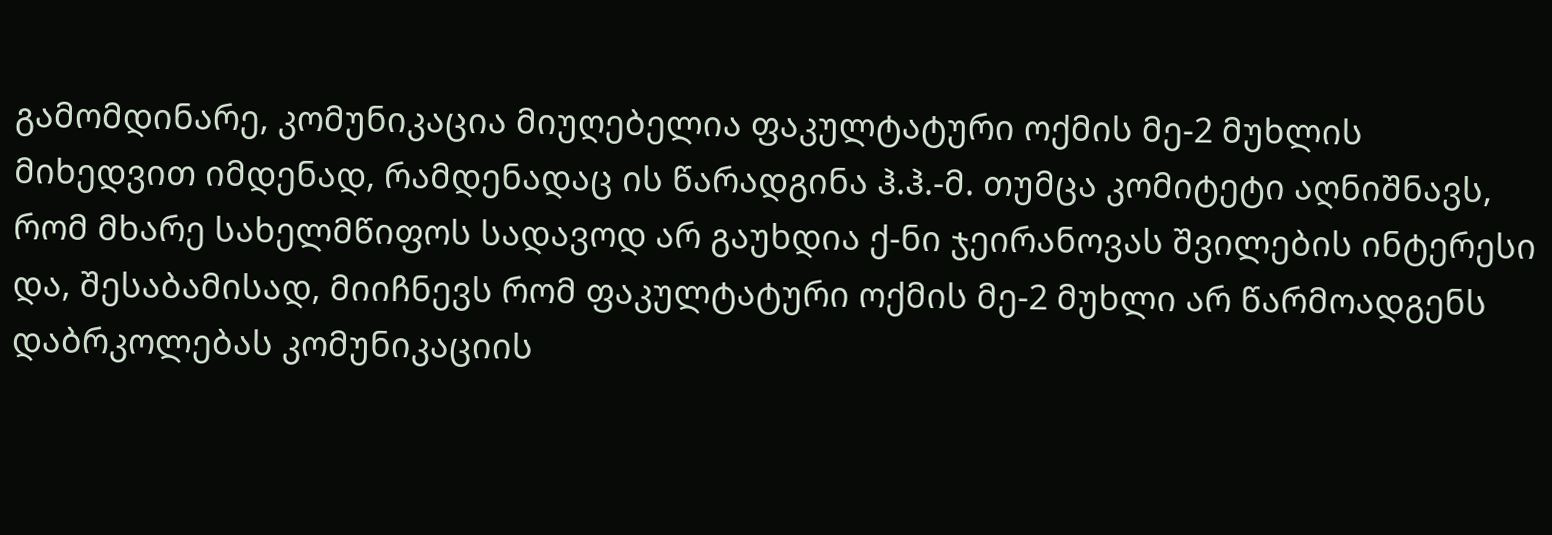გამომდინარე, კომუნიკაცია მიუღებელია ფაკულტატური ოქმის მე-2 მუხლის მიხედვით იმდენად, რამდენადაც ის წარადგინა ჰ.ჰ.-მ. თუმცა კომიტეტი აღნიშნავს, რომ მხარე სახელმწიფოს სადავოდ არ გაუხდია ქ-ნი ჯეირანოვას შვილების ინტერესი და, შესაბამისად, მიიჩნევს რომ ფაკულტატური ოქმის მე-2 მუხლი არ წარმოადგენს დაბრკოლებას კომუნიკაციის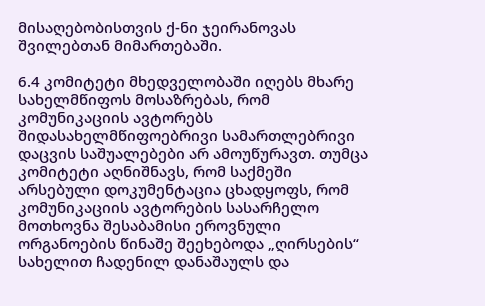მისაღებობისთვის ქ-ნი ჯეირანოვას შვილებთან მიმართებაში.

6.4 კომიტეტი მხედველობაში იღებს მხარე სახელმწიფოს მოსაზრებას, რომ კომუნიკაციის ავტორებს შიდასახელმწიფოებრივი სამართლებრივი დაცვის საშუალებები არ ამოუწურავთ. თუმცა კომიტეტი აღნიშნავს, რომ საქმეში არსებული დოკუმენტაცია ცხადყოფს, რომ კომუნიკაციის ავტორების სასარჩელო მოთხოვნა შესაბამისი ეროვნული ორგანოების წინაშე შეეხებოდა „ღირსების“ სახელით ჩადენილ დანაშაულს და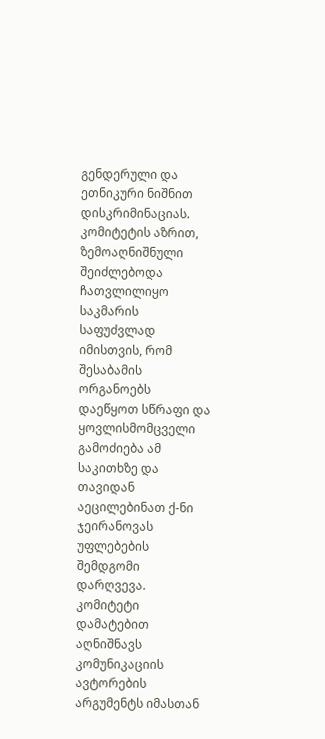გენდერული და ეთნიკური ნიშნით დისკრიმინაციას. კომიტეტის აზრით, ზემოაღნიშნული შეიძლებოდა ჩათვლილიყო საკმარის საფუძვლად იმისთვის, რომ შესაბამის ორგანოებს დაეწყოთ სწრაფი და ყოვლისმომცველი გამოძიება ამ საკითხზე და თავიდან აეცილებინათ ქ-ნი ჯეირანოვას უფლებების შემდგომი დარღვევა. კომიტეტი დამატებით აღნიშნავს კომუნიკაციის ავტორების არგუმენტს იმასთან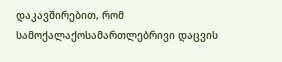დაკავშირებით, რომ სამოქალაქოსამართლებრივი დაცვის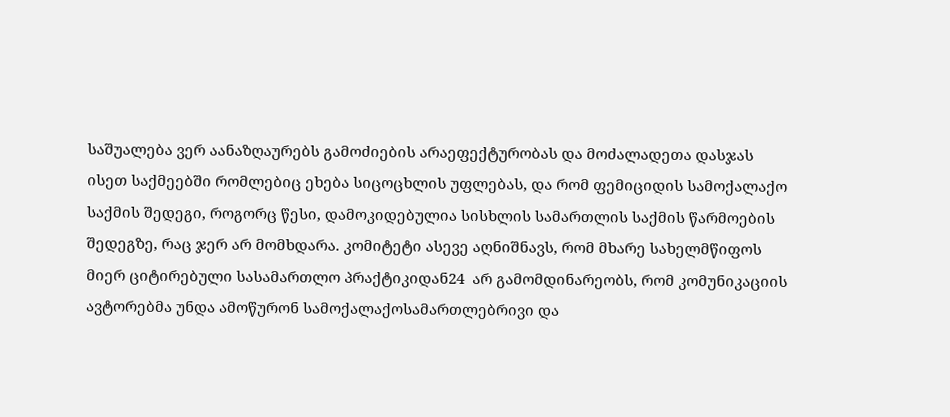საშუალება ვერ აანაზღაურებს გამოძიების არაეფექტურობას და მოძალადეთა დასჯას ისეთ საქმეებში რომლებიც ეხება სიცოცხლის უფლებას, და რომ ფემიციდის სამოქალაქო საქმის შედეგი, როგორც წესი, დამოკიდებულია სისხლის სამართლის საქმის წარმოების შედეგზე, რაც ჯერ არ მომხდარა. კომიტეტი ასევე აღნიშნავს, რომ მხარე სახელმწიფოს მიერ ციტირებული სასამართლო პრაქტიკიდან24  არ გამომდინარეობს, რომ კომუნიკაციის ავტორებმა უნდა ამოწურონ სამოქალაქოსამართლებრივი და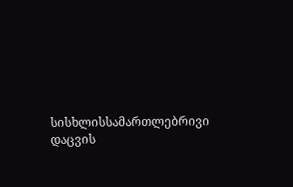სისხლისსამართლებრივი დაცვის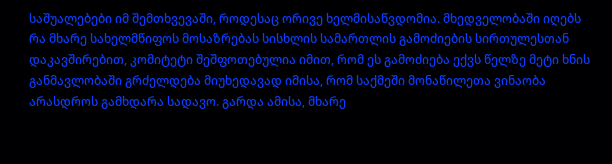საშუალებები იმ შემთხვევაში, როდესაც ორივე ხელმისაწვდომია. მხედველობაში იღებს რა მხარე სახელმწიფოს მოსაზრებას სისხლის სამართლის გამოძიების სირთულესთან დაკავშირებით, კომიტეტი შეშფოთებულია იმით, რომ ეს გამოძიება ექვს წელზე მეტი ხნის განმავლობაში გრძელდება მიუხედავად იმისა, რომ საქმეში მონაწილეთა ვინაობა არასდროს გამხდარა სადავო. გარდა ამისა, მხარე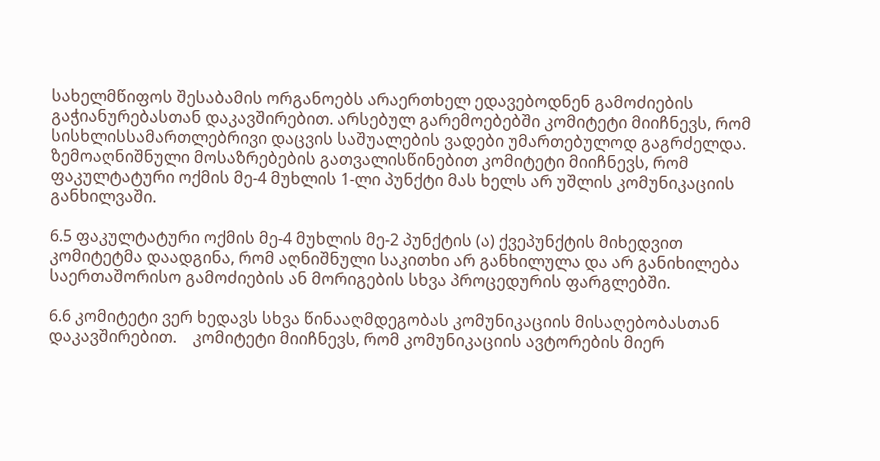სახელმწიფოს შესაბამის ორგანოებს არაერთხელ ედავებოდნენ გამოძიების გაჭიანურებასთან დაკავშირებით. არსებულ გარემოებებში კომიტეტი მიიჩნევს, რომ სისხლისსამართლებრივი დაცვის საშუალების ვადები უმართებულოდ გაგრძელდა. ზემოაღნიშნული მოსაზრებების გათვალისწინებით კომიტეტი მიიჩნევს, რომ ფაკულტატური ოქმის მე-4 მუხლის 1-ლი პუნქტი მას ხელს არ უშლის კომუნიკაციის განხილვაში.

6.5 ფაკულტატური ოქმის მე-4 მუხლის მე-2 პუნქტის (ა) ქვეპუნქტის მიხედვით კომიტეტმა დაადგინა, რომ აღნიშნული საკითხი არ განხილულა და არ განიხილება საერთაშორისო გამოძიების ან მორიგების სხვა პროცედურის ფარგლებში.

6.6 კომიტეტი ვერ ხედავს სხვა წინააღმდეგობას კომუნიკაციის მისაღებობასთან დაკავშირებით.    კომიტეტი მიიჩნევს, რომ კომუნიკაციის ავტორების მიერ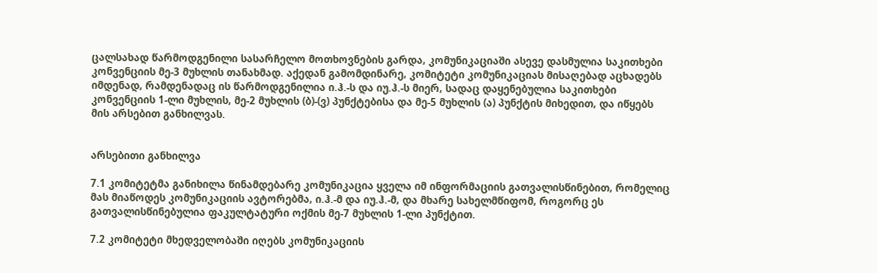ცალსახად წარმოდგენილი სასარჩელო მოთხოვნების გარდა, კომუნიკაციაში ასევე დასმულია საკითხები კონვენციის მე-3 მუხლის თანახმად. აქედან გამომდინარე, კომიტეტი კომუნიკაციას მისაღებად აცხადებს იმდენად, რამდენადაც ის წარმოდგენილია ი.ჰ.-ს და იუ.ჰ.-ს მიერ, სადაც დაყენებულია საკითხები კონვენციის 1-ლი მუხლის, მე-2 მუხლის (ბ)-(ვ) პუნქტებისა და მე-5 მუხლის (ა) პუნქტის მიხედით, და იწყებს მის არსებით განხილვას.


არსებითი განხილვა

7.1 კომიტეტმა განიხილა წინამდებარე კომუნიკაცია ყველა იმ ინფორმაციის გათვალისწინებით, რომელიც მას მიაწოდეს კომუნიკაციის ავტორებმა, ი.ჰ.-მ და იუ.ჰ.-მ, და მხარე სახელმწიფომ, როგორც ეს გათვალისწინებულია ფაკულტატური ოქმის მე-7 მუხლის 1-ლი პუნქტით.

7.2 კომიტეტი მხედველობაში იღებს კომუნიკაციის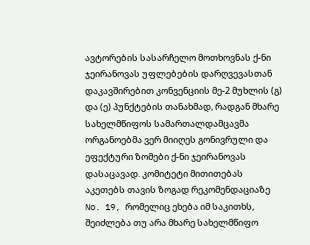ავტორების სასარჩელო მოთხოვნას ქ-ნი ჯეირანოვას უფლებების დარღვევასთან დაკავშირებით კონვენციის მე-2 მუხლის (გ) და (ე) პუნქტების თანახმად, რადგან მხარე სახელმწიფოს სამართალდამცავმა ორგანოებმა ვერ მიიღეს გონივრული და ეფექტური ზომები ქ-ნი ჯეირანოვას დასაცავად. კომიტეტი მითითებას აკეთებს თავის ზოგად რეკომენდაციაზე No. 19, რომელიც ეხება იმ საკითხს, შეიძლება თუ არა მხარე სახელმწიფო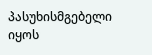პასუხისმგებელი იყოს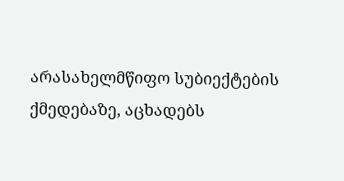არასახელმწიფო სუბიექტების ქმედებაზე, აცხადებს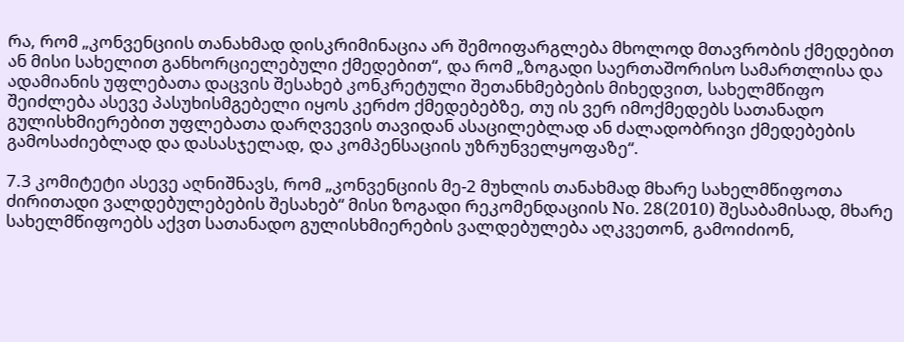რა, რომ „კონვენციის თანახმად დისკრიმინაცია არ შემოიფარგლება მხოლოდ მთავრობის ქმედებით ან მისი სახელით განხორციელებული ქმედებით“, და რომ „ზოგადი საერთაშორისო სამართლისა და ადამიანის უფლებათა დაცვის შესახებ კონკრეტული შეთანხმებების მიხედვით, სახელმწიფო შეიძლება ასევე პასუხისმგებელი იყოს კერძო ქმედებებზე, თუ ის ვერ იმოქმედებს სათანადო გულისხმიერებით უფლებათა დარღვევის თავიდან ასაცილებლად ან ძალადობრივი ქმედებების გამოსაძიებლად და დასასჯელად, და კომპენსაციის უზრუნველყოფაზე“.

7.3 კომიტეტი ასევე აღნიშნავს, რომ „კონვენციის მე-2 მუხლის თანახმად მხარე სახელმწიფოთა ძირითადი ვალდებულებების შესახებ“ მისი ზოგადი რეკომენდაციის No. 28(2010) შესაბამისად, მხარე სახელმწიფოებს აქვთ სათანადო გულისხმიერების ვალდებულება აღკვეთონ, გამოიძიონ,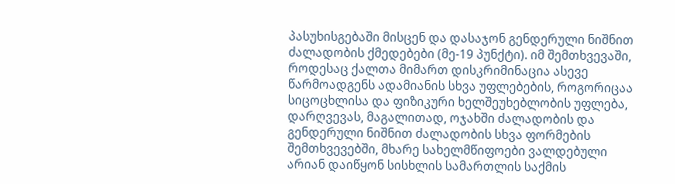პასუხისგებაში მისცენ და დასაჯონ გენდერული ნიშნით ძალადობის ქმედებები (მე-19 პუნქტი). იმ შემთხვევაში, როდესაც ქალთა მიმართ დისკრიმინაცია ასევე წარმოადგენს ადამიანის სხვა უფლებების, როგორიცაა სიცოცხლისა და ფიზიკური ხელშეუხებლობის უფლება, დარღვევას, მაგალითად, ოჯახში ძალადობის და გენდერული ნიშნით ძალადობის სხვა ფორმების შემთხვევებში, მხარე სახელმწიფოები ვალდებული არიან დაიწყონ სისხლის სამართლის საქმის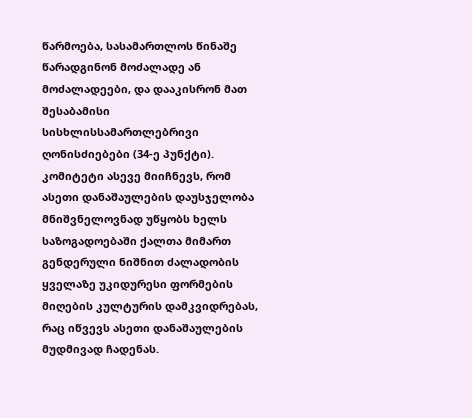წარმოება, სასამართლოს წინაშე წარადგინონ მოძალადე ან მოძალადეები, და დააკისრონ მათ შესაბამისი სისხლისსამართლებრივი ღონისძიებები (34-ე პუნქტი).  კომიტეტი ასევე მიიჩნევს, რომ ასეთი დანაშაულების დაუსჯელობა მნიშვნელოვნად უწყობს ხელს საზოგადოებაში ქალთა მიმართ გენდერული ნიშნით ძალადობის ყველაზე უკიდურესი ფორმების მიღების კულტურის დამკვიდრებას, რაც იწვევს ასეთი დანაშაულების მუდმივად ჩადენას.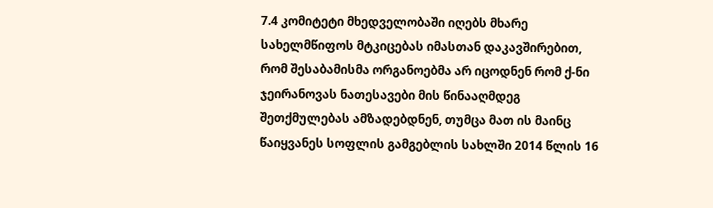7.4 კომიტეტი მხედველობაში იღებს მხარე სახელმწიფოს მტკიცებას იმასთან დაკავშირებით, რომ შესაბამისმა ორგანოებმა არ იცოდნენ რომ ქ-ნი ჯეირანოვას ნათესავები მის წინააღმდეგ შეთქმულებას ამზადებდნენ, თუმცა მათ ის მაინც წაიყვანეს სოფლის გამგებლის სახლში 2014 წლის 16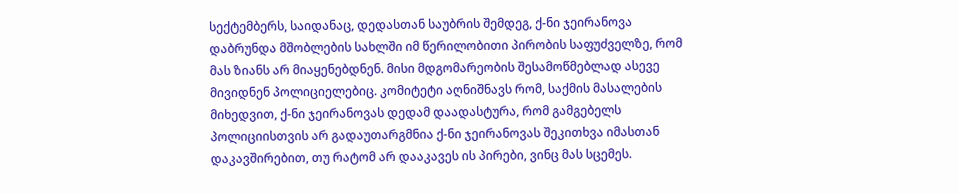სექტემბერს, საიდანაც, დედასთან საუბრის შემდეგ, ქ-ნი ჯეირანოვა დაბრუნდა მშობლების სახლში იმ წერილობითი პირობის საფუძველზე, რომ მას ზიანს არ მიაყენებდნენ. მისი მდგომარეობის შესამოწმებლად ასევე მივიდნენ პოლიციელებიც. კომიტეტი აღნიშნავს რომ, საქმის მასალების მიხედვით, ქ-ნი ჯეირანოვას დედამ დაადასტურა, რომ გამგებელს პოლიციისთვის არ გადაუთარგმნია ქ-ნი ჯეირანოვას შეკითხვა იმასთან დაკავშირებით, თუ რატომ არ დააკავეს ის პირები, ვინც მას სცემეს.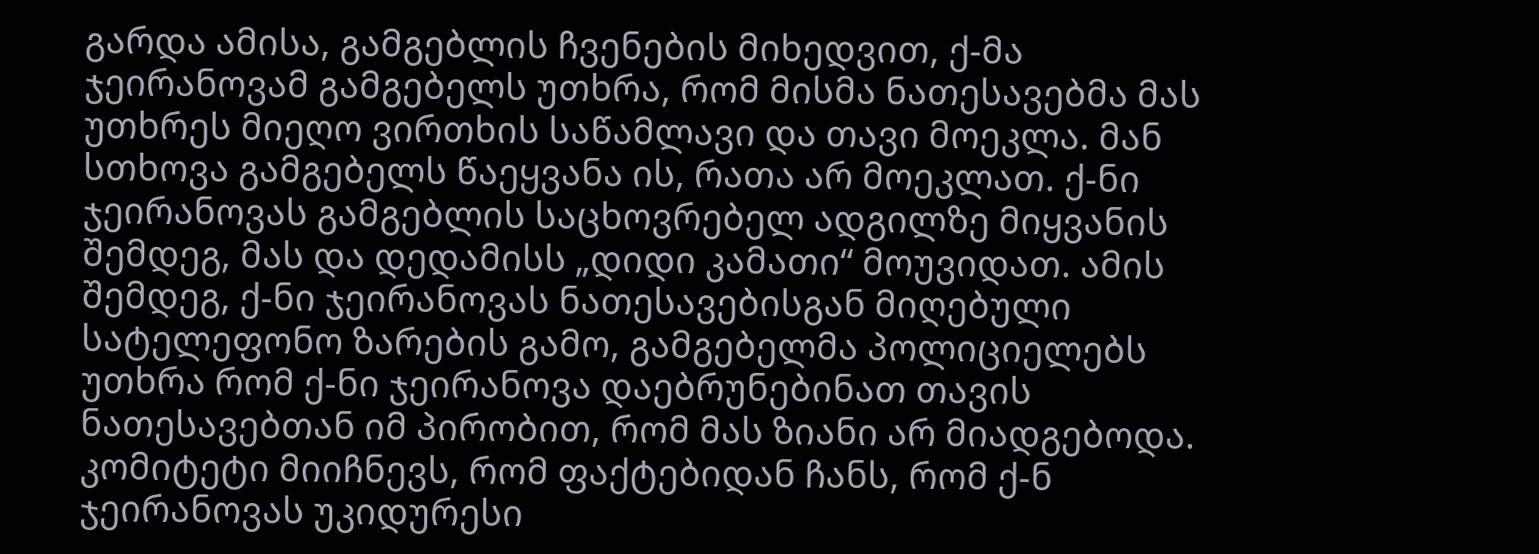გარდა ამისა, გამგებლის ჩვენების მიხედვით, ქ-მა ჯეირანოვამ გამგებელს უთხრა, რომ მისმა ნათესავებმა მას უთხრეს მიეღო ვირთხის საწამლავი და თავი მოეკლა. მან სთხოვა გამგებელს წაეყვანა ის, რათა არ მოეკლათ. ქ-ნი ჯეირანოვას გამგებლის საცხოვრებელ ადგილზე მიყვანის შემდეგ, მას და დედამისს „დიდი კამათი“ მოუვიდათ. ამის შემდეგ, ქ-ნი ჯეირანოვას ნათესავებისგან მიღებული სატელეფონო ზარების გამო, გამგებელმა პოლიციელებს უთხრა რომ ქ-ნი ჯეირანოვა დაებრუნებინათ თავის ნათესავებთან იმ პირობით, რომ მას ზიანი არ მიადგებოდა. კომიტეტი მიიჩნევს, რომ ფაქტებიდან ჩანს, რომ ქ-ნ ჯეირანოვას უკიდურესი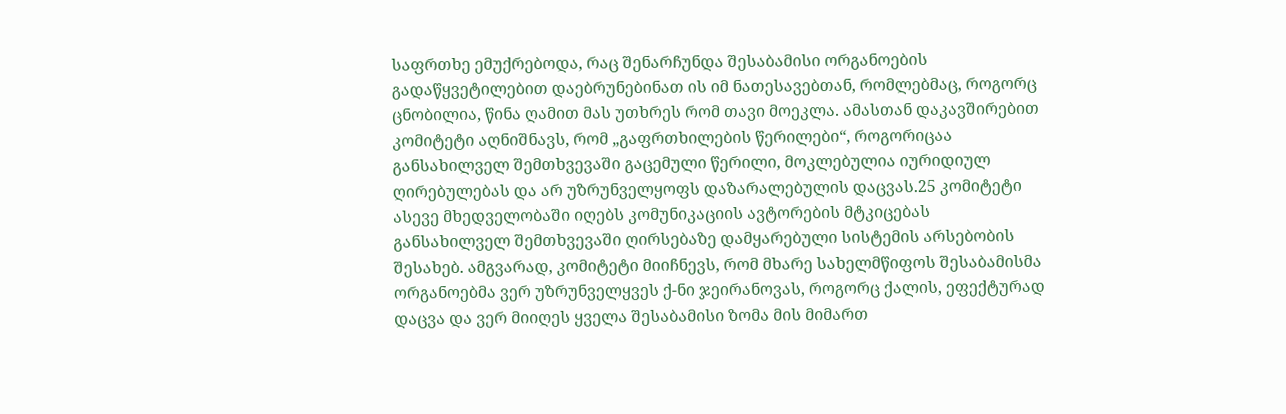საფრთხე ემუქრებოდა, რაც შენარჩუნდა შესაბამისი ორგანოების გადაწყვეტილებით დაებრუნებინათ ის იმ ნათესავებთან, რომლებმაც, როგორც ცნობილია, წინა ღამით მას უთხრეს რომ თავი მოეკლა. ამასთან დაკავშირებით კომიტეტი აღნიშნავს, რომ „გაფრთხილების წერილები“, როგორიცაა განსახილველ შემთხვევაში გაცემული წერილი, მოკლებულია იურიდიულ ღირებულებას და არ უზრუნველყოფს დაზარალებულის დაცვას.25 კომიტეტი ასევე მხედველობაში იღებს კომუნიკაციის ავტორების მტკიცებას განსახილველ შემთხვევაში ღირსებაზე დამყარებული სისტემის არსებობის შესახებ. ამგვარად, კომიტეტი მიიჩნევს, რომ მხარე სახელმწიფოს შესაბამისმა ორგანოებმა ვერ უზრუნველყვეს ქ-ნი ჯეირანოვას, როგორც ქალის, ეფექტურად დაცვა და ვერ მიიღეს ყველა შესაბამისი ზომა მის მიმართ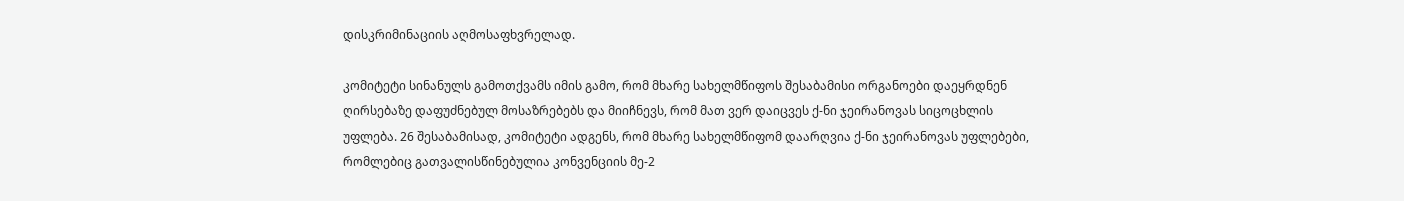დისკრიმინაციის აღმოსაფხვრელად.

კომიტეტი სინანულს გამოთქვამს იმის გამო, რომ მხარე სახელმწიფოს შესაბამისი ორგანოები დაეყრდნენ ღირსებაზე დაფუძნებულ მოსაზრებებს და მიიჩნევს, რომ მათ ვერ დაიცვეს ქ-ნი ჯეირანოვას სიცოცხლის უფლება. 26 შესაბამისად, კომიტეტი ადგენს, რომ მხარე სახელმწიფომ დაარღვია ქ-ნი ჯეირანოვას უფლებები, რომლებიც გათვალისწინებულია კონვენციის მე-2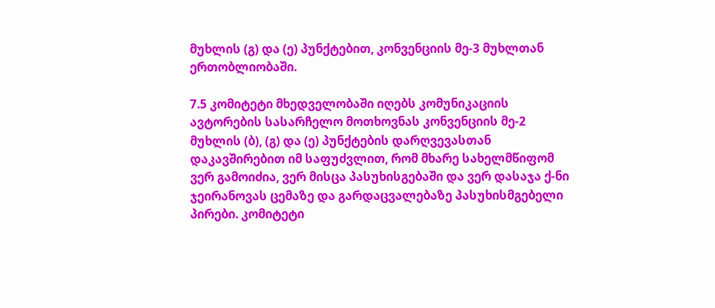მუხლის (გ) და (ე) პუნქტებით, კონვენციის მე-3 მუხლთან ერთობლიობაში.

7.5 კომიტეტი მხედველობაში იღებს კომუნიკაციის ავტორების სასარჩელო მოთხოვნას კონვენციის მე-2 მუხლის (ბ), (გ) და (ე) პუნქტების დარღვევასთან დაკავშირებით იმ საფუძვლით, რომ მხარე სახელმწიფომ ვერ გამოიძია, ვერ მისცა პასუხისგებაში და ვერ დასაჯა ქ-ნი ჯეირანოვას ცემაზე და გარდაცვალებაზე პასუხისმგებელი პირები. კომიტეტი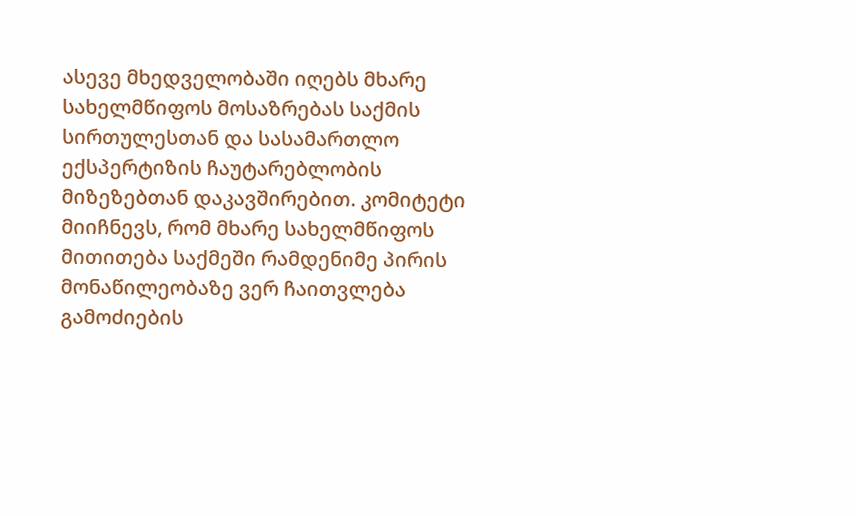ასევე მხედველობაში იღებს მხარე სახელმწიფოს მოსაზრებას საქმის სირთულესთან და სასამართლო ექსპერტიზის ჩაუტარებლობის მიზეზებთან დაკავშირებით. კომიტეტი მიიჩნევს, რომ მხარე სახელმწიფოს მითითება საქმეში რამდენიმე პირის მონაწილეობაზე ვერ ჩაითვლება გამოძიების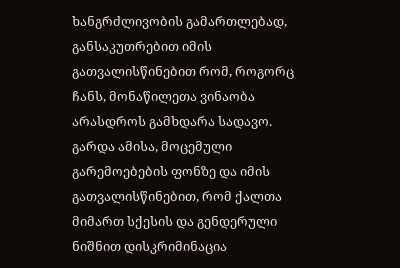ხანგრძლივობის გამართლებად, განსაკუთრებით იმის გათვალისწინებით რომ, როგორც ჩანს, მონაწილეთა ვინაობა არასდროს გამხდარა სადავო. გარდა ამისა, მოცემული გარემოებების ფონზე და იმის გათვალისწინებით, რომ ქალთა მიმართ სქესის და გენდერული ნიშნით დისკრიმინაცია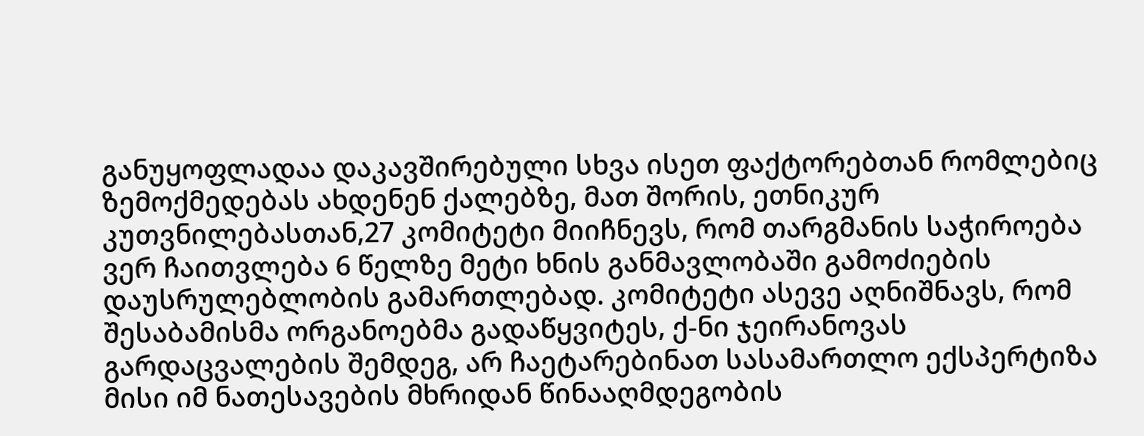განუყოფლადაა დაკავშირებული სხვა ისეთ ფაქტორებთან რომლებიც ზემოქმედებას ახდენენ ქალებზე, მათ შორის, ეთნიკურ კუთვნილებასთან,27 კომიტეტი მიიჩნევს, რომ თარგმანის საჭიროება ვერ ჩაითვლება 6 წელზე მეტი ხნის განმავლობაში გამოძიების დაუსრულებლობის გამართლებად. კომიტეტი ასევე აღნიშნავს, რომ შესაბამისმა ორგანოებმა გადაწყვიტეს, ქ-ნი ჯეირანოვას გარდაცვალების შემდეგ, არ ჩაეტარებინათ სასამართლო ექსპერტიზა მისი იმ ნათესავების მხრიდან წინააღმდეგობის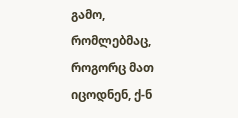გამო, რომლებმაც, როგორც მათ იცოდნენ, ქ-ნ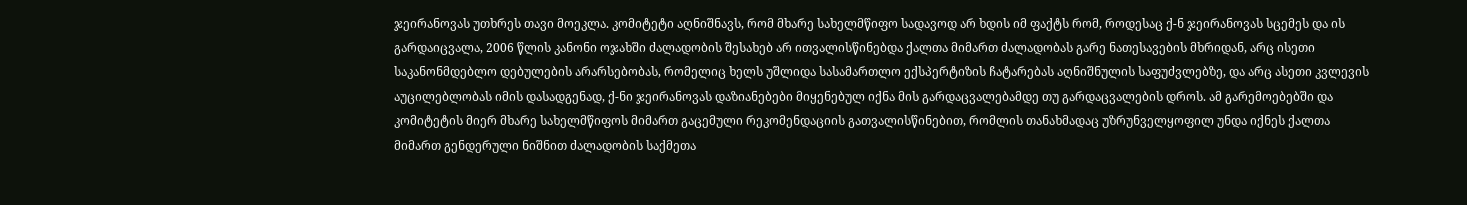ჯეირანოვას უთხრეს თავი მოეკლა. კომიტეტი აღნიშნავს, რომ მხარე სახელმწიფო სადავოდ არ ხდის იმ ფაქტს რომ, როდესაც ქ-ნ ჯეირანოვას სცემეს და ის გარდაიცვალა, 2006 წლის კანონი ოჯახში ძალადობის შესახებ არ ითვალისწინებდა ქალთა მიმართ ძალადობას გარე ნათესავების მხრიდან, არც ისეთი საკანონმდებლო დებულების არარსებობას, რომელიც ხელს უშლიდა სასამართლო ექსპერტიზის ჩატარებას აღნიშნულის საფუძვლებზე, და არც ასეთი კვლევის აუცილებლობას იმის დასადგენად, ქ-ნი ჯეირანოვას დაზიანებები მიყენებულ იქნა მის გარდაცვალებამდე თუ გარდაცვალების დროს. ამ გარემოებებში და კომიტეტის მიერ მხარე სახელმწიფოს მიმართ გაცემული რეკომენდაციის გათვალისწინებით, რომლის თანახმადაც უზრუნველყოფილ უნდა იქნეს ქალთა მიმართ გენდერული ნიშნით ძალადობის საქმეთა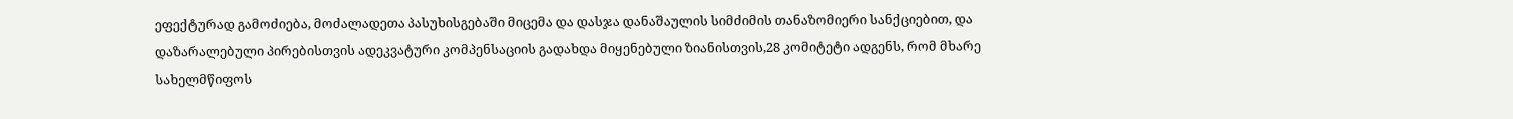ეფექტურად გამოძიება, მოძალადეთა პასუხისგებაში მიცემა და დასჯა დანაშაულის სიმძიმის თანაზომიერი სანქციებით, და დაზარალებული პირებისთვის ადეკვატური კომპენსაციის გადახდა მიყენებული ზიანისთვის,28 კომიტეტი ადგენს, რომ მხარე სახელმწიფოს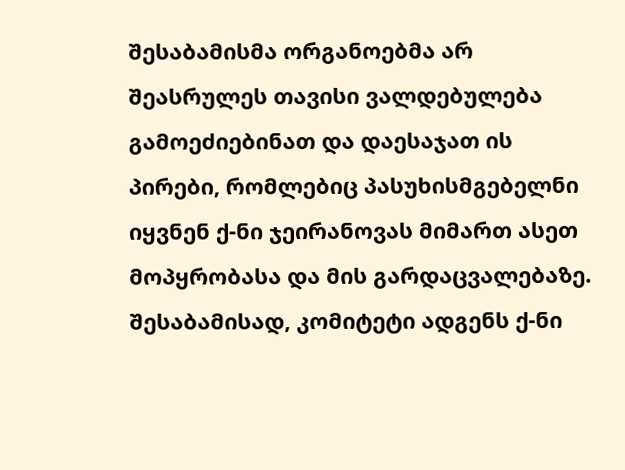შესაბამისმა ორგანოებმა არ შეასრულეს თავისი ვალდებულება გამოეძიებინათ და დაესაჯათ ის პირები, რომლებიც პასუხისმგებელნი იყვნენ ქ-ნი ჯეირანოვას მიმართ ასეთ მოპყრობასა და მის გარდაცვალებაზე. შესაბამისად, კომიტეტი ადგენს ქ-ნი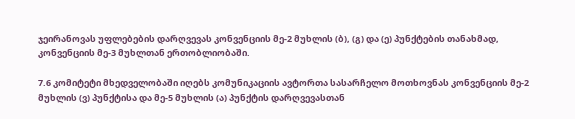ჯეირანოვას უფლებების დარღვევას კონვენციის მე-2 მუხლის (ბ), (გ) და (ე) პუნქტების თანახმად, კონვენციის მე-3 მუხლთან ერთობლიობაში.

7.6 კომიტეტი მხედველობაში იღებს კომუნიკაციის ავტორთა სასარჩელო მოთხოვნას კონვენციის მე-2 მუხლის (ვ) პუნქტისა და მე-5 მუხლის (ა) პუნქტის დარღვევასთან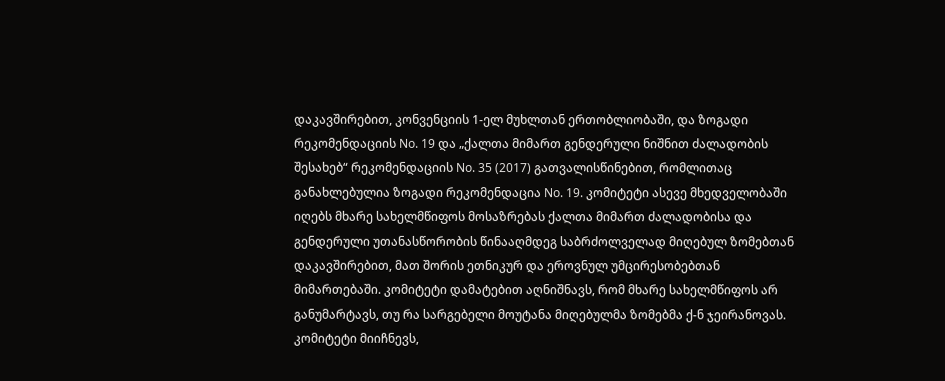დაკავშირებით, კონვენციის 1-ელ მუხლთან ერთობლიობაში, და ზოგადი რეკომენდაციის No. 19 და „ქალთა მიმართ გენდერული ნიშნით ძალადობის შესახებ“ რეკომენდაციის No. 35 (2017) გათვალისწინებით, რომლითაც განახლებულია ზოგადი რეკომენდაცია No. 19. კომიტეტი ასევე მხედველობაში იღებს მხარე სახელმწიფოს მოსაზრებას ქალთა მიმართ ძალადობისა და გენდერული უთანასწორობის წინააღმდეგ საბრძოლველად მიღებულ ზომებთან დაკავშირებით, მათ შორის ეთნიკურ და ეროვნულ უმცირესობებთან მიმართებაში. კომიტეტი დამატებით აღნიშნავს, რომ მხარე სახელმწიფოს არ განუმარტავს, თუ რა სარგებელი მოუტანა მიღებულმა ზომებმა ქ-ნ ჯეირანოვას. კომიტეტი მიიჩნევს,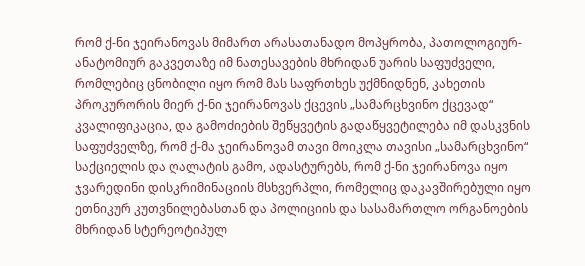რომ ქ-ნი ჯეირანოვას მიმართ არასათანადო მოპყრობა, პათოლოგიურ-ანატომიურ გაკვეთაზე იმ ნათესავების მხრიდან უარის საფუძველი, რომლებიც ცნობილი იყო რომ მას საფრთხეს უქმნიდნენ, კახეთის პროკურორის მიერ ქ-ნი ჯეირანოვას ქცევის „სამარცხვინო ქცევად“ კვალიფიკაცია, და გამოძიების შეწყვეტის გადაწყვეტილება იმ დასკვნის საფუძველზე, რომ ქ-მა ჯეირანოვამ თავი მოიკლა თავისი „სამარცხვინო“ საქციელის და ღალატის გამო, ადასტურებს, რომ ქ-ნი ჯეირანოვა იყო ჯვარედინი დისკრიმინაციის მსხვერპლი, რომელიც დაკავშირებული იყო ეთნიკურ კუთვნილებასთან და პოლიციის და სასამართლო ორგანოების მხრიდან სტერეოტიპულ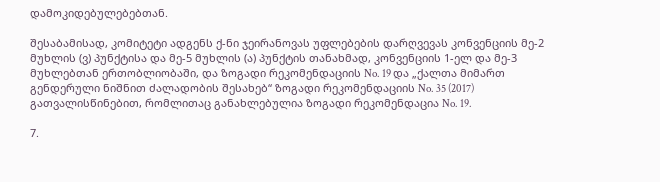დამოკიდებულებებთან.

შესაბამისად, კომიტეტი ადგენს ქ-ნი ჯეირანოვას უფლებების დარღვევას კონვენციის მე-2 მუხლის (ვ) პუნქტისა და მე-5 მუხლის (ა) პუნქტის თანახმად, კონვენციის 1-ელ და მე-3 მუხლებთან ერთობლიობაში, და ზოგადი რეკომენდაციის No. 19 და „ქალთა მიმართ გენდერული ნიშნით ძალადობის შესახებ“ ზოგადი რეკომენდაციის No. 35 (2017) გათვალისწინებით, რომლითაც განახლებულია ზოგადი რეკომენდაცია No. 19.

7.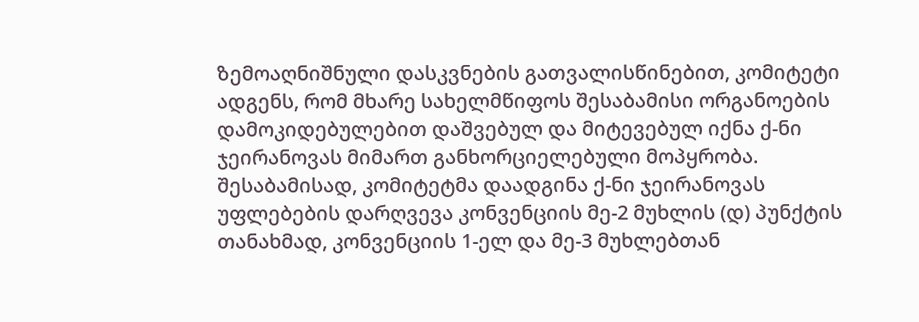ზემოაღნიშნული დასკვნების გათვალისწინებით, კომიტეტი ადგენს, რომ მხარე სახელმწიფოს შესაბამისი ორგანოების დამოკიდებულებით დაშვებულ და მიტევებულ იქნა ქ-ნი ჯეირანოვას მიმართ განხორციელებული მოპყრობა. შესაბამისად, კომიტეტმა დაადგინა ქ-ნი ჯეირანოვას უფლებების დარღვევა კონვენციის მე-2 მუხლის (დ) პუნქტის თანახმად, კონვენციის 1-ელ და მე-3 მუხლებთან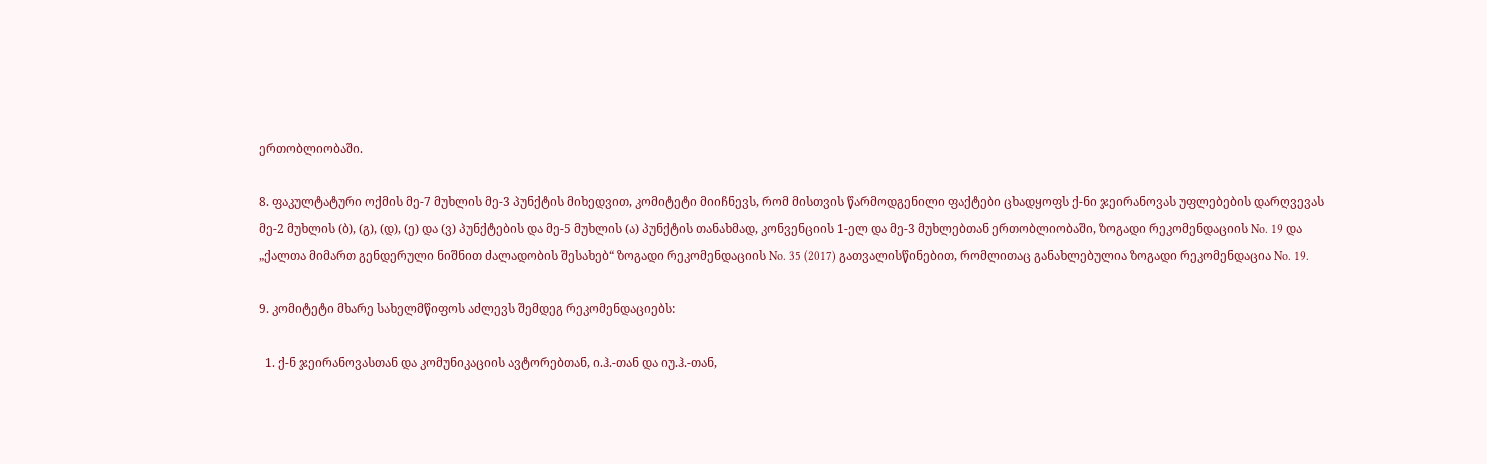ერთობლიობაში.

8. ფაკულტატური ოქმის მე-7 მუხლის მე-3 პუნქტის მიხედვით, კომიტეტი მიიჩნევს, რომ მისთვის წარმოდგენილი ფაქტები ცხადყოფს ქ-ნი ჯეირანოვას უფლებების დარღვევას მე-2 მუხლის (ბ), (გ), (დ), (ე) და (ვ) პუნქტების და მე-5 მუხლის (ა) პუნქტის თანახმად, კონვენციის 1-ელ და მე-3 მუხლებთან ერთობლიობაში, ზოგადი რეკომენდაციის No. 19 და „ქალთა მიმართ გენდერული ნიშნით ძალადობის შესახებ“ ზოგადი რეკომენდაციის No. 35 (2017) გათვალისწინებით, რომლითაც განახლებულია ზოგადი რეკომენდაცია No. 19.

9. კომიტეტი მხარე სახელმწიფოს აძლევს შემდეგ რეკომენდაციებს:

  1. ქ-ნ ჯეირანოვასთან და კომუნიკაციის ავტორებთან, ი.ჰ.-თან და იუ.ჰ.-თან,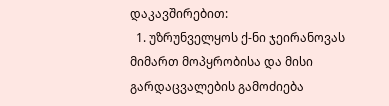დაკავშირებით:
  1. უზრუნველყოს ქ-ნი ჯეირანოვას მიმართ მოპყრობისა და მისი გარდაცვალების გამოძიება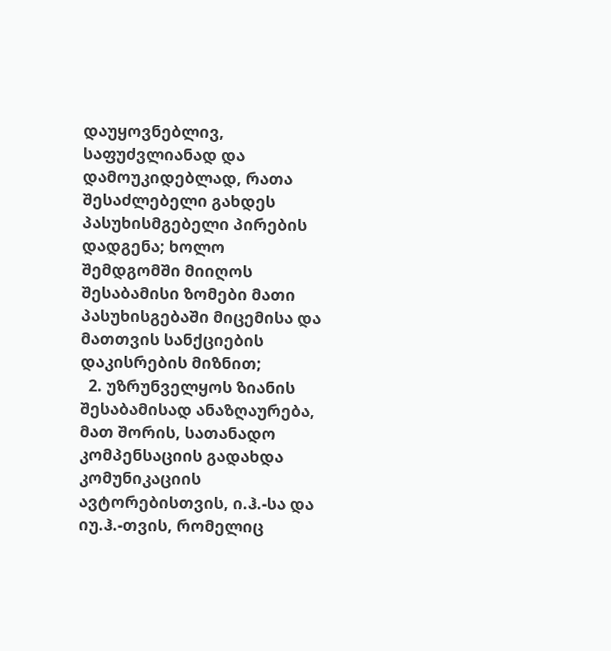დაუყოვნებლივ, საფუძვლიანად და დამოუკიდებლად, რათა შესაძლებელი გახდეს პასუხისმგებელი პირების დადგენა; ხოლო შემდგომში მიიღოს შესაბამისი ზომები მათი პასუხისგებაში მიცემისა და მათთვის სანქციების დაკისრების მიზნით;
  2. უზრუნველყოს ზიანის შესაბამისად ანაზღაურება, მათ შორის, სათანადო კომპენსაციის გადახდა კომუნიკაციის ავტორებისთვის, ი.ჰ.-სა და იუ.ჰ.-თვის, რომელიც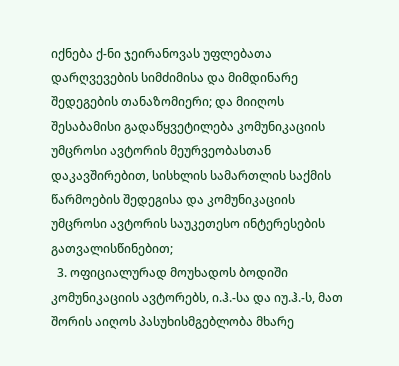იქნება ქ-ნი ჯეირანოვას უფლებათა დარღვევების სიმძიმისა და მიმდინარე შედეგების თანაზომიერი; და მიიღოს შესაბამისი გადაწყვეტილება კომუნიკაციის უმცროსი ავტორის მეურვეობასთან დაკავშირებით, სისხლის სამართლის საქმის წარმოების შედეგისა და კომუნიკაციის უმცროსი ავტორის საუკეთესო ინტერესების გათვალისწინებით;
  3. ოფიციალურად მოუხადოს ბოდიში კომუნიკაციის ავტორებს, ი.ჰ.-სა და იუ.ჰ.-ს, მათ შორის აიღოს პასუხისმგებლობა მხარე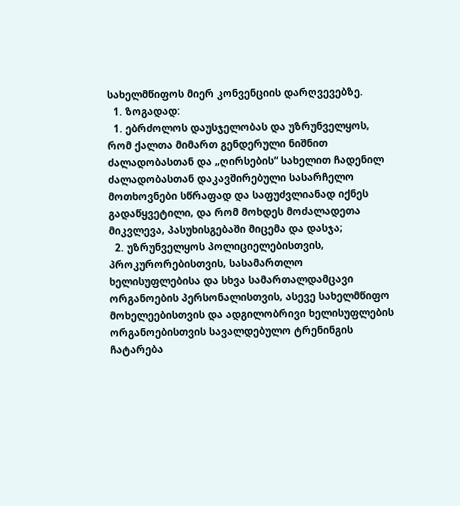სახელმწიფოს მიერ კონვენციის დარღვევებზე.
  1. ზოგადად:
  1. ებრძოლოს დაუსჯელობას და უზრუნველყოს, რომ ქალთა მიმართ გენდერული ნიშნით ძალადობასთან და „ღირსების“ სახელით ჩადენილ ძალადობასთან დაკავშირებული სასარჩელო მოთხოვნები სწრაფად და საფუძვლიანად იქნეს გადაწყვეტილი, და რომ მოხდეს მოძალადეთა მიკვლევა, პასუხისგებაში მიცემა და დასჯა;
  2. უზრუნველყოს პოლიციელებისთვის, პროკურორებისთვის, სასამართლო ხელისუფლებისა და სხვა სამართალდამცავი ორგანოების პერსონალისთვის, ასევე სახელმწიფო მოხელეებისთვის და ადგილობრივი ხელისუფლების ორგანოებისთვის სავალდებულო ტრენინგის ჩატარება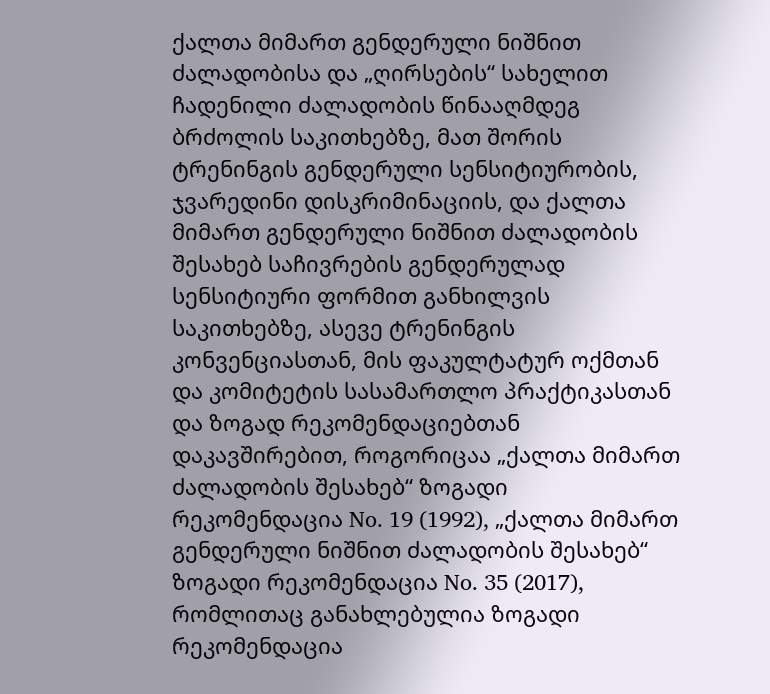ქალთა მიმართ გენდერული ნიშნით ძალადობისა და „ღირსების“ სახელით ჩადენილი ძალადობის წინააღმდეგ ბრძოლის საკითხებზე, მათ შორის ტრენინგის გენდერული სენსიტიურობის, ჯვარედინი დისკრიმინაციის, და ქალთა მიმართ გენდერული ნიშნით ძალადობის შესახებ საჩივრების გენდერულად სენსიტიური ფორმით განხილვის საკითხებზე, ასევე ტრენინგის კონვენციასთან, მის ფაკულტატურ ოქმთან და კომიტეტის სასამართლო პრაქტიკასთან და ზოგად რეკომენდაციებთან დაკავშირებით, როგორიცაა „ქალთა მიმართ ძალადობის შესახებ“ ზოგადი რეკომენდაცია No. 19 (1992), „ქალთა მიმართ გენდერული ნიშნით ძალადობის შესახებ“ ზოგადი რეკომენდაცია No. 35 (2017), რომლითაც განახლებულია ზოგადი რეკომენდაცია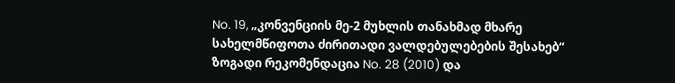No. 19, „კონვენციის მე-2 მუხლის თანახმად მხარე სახელმწიფოთა ძირითადი ვალდებულებების შესახებ“ ზოგადი რეკომენდაცია No. 28 (2010) და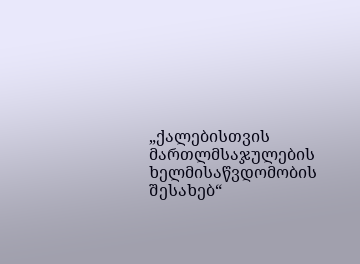„ქალებისთვის მართლმსაჯულების ხელმისაწვდომობის შესახებ“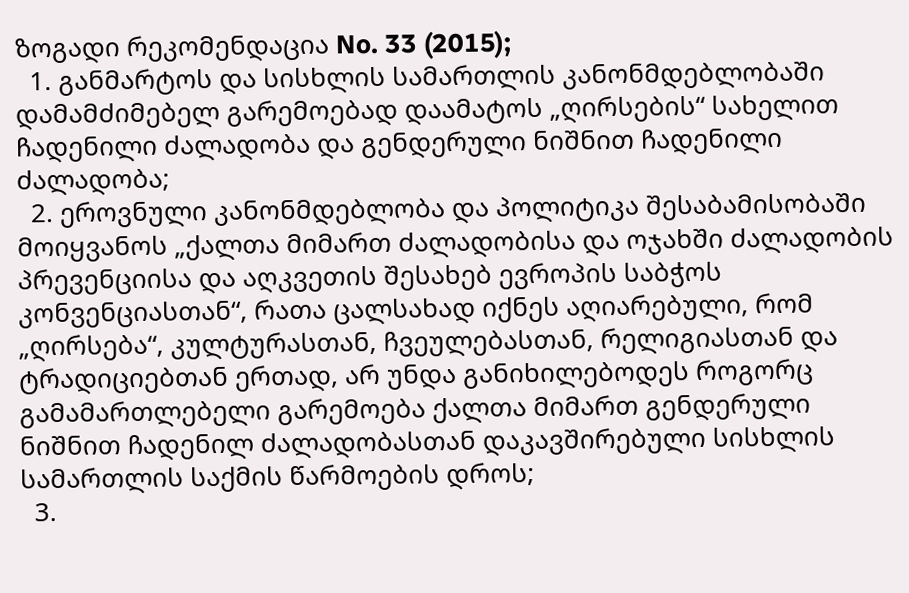ზოგადი რეკომენდაცია No. 33 (2015);
  1. განმარტოს და სისხლის სამართლის კანონმდებლობაში დამამძიმებელ გარემოებად დაამატოს „ღირსების“ სახელით ჩადენილი ძალადობა და გენდერული ნიშნით ჩადენილი ძალადობა;
  2. ეროვნული კანონმდებლობა და პოლიტიკა შესაბამისობაში მოიყვანოს „ქალთა მიმართ ძალადობისა და ოჯახში ძალადობის პრევენციისა და აღკვეთის შესახებ ევროპის საბჭოს კონვენციასთან“, რათა ცალსახად იქნეს აღიარებული, რომ „ღირსება“, კულტურასთან, ჩვეულებასთან, რელიგიასთან და ტრადიციებთან ერთად, არ უნდა განიხილებოდეს როგორც გამამართლებელი გარემოება ქალთა მიმართ გენდერული ნიშნით ჩადენილ ძალადობასთან დაკავშირებული სისხლის სამართლის საქმის წარმოების დროს;
  3.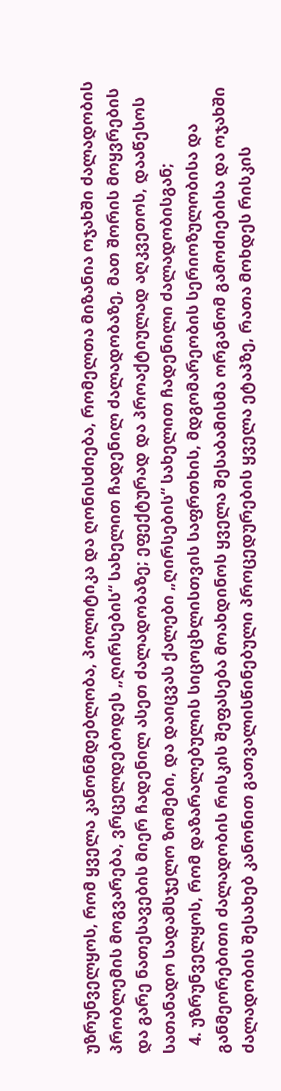უზრუნველყოს, რომ ყველა კანონმდებლობა, პოლიტიკა და ღონისძიება, რომელთა მიზანია ოჯახში ძალადობის პრობლემის მოგვარება, ვრცელდებოდეს „ღირსების“ სახელით ჩადენილ ძალადობაზე, მათ შორის მოყვრების და გარე ნათესავების მიერ ჩადენილ ასეთ ძალადობაზე; ეფექტურად და პროაქტიულად აღკვეთოს, დააწესოს სათანადო სადამსჯელო ზომები, და დაიცვას ქალები „ღირსების“ სახელით ჩადენილი ძალადობისგან;
  4. უზრუნველყოს, რომ დაზარალებულის სიცოცხლისთვის საფრთხის, მდგომარეობის სერიოზულობისა და განმეორებითი ძალადობის რისკის შეფასება მოახდინოს ყველა შესაბამისმა ორგანომ გამოძიებისა და ოჯახში ძალადობის შესახებ კანონით გათვალისწინებული პროცედურების ყველა ეტაპზე, რათა მოხდეს რისკის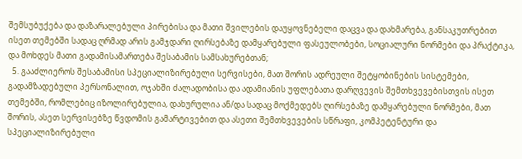შემსუბუქება და დაზარალებული პირებისა და მათი შვილების დაუყოვნებელი დაცვა და დახმარება, განსაკუთრებით ისეთ თემებში სადაც ღრმად არის გამჯდარი ღირსებაზე დამყარებული ფასეულობები, სოციალური ნორმები და პრაქტიკა, და მოხდეს მათი გადამისამართება შესაბამის სამსახურებთან;
  5. გააძლიეროს შესაბამისი სპეციალიზირებული სერვისები, მათ შორის ადრეული შეტყობინების სისტემები, გადამზადებული პერსონალით, ოჯახში ძალადობისა და ადამიანის უფლებათა დარღვევის შემთხვევებისთვის ისეთ თემებში, რომლებიც იზოლირებულია, დახურულია ან/და სადაც მოქმედებს ღირსებაზე დამყარებული ნორმები, მათ შორის, ასეთ სერვისებზე წვდომის გამარტივებით და ასეთი შემთხვევების სწრაფი, კომპეტენტური და სპეციალიზირებული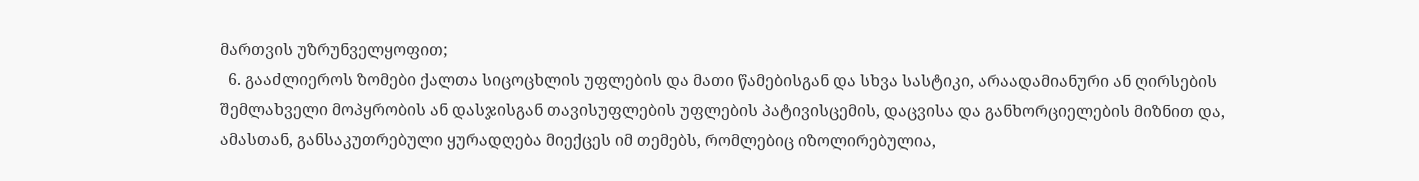მართვის უზრუნველყოფით;
  6. გააძლიეროს ზომები ქალთა სიცოცხლის უფლების და მათი წამებისგან და სხვა სასტიკი, არაადამიანური ან ღირსების შემლახველი მოპყრობის ან დასჯისგან თავისუფლების უფლების პატივისცემის, დაცვისა და განხორციელების მიზნით და, ამასთან, განსაკუთრებული ყურადღება მიექცეს იმ თემებს, რომლებიც იზოლირებულია,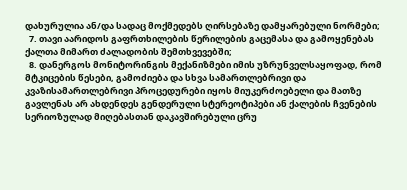დახურულია ან/და სადაც მოქმედებს ღირსებაზე დამყარებული ნორმები;
  7. თავი აარიდოს გაფრთხილების წერილების გაცემასა და გამოყენებას ქალთა მიმართ ძალადობის შემთხვევებში;
  8. დანერგოს მონიტორინგის მექანიზმები იმის უზრუნველსაყოფად, რომ მტკიცების წესები, გამოძიება და სხვა სამართლებრივი და კვაზისამართლებრივი პროცედურები იყოს მიუკერძოებელი და მათზე გავლენას არ ახდენდეს გენდერული სტერეოტიპები ან ქალების ჩვენების სერიოზულად მიღებასთან დაკავშირებული ცრუ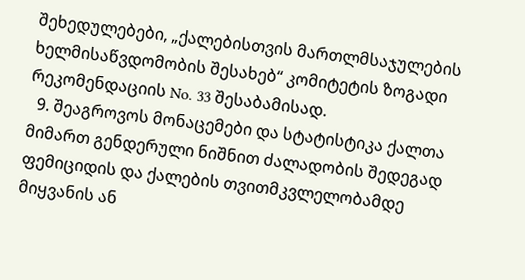შეხედულებები, „ქალებისთვის მართლმსაჯულების ხელმისაწვდომობის შესახებ“ კომიტეტის ზოგადი რეკომენდაციის No. 33 შესაბამისად.
  9. შეაგროვოს მონაცემები და სტატისტიკა ქალთა მიმართ გენდერული ნიშნით ძალადობის შედეგად ფემიციდის და ქალების თვითმკვლელობამდე მიყვანის ან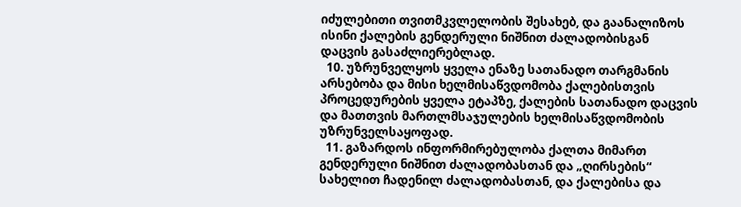იძულებითი თვითმკვლელობის შესახებ, და გაანალიზოს ისინი ქალების გენდერული ნიშნით ძალადობისგან დაცვის გასაძლიერებლად.
  10. უზრუნველყოს ყველა ენაზე სათანადო თარგმანის არსებობა და მისი ხელმისაწვდომობა ქალებისთვის პროცედურების ყველა ეტაპზე, ქალების სათანადო დაცვის და მათთვის მართლმსაჯულების ხელმისაწვდომობის უზრუნველსაყოფად.
  11. გაზარდოს ინფორმირებულობა ქალთა მიმართ გენდერული ნიშნით ძალადობასთან და „ღირსების“ სახელით ჩადენილ ძალადობასთან, და ქალებისა და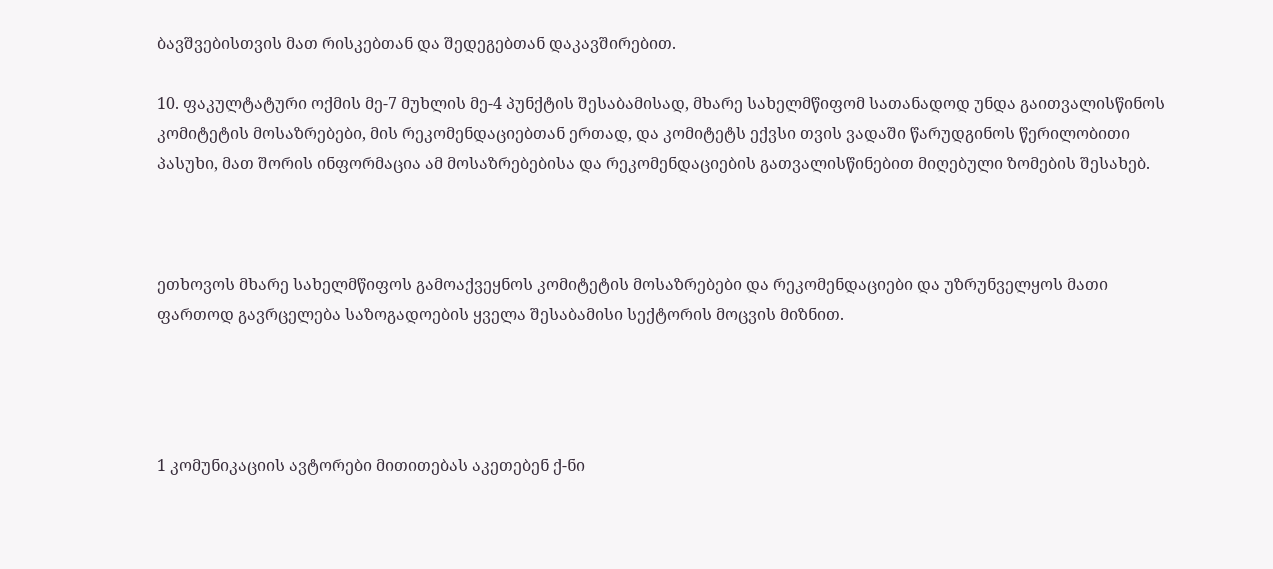ბავშვებისთვის მათ რისკებთან და შედეგებთან დაკავშირებით.

10. ფაკულტატური ოქმის მე-7 მუხლის მე-4 პუნქტის შესაბამისად, მხარე სახელმწიფომ სათანადოდ უნდა გაითვალისწინოს კომიტეტის მოსაზრებები, მის რეკომენდაციებთან ერთად, და კომიტეტს ექვსი თვის ვადაში წარუდგინოს წერილობითი პასუხი, მათ შორის ინფორმაცია ამ მოსაზრებებისა და რეკომენდაციების გათვალისწინებით მიღებული ზომების შესახებ.



ეთხოვოს მხარე სახელმწიფოს გამოაქვეყნოს კომიტეტის მოსაზრებები და რეკომენდაციები და უზრუნველყოს მათი ფართოდ გავრცელება საზოგადოების ყველა შესაბამისი სექტორის მოცვის მიზნით.




1 კომუნიკაციის ავტორები მითითებას აკეთებენ ქ-ნი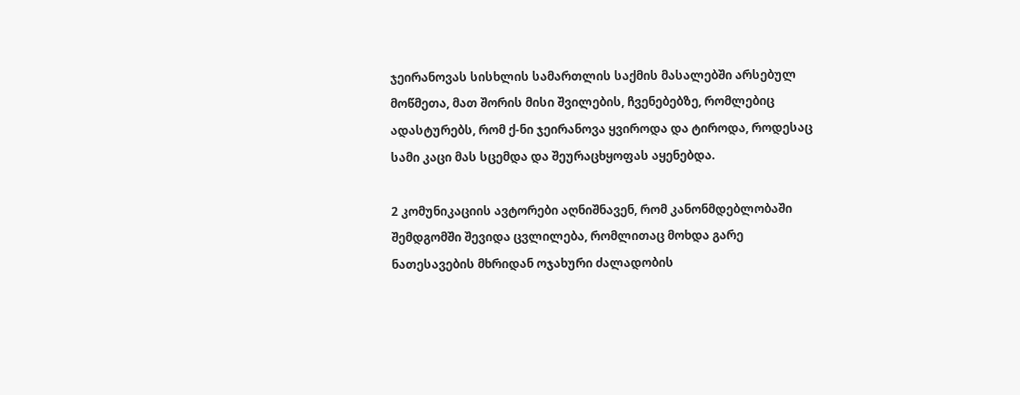ჯეირანოვას სისხლის სამართლის საქმის მასალებში არსებულ მოწმეთა, მათ შორის მისი შვილების, ჩვენებებზე, რომლებიც ადასტურებს, რომ ქ-ნი ჯეირანოვა ყვიროდა და ტიროდა, როდესაც სამი კაცი მას სცემდა და შეურაცხყოფას აყენებდა.

2 კომუნიკაციის ავტორები აღნიშნავენ, რომ კანონმდებლობაში შემდგომში შევიდა ცვლილება, რომლითაც მოხდა გარე ნათესავების მხრიდან ოჯახური ძალადობის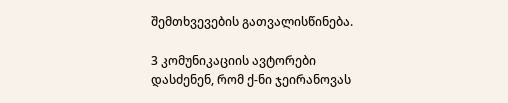შემთხვევების გათვალისწინება.

3 კომუნიკაციის ავტორები დასძენენ, რომ ქ-ნი ჯეირანოვას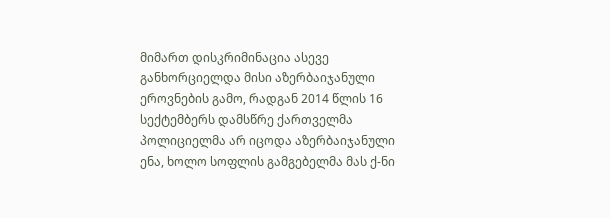მიმართ დისკრიმინაცია ასევე განხორციელდა მისი აზერბაიჯანული ეროვნების გამო, რადგან 2014 წლის 16 სექტემბერს დამსწრე ქართველმა პოლიციელმა არ იცოდა აზერბაიჯანული ენა, ხოლო სოფლის გამგებელმა მას ქ-ნი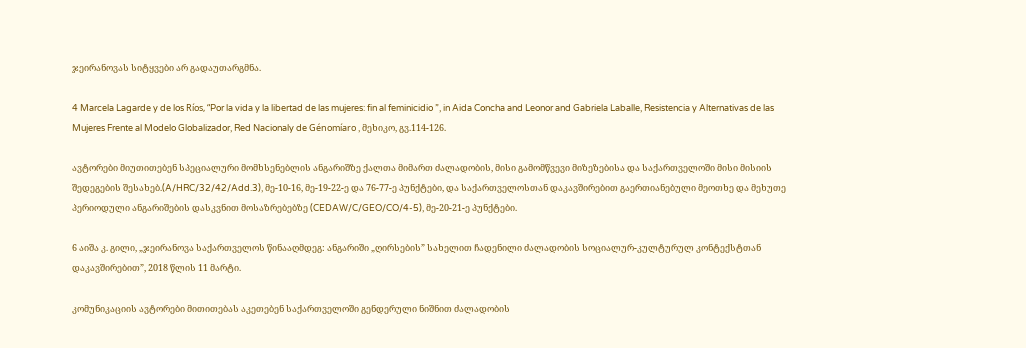ჯეირანოვას სიტყვები არ გადაუთარგმნა.

4 Marcela Lagarde y de los Ríos, “Por la vida y la libertad de las mujeres: fin al feminicidio ”, in Aida Concha and Leonor and Gabriela Laballe, Resistencia y Alternativas de las Mujeres Frente al Modelo Globalizador, Red Nacionaly de Génomíaro , მეხიკო, გვ.114-126.

ავტორები მიუთითებენ სპეციალური მომხსენებლის ანგარიშზე ქალთა მიმართ ძალადობის, მისი გამომწვევი მიზეზებისა და საქართველოში მისი მისიის შედეგების შესახებ.(A/HRC/32/42/Add.3), მე-10-16, მე-19-22-ე და 76-77-ე პუნქტები, და საქართველოსთან დაკავშირებით გაერთიანებული მეოთხე და მეხუთე პერიოდული ანგარიშების დასკვნით მოსაზრებებზე (CEDAW/C/GEO/CO/4-5), მე-20-21-ე პუნქტები.

6 აიშა კ. გილი, „ჯეირანოვა საქართველოს წინააღმდეგ: ანგარიში „ღირსების” სახელით ჩადენილი ძალადობის სოციალურ-კულტურულ კონტექსტთან დაკავშირებით”, 2018 წლის 11 მარტი.

კომუნიკაციის ავტორები მითითებას აკეთებენ საქართველოში გენდერული ნიშნით ძალადობის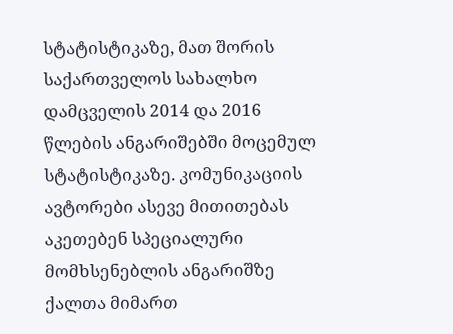სტატისტიკაზე, მათ შორის საქართველოს სახალხო დამცველის 2014 და 2016 წლების ანგარიშებში მოცემულ სტატისტიკაზე. კომუნიკაციის ავტორები ასევე მითითებას აკეთებენ სპეციალური მომხსენებლის ანგარიშზე ქალთა მიმართ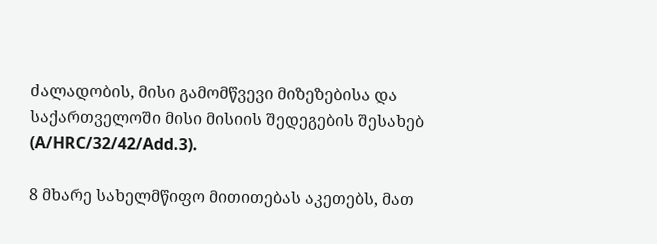ძალადობის, მისი გამომწვევი მიზეზებისა და საქართველოში მისი მისიის შედეგების შესახებ (A/HRC/32/42/Add.3).

8 მხარე სახელმწიფო მითითებას აკეთებს, მათ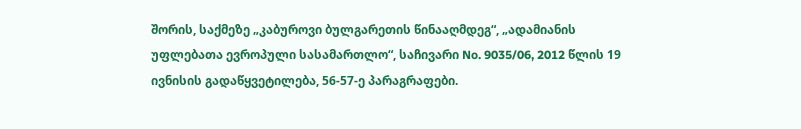შორის, საქმეზე „კაბუროვი ბულგარეთის წინააღმდეგ“, „ადამიანის უფლებათა ევროპული სასამართლო“, საჩივარი No. 9035/06, 2012 წლის 19 ივნისის გადაწყვეტილება, 56-57-ე პარაგრაფები.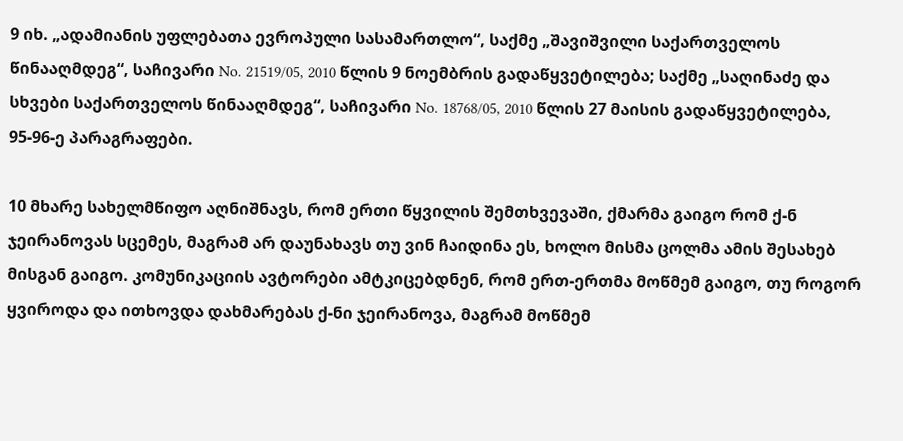9 იხ. „ადამიანის უფლებათა ევროპული სასამართლო“, საქმე „შავიშვილი საქართველოს წინააღმდეგ“, საჩივარი No. 21519/05, 2010 წლის 9 ნოემბრის გადაწყვეტილება; საქმე „საღინაძე და სხვები საქართველოს წინააღმდეგ“, საჩივარი No. 18768/05, 2010 წლის 27 მაისის გადაწყვეტილება,  95-96-ე პარაგრაფები.

10 მხარე სახელმწიფო აღნიშნავს, რომ ერთი წყვილის შემთხვევაში, ქმარმა გაიგო რომ ქ-ნ ჯეირანოვას სცემეს, მაგრამ არ დაუნახავს თუ ვინ ჩაიდინა ეს, ხოლო მისმა ცოლმა ამის შესახებ მისგან გაიგო. კომუნიკაციის ავტორები ამტკიცებდნენ, რომ ერთ-ერთმა მოწმემ გაიგო, თუ როგორ ყვიროდა და ითხოვდა დახმარებას ქ-ნი ჯეირანოვა, მაგრამ მოწმემ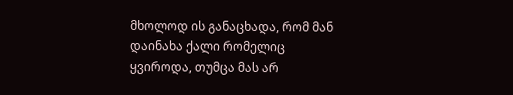მხოლოდ ის განაცხადა, რომ მან დაინახა ქალი რომელიც ყვიროდა, თუმცა მას არ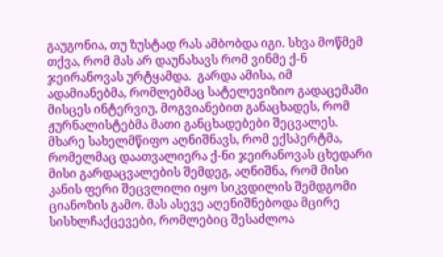გაუგონია, თუ ზუსტად რას ამბობდა იგი. სხვა მოწმემ თქვა, რომ მას არ დაუნახავს რომ ვინმე ქ-ნ ჯეირანოვას ურტყამდა.  გარდა ამისა, იმ ადამიანებმა, რომლებმაც სატელევიზიო გადაცემაში მისცეს ინტერვიუ, მოგვიანებით განაცხადეს, რომ ჟურნალისტებმა მათი განცხადებები შეცვალეს. მხარე სახელმწიფო აღნიშნავს, რომ ექსპერტმა, რომელმაც დაათვალიერა ქ-ნი ჯეირანოვას ცხედარი მისი გარდაცვალების შემდეგ, აღნიშნა, რომ მისი კანის ფერი შეცვლილი იყო სიკვდილის შემდგომი ციანოზის გამო. მას ასევე აღენიშნებოდა მცირე სისხლჩაქცევები, რომლებიც შესაძლოა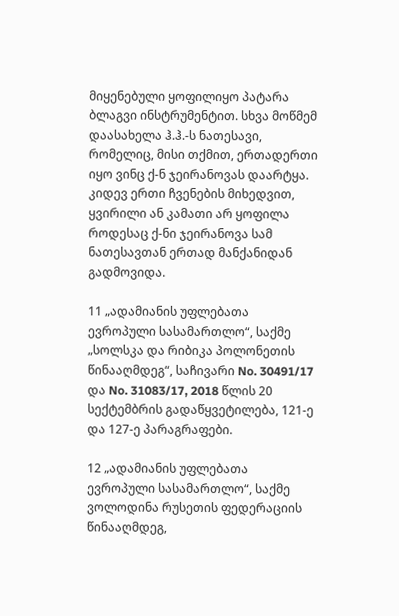მიყენებული ყოფილიყო პატარა ბლაგვი ინსტრუმენტით. სხვა მოწმემ დაასახელა ჰ.ჰ.-ს ნათესავი, რომელიც, მისი თქმით, ერთადერთი იყო ვინც ქ-ნ ჯეირანოვას დაარტყა. კიდევ ერთი ჩვენების მიხედვით, ყვირილი ან კამათი არ ყოფილა როდესაც ქ-ნი ჯეირანოვა სამ ნათესავთან ერთად მანქანიდან გადმოვიდა.

11 „ადამიანის უფლებათა ევროპული სასამართლო“, საქმე „სოლსკა და რიბიკა პოლონეთის წინააღმდეგ“, საჩივარი No. 30491/17 და No. 31083/17, 2018 წლის 20 სექტემბრის გადაწყვეტილება, 121-ე და 127-ე პარაგრაფები.

12 „ადამიანის უფლებათა ევროპული სასამართლო“, საქმე ვოლოდინა რუსეთის ფედერაციის წინააღმდეგ,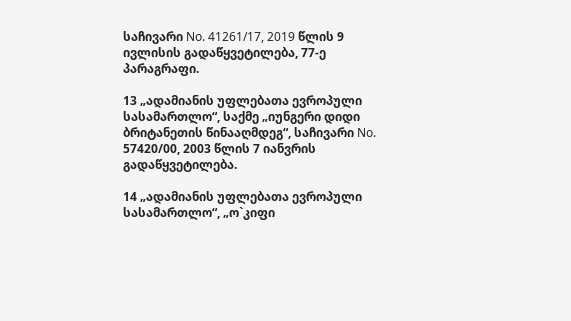საჩივარი No. 41261/17, 2019 წლის 9 ივლისის გადაწყვეტილება, 77-ე პარაგრაფი.

13 „ადამიანის უფლებათა ევროპული სასამართლო“, საქმე „იუნგერი დიდი ბრიტანეთის წინააღმდეგ“, საჩივარი No. 57420/00, 2003 წლის 7 იანვრის გადაწყვეტილება.

14 „ადამიანის უფლებათა ევროპული სასამართლო“, „ო`კიფი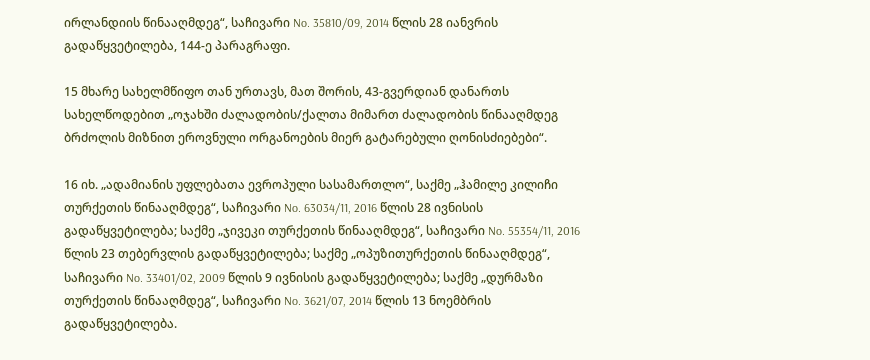ირლანდიის წინააღმდეგ“, საჩივარი No. 35810/09, 2014 წლის 28 იანვრის გადაწყვეტილება, 144-ე პარაგრაფი.

15 მხარე სახელმწიფო თან ურთავს, მათ შორის, 43-გვერდიან დანართს სახელწოდებით „ოჯახში ძალადობის/ქალთა მიმართ ძალადობის წინააღმდეგ ბრძოლის მიზნით ეროვნული ორგანოების მიერ გატარებული ღონისძიებები“.

16 იხ. „ადამიანის უფლებათა ევროპული სასამართლო“, საქმე „ჰამილე კილიჩი თურქეთის წინააღმდეგ“, საჩივარი No. 63034/11, 2016 წლის 28 ივნისის გადაწყვეტილება; საქმე „ჯივეკი თურქეთის წინააღმდეგ“, საჩივარი No. 55354/11, 2016 წლის 23 თებერვლის გადაწყვეტილება; საქმე „ოპუზითურქეთის წინააღმდეგ“, საჩივარი No. 33401/02, 2009 წლის 9 ივნისის გადაწყვეტილება; საქმე „დურმაზი თურქეთის წინააღმდეგ“, საჩივარი No. 3621/07, 2014 წლის 13 ნოემბრის გადაწყვეტილება.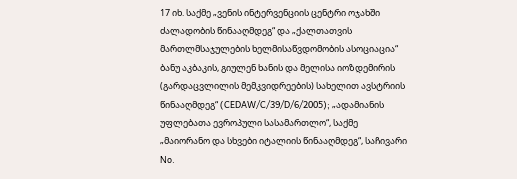17 იხ. საქმე „ვენის ინტერვენციის ცენტრი ოჯახში ძალადობის წინააღმდეგ“ და „ქალთათვის მართლმსაჯულების ხელმისაწვდომობის ასოციაცია“ ბანუ აკბაკის, გიულენ ხანის და მელისა იოზდემირის (გარდაცვლილის მემკვიდრეების) სახელით ავსტრიის წინააღმდეგ“ (CEDAW/C/39/D/6/2005); „ადამიანის უფლებათა ევროპული სასამართლო“, საქმე „მაიორანო და სხვები იტალიის წინააღმდეგ“, საჩივარი No.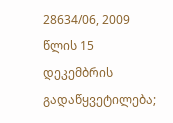28634/06, 2009 წლის 15 დეკემბრის გადაწყვეტილება;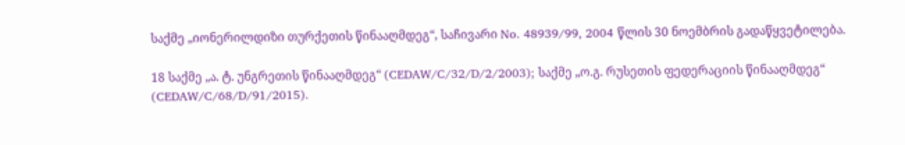საქმე „იონერილდიზი თურქეთის წინააღმდეგ“, საჩივარი No. 48939/99, 2004 წლის 30 ნოემბრის გადაწყვეტილება.

18 საქმე „ა. ტ. უნგრეთის წინააღმდეგ“ (CEDAW/C/32/D/2/2003); საქმე „ო.გ. რუსეთის ფედერაციის წინააღმდეგ“ (CEDAW/C/68/D/91/2015).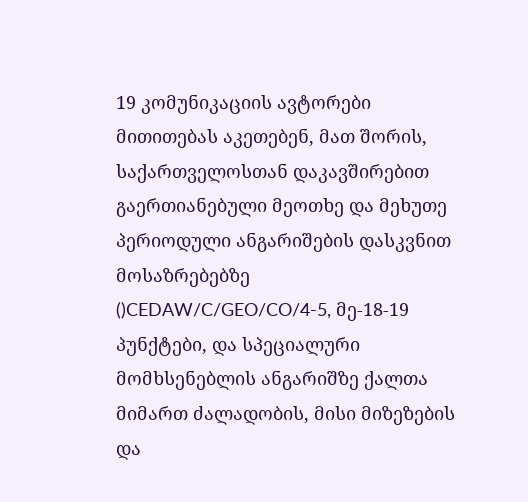19 კომუნიკაციის ავტორები მითითებას აკეთებენ, მათ შორის, საქართველოსთან დაკავშირებით გაერთიანებული მეოთხე და მეხუთე პერიოდული ანგარიშების დასკვნით მოსაზრებებზე ()CEDAW/C/GEO/CO/4-5, მე-18-19 პუნქტები, და სპეციალური მომხსენებლის ანგარიშზე ქალთა მიმართ ძალადობის, მისი მიზეზების და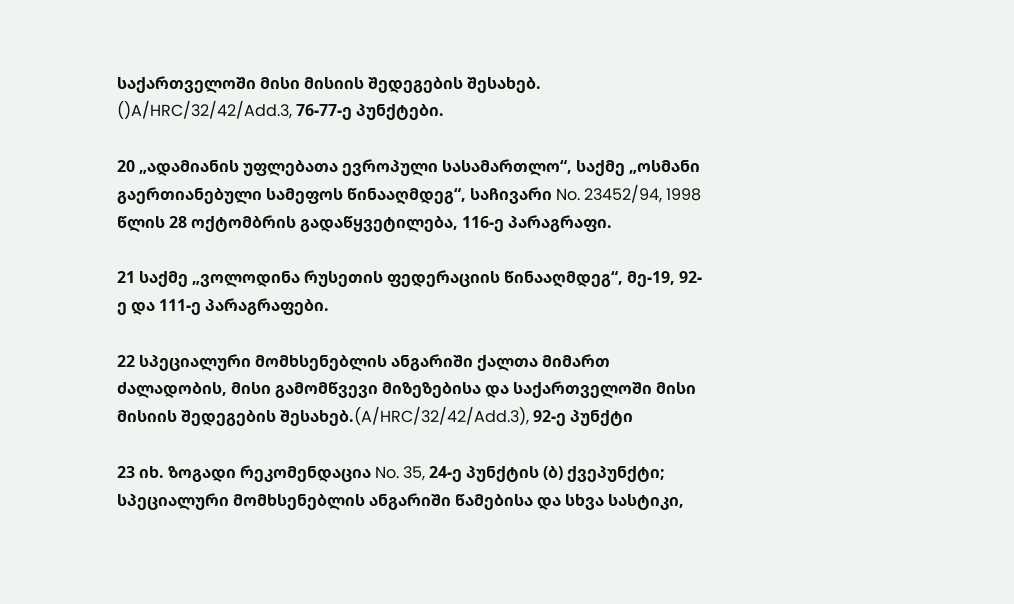საქართველოში მისი მისიის შედეგების შესახებ. ()A/HRC/32/42/Add.3, 76-77-ე პუნქტები.

20 „ადამიანის უფლებათა ევროპული სასამართლო“, საქმე „ოსმანი გაერთიანებული სამეფოს წინააღმდეგ“, საჩივარი No. 23452/94, 1998 წლის 28 ოქტომბრის გადაწყვეტილება, 116-ე პარაგრაფი.

21 საქმე „ვოლოდინა რუსეთის ფედერაციის წინააღმდეგ“, მე-19, 92-ე და 111-ე პარაგრაფები.

22 სპეციალური მომხსენებლის ანგარიში ქალთა მიმართ ძალადობის, მისი გამომწვევი მიზეზებისა და საქართველოში მისი მისიის შედეგების შესახებ.(A/HRC/32/42/Add.3), 92-ე პუნქტი

23 იხ. ზოგადი რეკომენდაცია No. 35, 24-ე პუნქტის (ბ) ქვეპუნქტი; სპეციალური მომხსენებლის ანგარიში წამებისა და სხვა სასტიკი,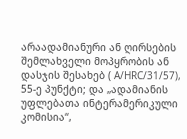არაადამიანური ან ღირსების შემლახველი მოპყრობის ან დასჯის შესახებ ( A/HRC/31/57), 55-ე პუნქტი; და „ადამიანის უფლებათა ინტერამერიკული კომისია“,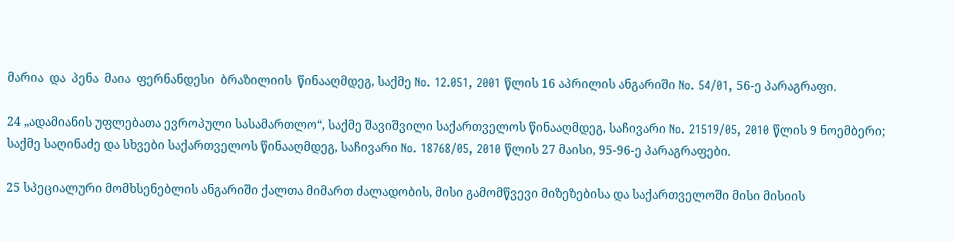მარია  და  პენა  მაია  ფერნანდესი  ბრაზილიის  წინააღმდეგ, საქმე No. 12.051, 2001 წლის 16 აპრილის ანგარიში No. 54/01, 56-ე პარაგრაფი.

24 „ადამიანის უფლებათა ევროპული სასამართლო“, საქმე შავიშვილი საქართველოს წინააღმდეგ, საჩივარი No. 21519/05, 2010 წლის 9 ნოემბერი; საქმე საღინაძე და სხვები საქართველოს წინააღმდეგ, საჩივარი No. 18768/05, 2010 წლის 27 მაისი, 95-96-ე პარაგრაფები.

25 სპეციალური მომხსენებლის ანგარიში ქალთა მიმართ ძალადობის, მისი გამომწვევი მიზეზებისა და საქართველოში მისი მისიის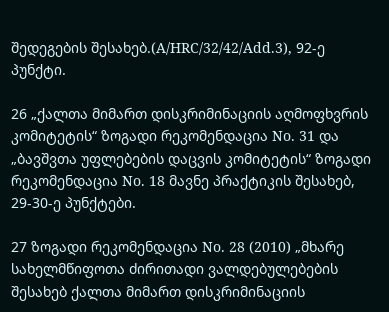შედეგების შესახებ.(A/HRC/32/42/Add.3), 92-ე პუნქტი.

26 „ქალთა მიმართ დისკრიმინაციის აღმოფხვრის კომიტეტის“ ზოგადი რეკომენდაცია No. 31 და „ბავშვთა უფლებების დაცვის კომიტეტის“ ზოგადი რეკომენდაცია No. 18 მავნე პრაქტიკის შესახებ, 29-30-ე პუნქტები.

27 ზოგადი რეკომენდაცია No. 28 (2010) „მხარე სახელმწიფოთა ძირითადი ვალდებულებების შესახებ ქალთა მიმართ დისკრიმინაციის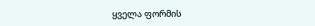ყველა ფორმის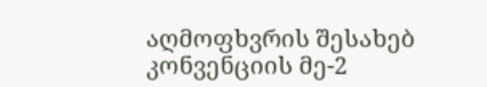აღმოფხვრის შესახებ კონვენციის მე-2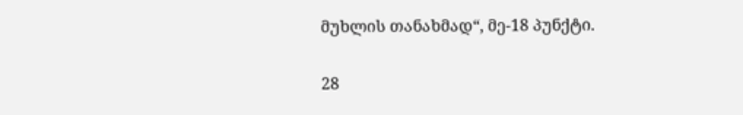მუხლის თანახმად“, მე-18 პუნქტი.

28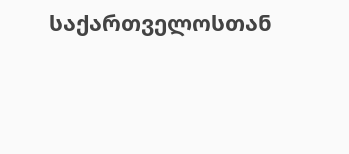საქართველოსთან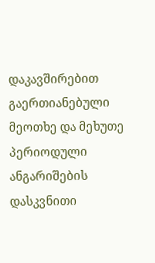დაკავშირებით გაერთიანებული მეოთხე და მეხუთე პერიოდული ანგარიშების დასკვნითი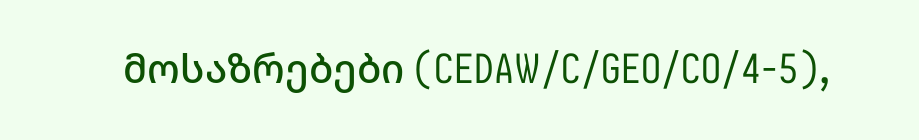მოსაზრებები (CEDAW/C/GEO/CO/4-5),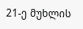21-ე მუხლის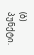(ბ) პუნქტი.